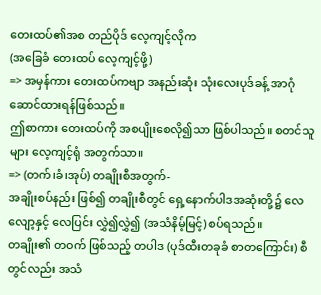တေးထပ်၏အစ တည်ပိုဒ် လေ့ကျင့်လိုက
(အခြေခံ တေးထပ် လေ့ကျင့်ဖို့)
=> အမှန်ကား တေးထပ်ကဗျာ အနည်းဆုံး သုံးလေးပုဒ်ခန့် အာဂုံဆောင်ထားရန်ဖြစ်သည်။
ဤစာကား တေးထပ်ကို အစပျိုးစေလို၍သာ ဖြစ်ပါသည်။ စတင်သူများ လေ့ကျင့်ရုံ အတွက်သာ။
=> (တက်၊ခံ၊အုပ်) တချိုးစီအတွက်-
အချိုးစပ်နည်း ဖြစ်၍ တချိုးစီတွင် ရှေ့နောက်ပါဒအဆုံးတို့၌ လေလျော့နှင့် လေပြင်း လွှဲ၍လွှဲ၍ (အသံနိမ့်မြင့်) စပ်ရသည်။
တချိုး၏ တဝက် ဖြစ်သည့် တပါဒ (ပုဒ်ထီးတခုခံ စာတကြောင်း) စီတွင်လည်း အသံ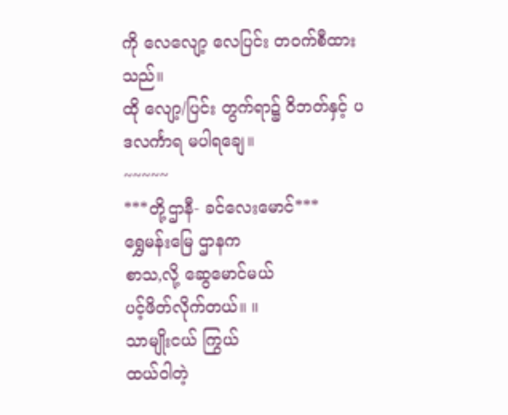ကို လေလျော့ လေပြင်း တဝက်စီထားသည်။
ထို လျော့/ပြင်း တွက်ရာ၌ ဝိဘတ်နှင့် ပဒလင်္ကာရ မပါရချေ။
~~~~~
***တို့ဌာနီ- ခင်လေးမောင်***
ရွှေမန်းမြေ ဌာနက
စာသ,လို့ ဆွေမောင်မယ်
ပင့်ဖိတ်လိုက်တယ်။ ။
သာမျိုးငယ် ကြွယ်
ထယ်ဝါတဲ့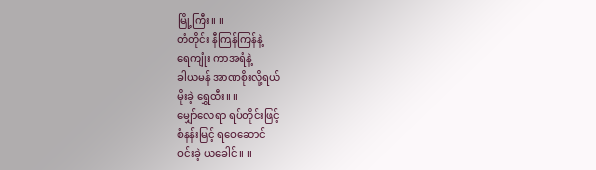မြို့ကြီး။ ။
တံတိုင်း နီကြန်ကြန်နဲ့
ရေကျုံး ကာအရံနဲ့
ခါယမန် အာဏစိုးလို့ရယ်
မိုးခဲ့ ရွှေထီး။ ။
မျှော်လေရာ ရပ်တိုင်းဖြင့်
စံနန်းမြင့် ရဝေဆောင်
ဝင်းခဲ့ ယခေါင်။ ။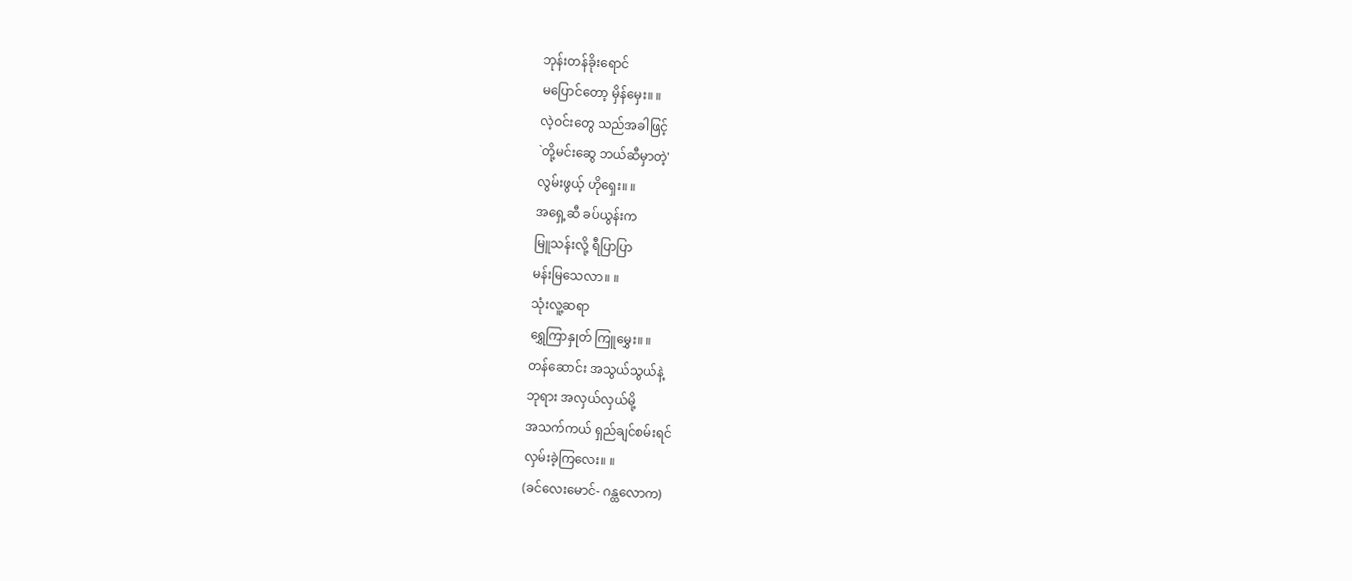ဘုန်းတန်ခိုးရောင်
မပြောင်တော့ မှိန်မှေး။ ။
လဲ့ဝင်းတွေ သည်အခါဖြင့်
`တို့မင်းဆွေ ဘယ်ဆီမှာတဲ့'
လွမ်းဖွယ့် ဟိုရှေး။ ။
အရှေ့ဆီ ခပ်ယွန်းက
မြူသန်းလို့ ရီပြာပြာ
မန်းမြသေလာ။ ။
သုံးလူ့ဆရာ
ရွှေကြာနှုတ် ကြူမွှေး။ ။
တန်ဆောင်း အသွယ်သွယ်နဲ့
ဘုရား အလှယ်လှယ်မို့
အသက်ကယ် ရှည်ချင်စမ်းရင်
လှမ်းခဲ့ကြလေး။ ။
(ခင်လေးမောင်- ဂန္ထလောက)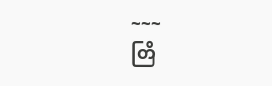~~~
တြိ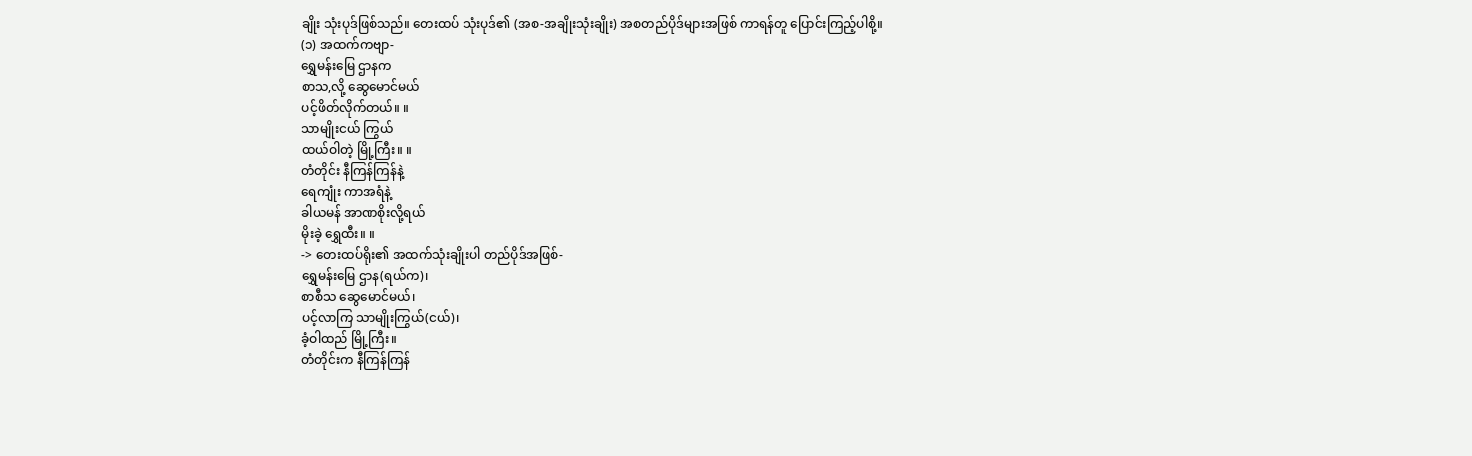ချိုး သုံးပုဒ်ဖြစ်သည်။ တေးထပ် သုံးပုဒ်၏ (အစ-အချိုးသုံးချိုး) အစတည်ပိုဒ်များအဖြစ် ကာရန်တူ ပြောင်းကြည့်ပါစို့။
(၁) အထက်ကဗျာ-
ရွှေမန်းမြေ ဌာနက
စာသ,လို့ ဆွေမောင်မယ်
ပင့်ဖိတ်လိုက်တယ်။ ။
သာမျိုးငယ် ကြွယ်
ထယ်ဝါတဲ့ မြို့ကြီး။ ။
တံတိုင်း နီကြန်ကြန်နဲ့
ရေကျုံး ကာအရံနဲ့
ခါယမန် အာဏစိုးလို့ရယ်
မိုးခဲ့ ရွှေထီး။ ။
-> တေးထပ်ရိုး၏ အထက်သုံးချိုးပါ တည်ပိုဒ်အဖြစ်-
ရွှေမန်းမြေ ဌာန(ရယ်က)၊
စာစီသ ဆွေမောင်မယ်၊
ပင့်လာကြ သာမျိုးကြွယ်(ငယ်)၊
ခံ့ဝါထည် မြို့ကြီး။
တံတိုင်းက နီကြန်ကြန်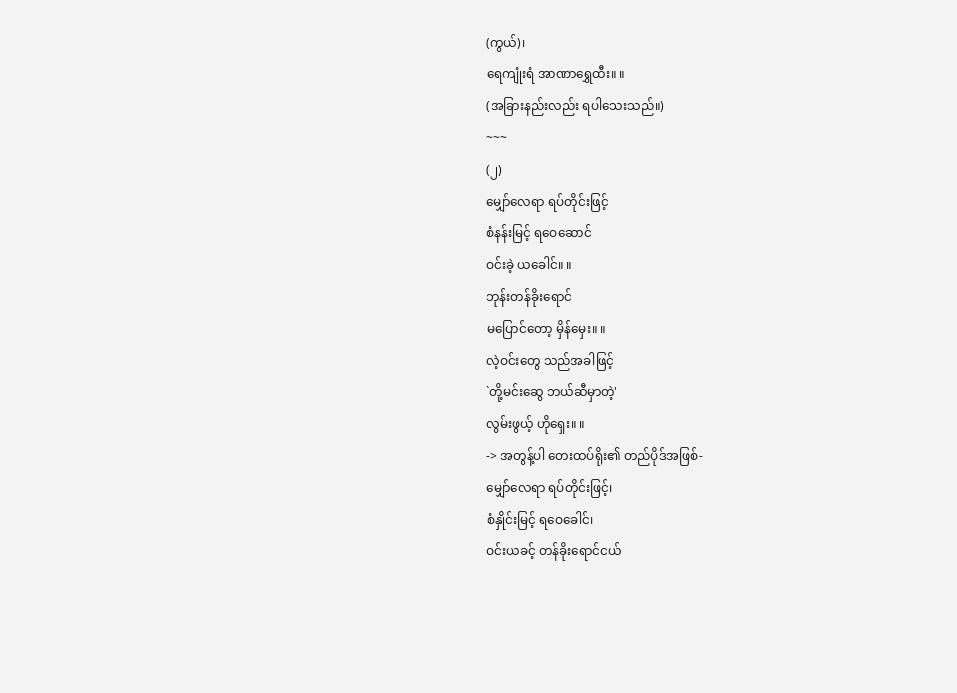(ကွယ်)၊
ရေကျုံးရံ အာဏာရွှေထီး။ ။
(အခြားနည်းလည်း ရပါသေးသည်။)
~~~
(၂)
မျှော်လေရာ ရပ်တိုင်းဖြင့်
စံနန်းမြင့် ရဝေဆောင်
ဝင်းခဲ့ ယခေါင်။ ။
ဘုန်းတန်ခိုးရောင်
မပြောင်တော့ မှိန်မှေး။ ။
လဲ့ဝင်းတွေ သည်အခါဖြင့်
`တို့မင်းဆွေ ဘယ်ဆီမှာတဲ့'
လွမ်းဖွယ့် ဟိုရှေး။ ။
-> အတွန့်ပါ တေးထပ်ရိုး၏ တည်ပိုဒ်အဖြစ်-
မျှော်လေရာ ရပ်တိုင်းဖြင့်၊
စံနှိုင်းမြင့် ရဝေခေါင်၊
ဝင်းယခင့် တန်ခိုးရောင်ငယ်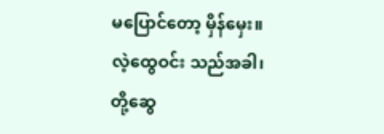မပြောင်တော့ မှိန်မှေး။
လဲ့ထွေဝင်း သည်အခါ၊
တို့ဆွေ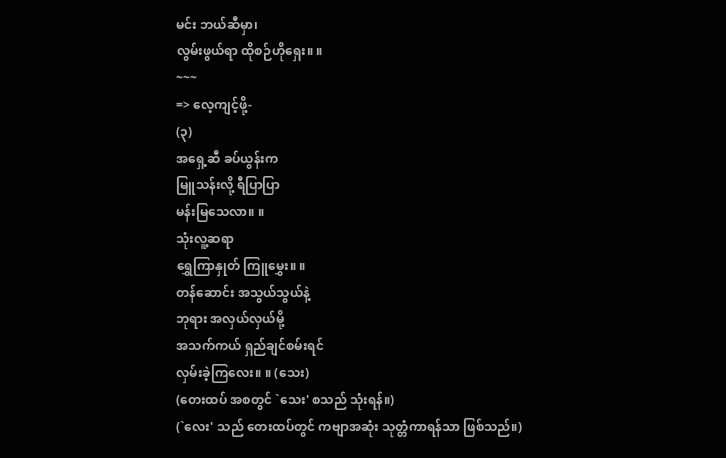မင်း ဘယ်ဆီမှာ၊
လွမ်းဖွယ်ရာ ထိုစဉ်ဟိုရှေး။ ။
~~~
=> လေ့ကျင့်ဖို့-
(၃)
အရှေ့ဆီ ခပ်ယွန်းက
မြူသန်းလို့ ရီပြာပြာ
မန်းမြသေလာ။ ။
သုံးလူ့ဆရာ
ရွှေကြာနှုတ် ကြူမွှေး။ ။
တန်ဆောင်း အသွယ်သွယ်နဲ့
ဘုရား အလှယ်လှယ်မို့
အသက်ကယ် ရှည်ချင်စမ်းရင်
လှမ်းခဲ့ကြလေး။ ။ (သေး)
(တေးထပ် အစတွင် `သေး' စသည် သုံးရန်။)
(`လေး' သည် တေးထပ်တွင် ကဗျာအဆုံး သုတ္တံကာရန်သာ ဖြစ်သည်။)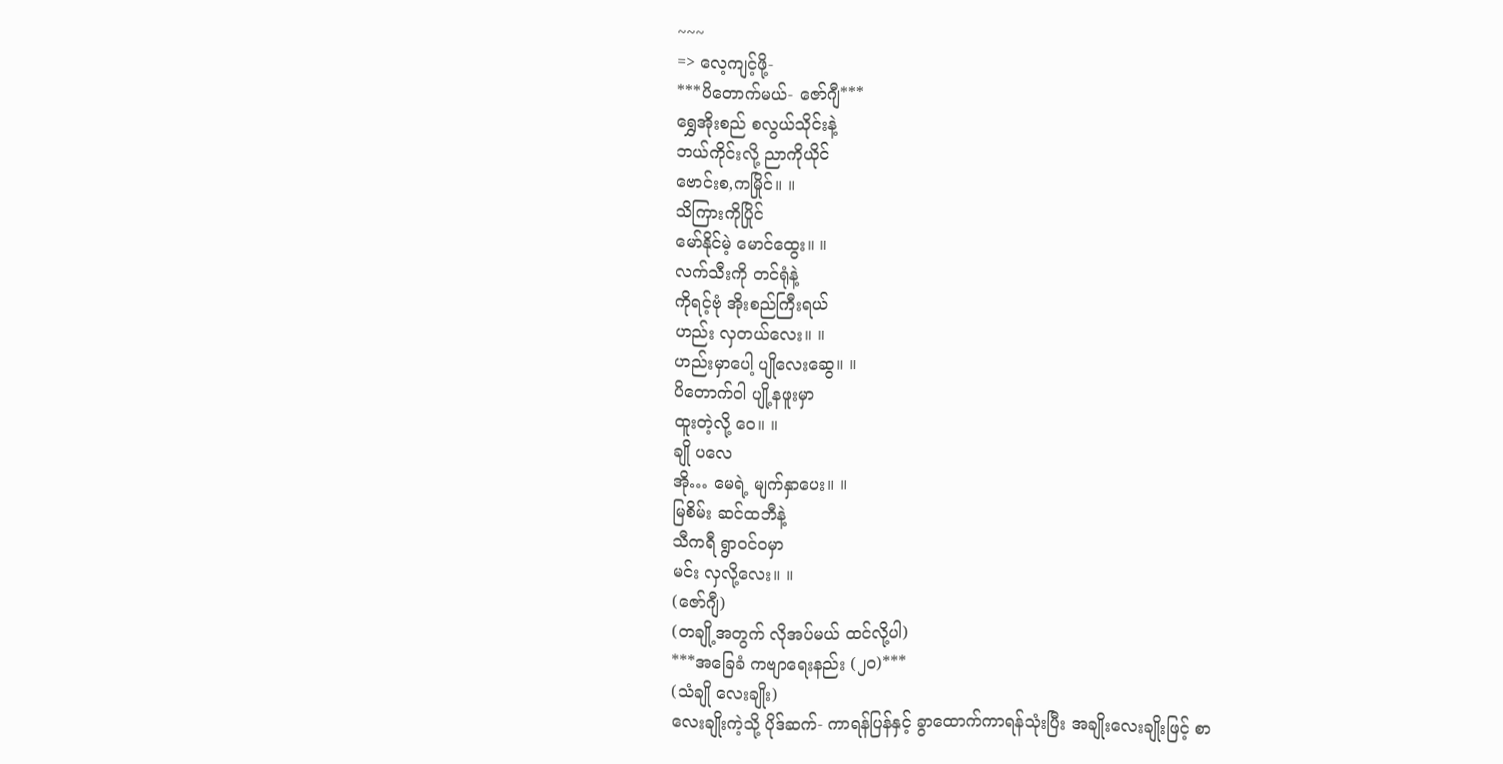~~~
=> လေ့ကျင့်ဖို့-
***ပိတောက်မယ်- ဇော်ဂျီ***
ရွှေအိုးစည် စလွယ်သိုင်းနဲ့
ဘယ်ကိုင်းလို့ ညာကိုယိုင်
ဗောင်းစ,ကမြိုင်။ ။
သိကြားကိုပြိုင်
မော်နိုင်မဲ့ မောင်ထွေး။ ။
လက်သီးကို တင်ရုံနဲ့
ကိုရင့်ဗုံ အိုးစည်ကြီးရယ်
ဟည်း လှတယ်လေး။ ။
ဟည်းမှာပေါ့ ပျိုလေးဆွေ။ ။
ပိတောက်ဝါ ပျို့နဖူးမှာ
ထူးတဲ့လို့ ဝေ။ ။
ချို ပလေ
အို… မေရဲ့ မျက်နှာပေး။ ။
မြစိမ်း ဆင်ထဘီနဲ့
သီကရီ ရွာဝင်ဝမှာ
မင်း လှလို့လေး။ ။
(ဇော်ဂျီ)
(တချို့အတွက် လိုအပ်မယ် ထင်လို့ပါ)
***အခြေခံ ကဗျာရေးနည်း (၂၀)***
(သံချို လေးချိုး)
လေးချိုးကဲ့သို့ ပိုဒ်ဆက်- ကာရန်ပြန်နှင့် ခွာထောက်ကာရန်သုံးပြီး အချိုးလေးချိုးဖြင့် စာ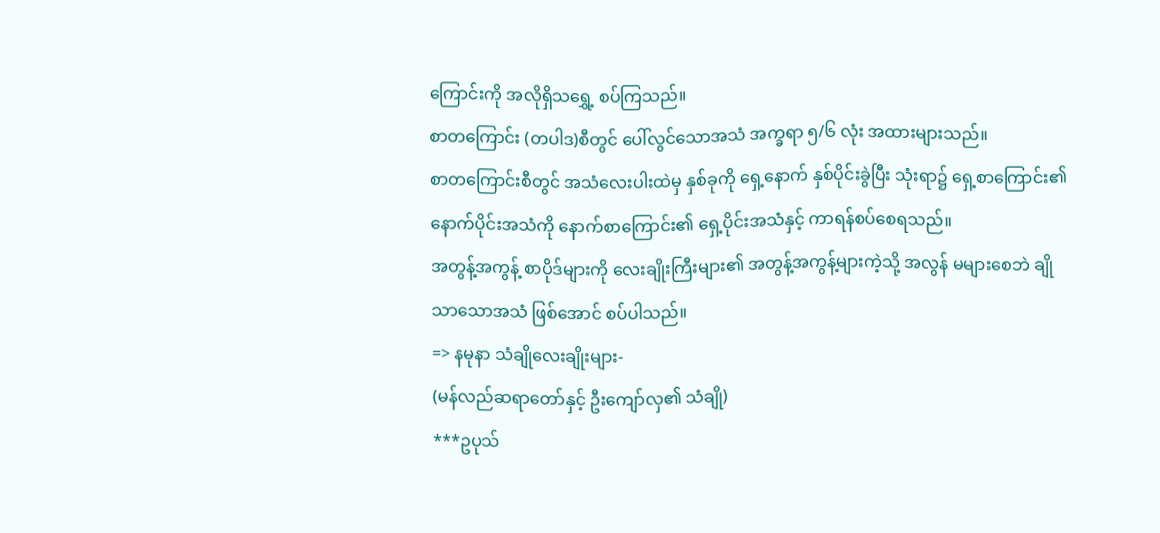ကြောင်းကို အလိုရှိသရွှေ့ စပ်ကြသည်။
စာတကြောင်း (တပါဒ)စီတွင် ပေါ်လွင်သောအသံ အက္ခရာ ၅/၆ လုံး အထားများသည်။
စာတကြောင်းစီတွင် အသံလေးပါးထဲမှ နှစ်ခုကို ရှေ့နောက် နှစ်ပိုင်းခွဲပြီး သုံးရာ၌ ရှေ့စာကြောင်း၏ နောက်ပိုင်းအသံကို နောက်စာကြောင်း၏ ရှေ့ပိုင်းအသံနှင့် ကာရန်စပ်စေရသည်။
အတွန့်အကွန့် စာပိုဒ်များကို လေးချိုးကြီးများ၏ အတွန့်အကွန့်များကဲ့သို့ အလွန် မများစေဘဲ ချိုသာသောအသံ ဖြစ်အောင် စပ်ပါသည်။
=> နမုနာ သံချိုလေးချိုးများ-
(မန်လည်ဆရာတော်နှင့် ဦးကျော်လှ၏ သံချို)
***ဥပုသ်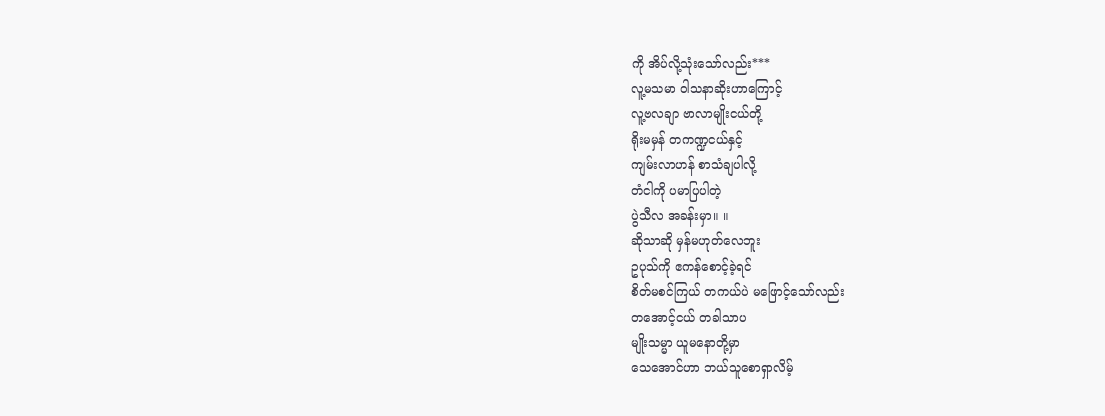ကို အိပ်လို့သုံးသော်လည်း***
လူ့မသမာ ဝါသနာဆိုးဟာကြောင့်
လူ့ဗလချာ ဗာလာမျိုးငယ်တို့
ရိုးမမှန် တကဏ္ဍငယ်နှင့်
ကျမ်းလာဟန် စာသံချပါလို့
တံငါကို ပမာပြပါတဲ့
ပွဲသီလ အခန်းမှာ။ ။
ဆိုသာဆို မှန်မဟုတ်လေဘူး
ဥပုသ်ကို ဧကန်စောင့်ခဲ့ရင်
စိတ်မစင်ကြယ် တကယ်ပဲ မဖြောင့်သော်လည်း
တအောင့်ငယ် တခါသာပ
မျိုးသမ္မာ ယူမနောတို့မှာ
သေအောင်ဟာ ဘယ်သူစောရှာလိမ့်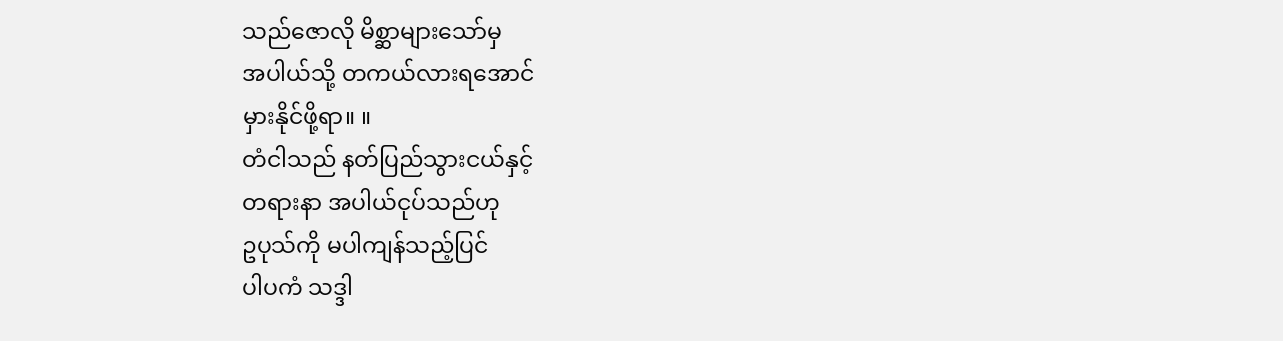သည်ဇောလို မိစ္ဆာများသော်မှ
အပါယ်သို့ တကယ်လားရအောင်
မှားနိုင်ဖို့ရာ။ ။
တံငါသည် နတ်ပြည်သွားငယ်နှင့်
တရားနာ အပါယ်ငုပ်သည်ဟု
ဥပုသ်ကို မပါကျန်သည့်ပြင်
ပါပကံ သဒ္ဒါ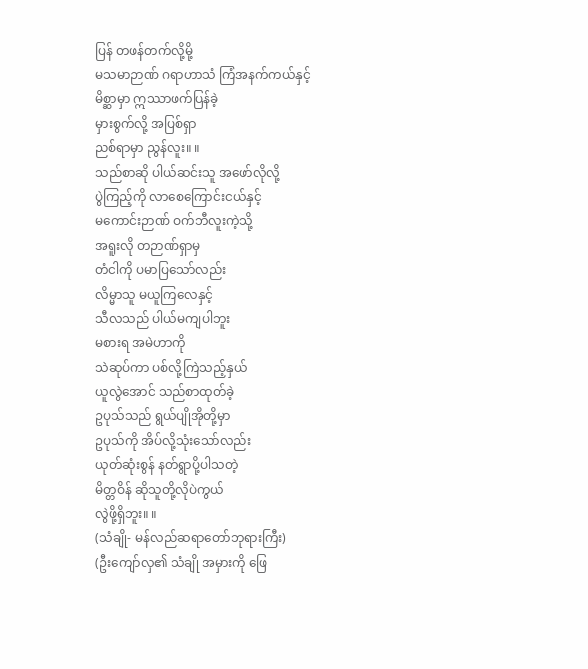ပြန် တဖန်တက်လို့မို့
မသမာဉာဏ် ဂရာဟာသံ ကြံအနက်ကယ်နှင့်
မိစ္ဆာမှာ ဣဿာဖက်ပြန်ခဲ့
မှားစွက်လို့ အပြစ်ရှာ
ညစ်ရာမှာ ညွန်လူး။ ။
သည်စာဆို ပါယ်ဆင်းသူ အဖော်လိုလို့
ပွဲကြည့်ကို လာစေကြောင်းငယ်နှင့်
မကောင်းဉာဏ် ဝက်ဘီလူးကဲ့သို့
အရူးလို တဉာဏ်ရှာမှ
တံငါကို ပမာပြသော်လည်း
လိမ္မာသူ မယူကြလေနှင့်
သီလသည် ပါယ်မကျပါဘူး
မစားရ အမဲဟာကို
သဲဆုပ်ကာ ပစ်လို့ကြဲသည့်နှယ်
ယူလွဲအောင် သည်စာထုတ်ခဲ့
ဥပုသ်သည် ရွယ်ပျိုအိုတို့မှာ
ဥပုသ်ကို အိပ်လို့သုံးသော်လည်း
ယုတ်ဆုံးစွန် နတ်ရွာပို့ပါသတဲ့
မိတ္တဝိန် ဆိုသူတို့လိုပဲကွယ်
လွဲဖို့ရှိဘူး။ ။
(သံချို- မန်လည်ဆရာတော်ဘုရားကြီး)
(ဦးကျော်လှ၏ သံချို အမှားကို ဖြေ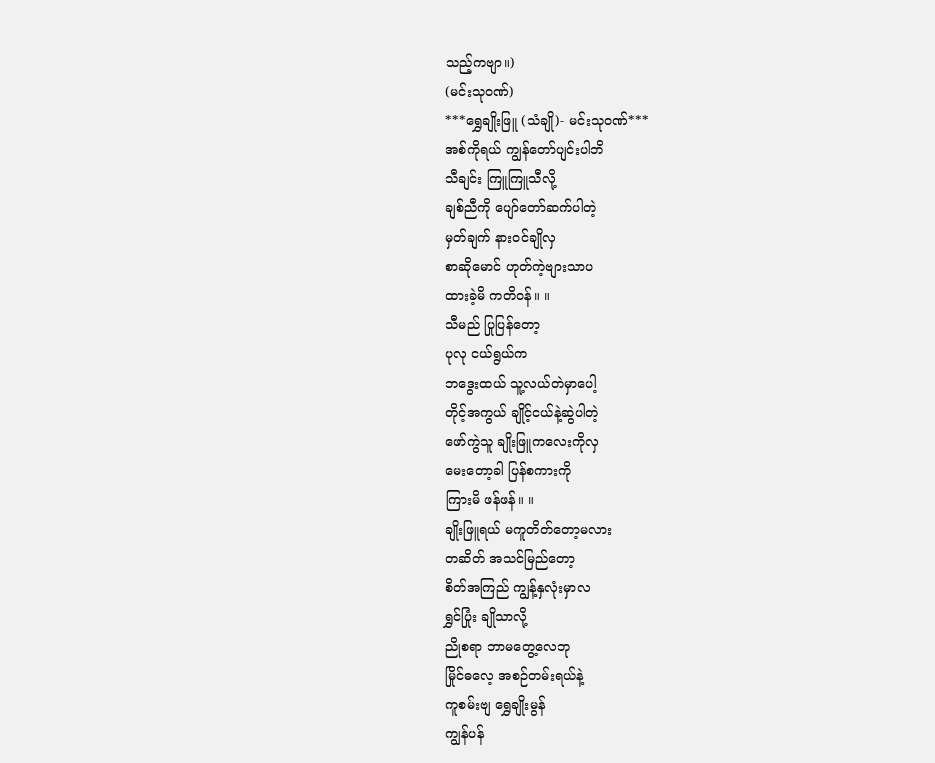သည့်ကဗျာ။)
(မင်းသုဝဏ်)
***ရွှေချိုးဖြူ (သံချို)- မင်းသုဝဏ်***
အစ်ကိုရယ် ကျွန်တော်ပျင်းပါဘိ
သီချင်း ကြူကြူသီလို့
ချစ်ညီကို ပျော်တော်ဆက်ပါတဲ့
မှတ်ချက် နားဝင်ချိုလှ
စာဆိုမောင် ဟုတ်ကဲ့ဗျားသာပ
ထားခဲ့မိ ကတိဝန်။ ။
သီမည် ပြုပြန်တော့
ပုလု ငယ်ရွယ်က
ဘဒွေးထယ် သူ့လယ်တဲမှာပေါ့
တိုင့်အကွယ် ချိုင့်ငယ်နဲ့ဆွဲပါတဲ့
ဖော်ကွဲသူ ချိုးဖြူကလေးကိုလှ
မေးတော့ခါ ပြန်စကားကို
ကြားမိ ဖန်ဖန်။ ။
ချိုးဖြူရယ် မကူတိတ်တော့မလား
တဆိတ် အသင်မြည်တော့
စိတ်အကြည် ကျွန့်နှလုံးမှာလ
ရွှင်ပြုံး ချိုသာလို့
ညိုစရာ ဘာမတွေ့လေဘု
မြိုင်ဓလေ့ အစဉ်တမ်းရယ်နဲ့
ကူစမ်းဗျ ရွှေချိုးမွန်
ကျွန်ပန်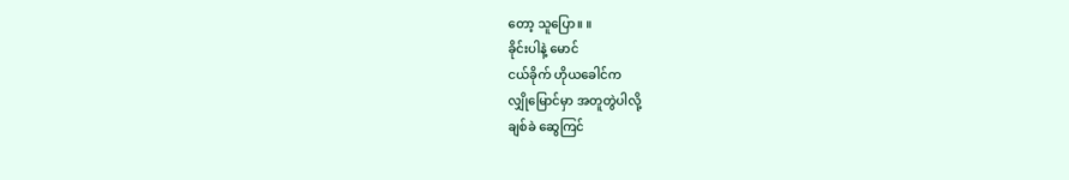တော့ သူပြော။ ။
ခိုင်းပါနဲ့ မောင်
ငယ်ခိုက် ဟိုယခေါင်က
လျှိုမြောင်မှာ အတူတွဲပါလို့
ချစ်ခဲ ဆွေကြင်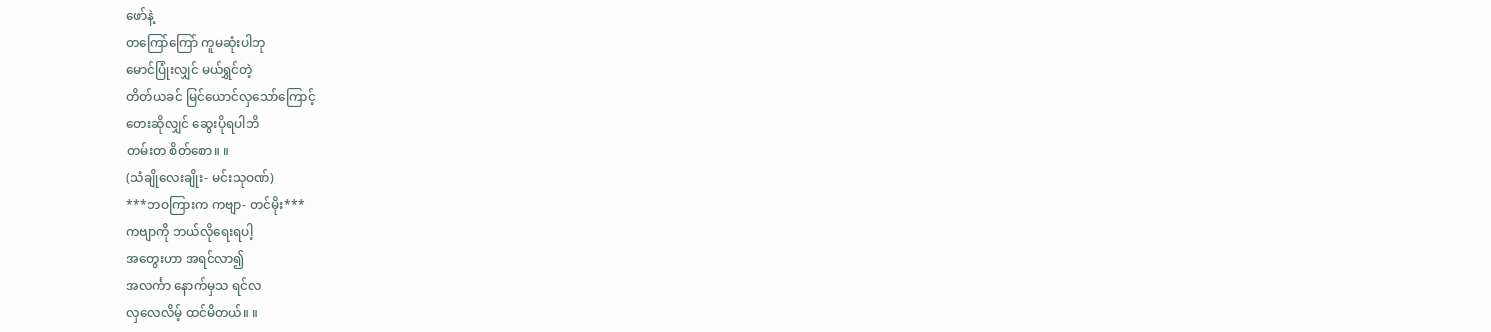ဖော်နဲ့
တကြော်ကြော် ကူမဆုံးပါဘု
မောင်ပြုံးလျှင် မယ်ရွှင်တဲ့
တိတ်ယခင် မြင်ယောင်လှသော်ကြောင့်
တေးဆိုလျှင် ဆွေးပိုရပါဘိ
တမ်းတ စိတ်စော။ ။
(သံချိုလေးချိုး- မင်းသုဝဏ်)
***ဘဝကြားက ကဗျာ- တင်မိုး***
ကဗျာကို ဘယ်လိုရေးရပါ့
အတွေးဟာ အရင်လာ၍
အလင်္ကာ နောက်မှသ ရင်လ
လှလေလိမ့် ထင်မိတယ်။ ။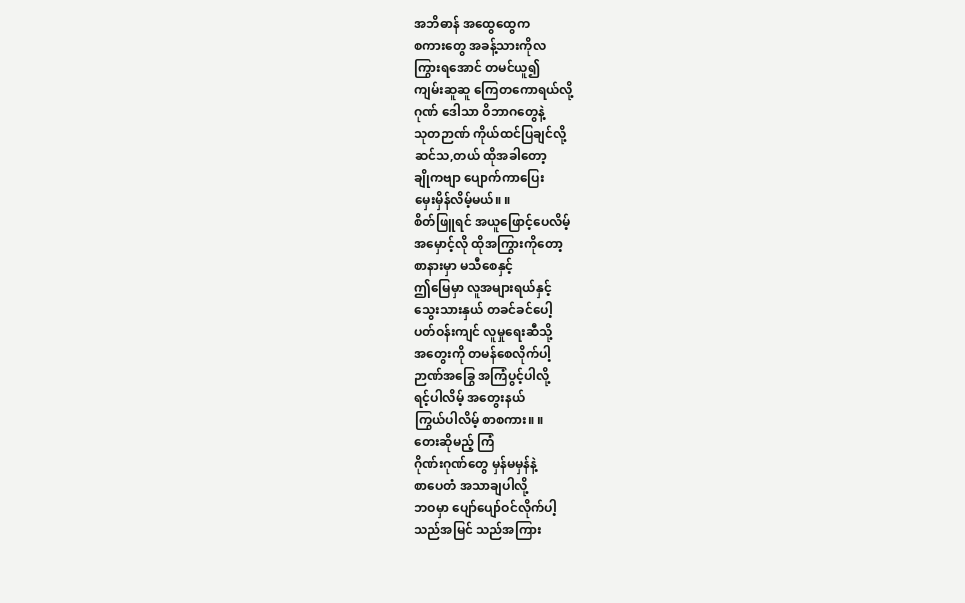အဘိဓာန် အထွေထွေက
စကားတွေ အခန့်သားကိုလ
ကြွားရအောင် တမင်ယူ၍
ကျမ်းဆူဆူ ကြေတကောရယ်လို့
ဂုဏ် ဒေါသာ ဝိဘာဂတွေနဲ့
သုတဉာဏ် ကိုယ်ထင်ပြချင်လို့
ဆင်သ,တယ် ထိုအခါတော့
ချိုကဗျာ ပျောက်ကာပြေး
မှေးမှိန်လိမ့်မယ်။ ။
စိတ်ဖြူရင် အယူဖြောင့်ပေလိမ့်
အမှောင့်လို ထိုအကြွားကိုတော့
စာနားမှာ မသီစေနှင့်
ဤမြေမှာ လူအများရယ်နှင့်
သွေးသားနှယ် တခင်ခင်ပေါ့
ပတ်ဝန်းကျင် လူမှုရေးဆီသို့
အတွေးကို တမန်စေလိုက်ပါ့
ဉာဏ်အခြွေ အကြံပွင့်ပါလို့
ရင့်ပါလိမ့် အတွေးနယ်
ကြွယ်ပါလိမ့် စာစကား။ ။
တေးဆိုမည့် ကြံ
ဂိုဏ်းဂုဏ်တွေ မှန်မမှန်နဲ့
စာပေတံ အသာချပါလို့
ဘဝမှာ ပျော်ပျော်ဝင်လိုက်ပါ့
သည်အမြင် သည်အကြား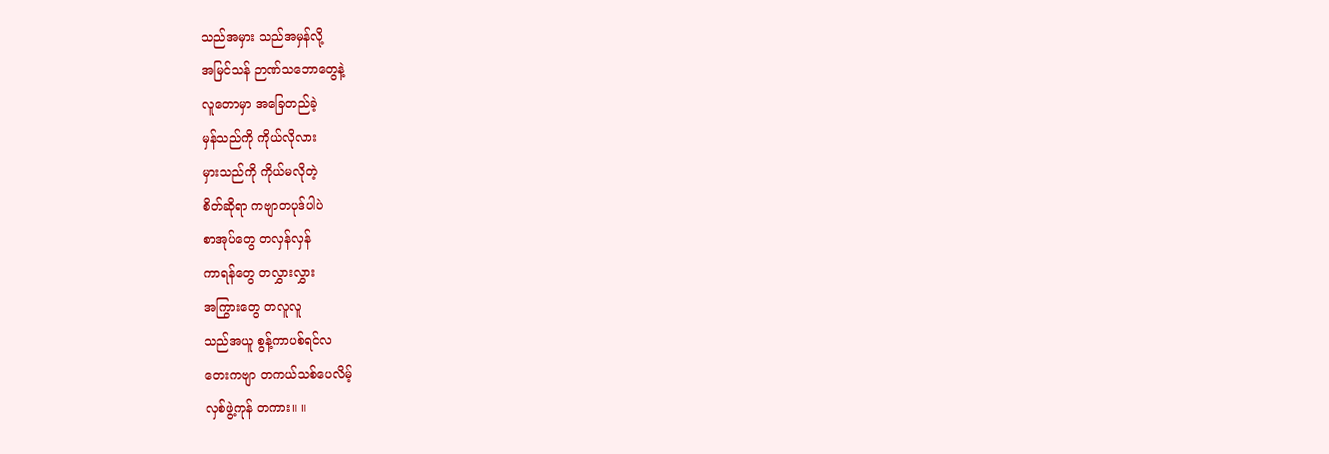သည်အမှား သည်အမှန်လို့
အမြင်သန် ဉာဏ်သဘောတွေနဲ့
လူတောမှာ အခြေတည်ခဲ့
မှန်သည်ကို ကိုယ်လိုလား
မှားသည်ကို ကိုယ်မလိုတဲ့
စိတ်ဆိုရာ ကဗျာတပုဒ်ပါပဲ
စာအုပ်တွေ တလှန်လှန်
ကာရန်တွေ တလွှားလွှား
အကြွားတွေ တလူလူ
သည်အယူ စွန့်ကာပစ်ရင်လ
တေးကဗျာ တကယ်သစ်ပေလိမ့်
လှစ်ဖွဲ့ကုန် တကား။ ။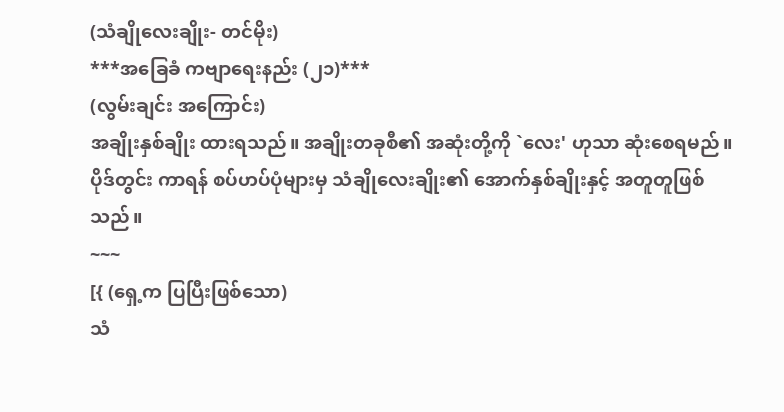(သံချိုလေးချိုး- တင်မိုး)
***အခြေခံ ကဗျာရေးနည်း (၂၁)***
(လွမ်းချင်း အကြောင်း)
အချိုးနှစ်ချိုး ထားရသည်။ အချိုးတခုစီ၏ အဆုံးတို့ကို `လေး' ဟုသာ ဆုံးစေရမည်။
ပိုဒ်တွင်း ကာရန် စပ်ဟပ်ပုံများမှ သံချိုလေးချိုး၏ အောက်နှစ်ချိုးနှင့် အတူတူဖြစ်သည်။
~~~
[{ (ရှေ့က ပြပြီးဖြစ်သော)
သံ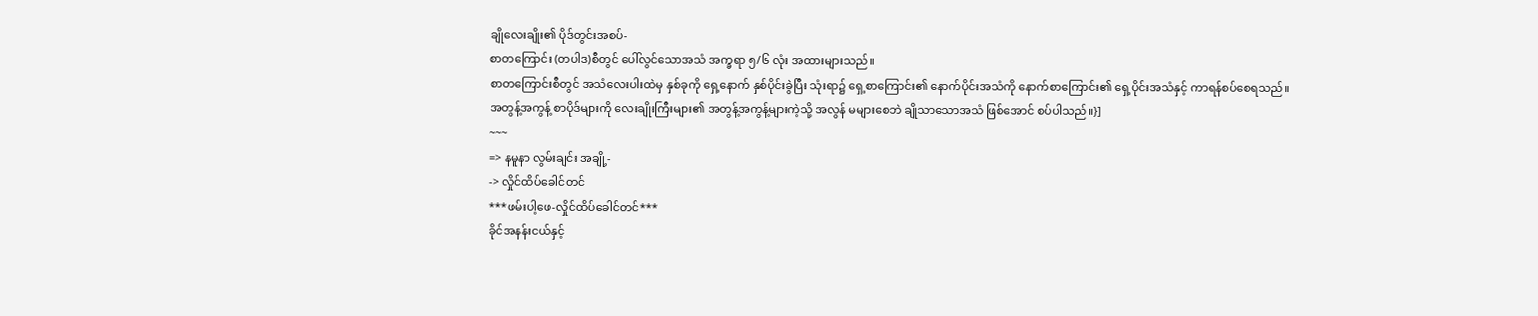ချိုလေးချိုး၏ ပိုဒ်တွင်းအစပ်-
စာတကြောင်း (တပါဒ)စီတွင် ပေါ်လွင်သောအသံ အက္ခရာ ၅/၆ လုံး အထားများသည်။
စာတကြောင်းစီတွင် အသံလေးပါးထဲမှ နှစ်ခုကို ရှေ့နောက် နှစ်ပိုင်းခွဲပြီး သုံးရာ၌ ရှေ့စာကြောင်း၏ နောက်ပိုင်းအသံကို နောက်စာကြောင်း၏ ရှေ့ပိုင်းအသံနှင့် ကာရန်စပ်စေရသည်။
အတွန့်အကွန့် စာပိုဒ်များကို လေးချိုးကြီးများ၏ အတွန့်အကွန့်များကဲ့သို့ အလွန် မများစေဘဲ ချိုသာသောအသံ ဖြစ်အောင် စပ်ပါသည်။}]
~~~
=> နမူနာ လွမ်းချင်း အချို့-
-> လှိုင်ထိပ်ခေါင်တင်
***ဖမ်းပါ့ဖေ-လှိုင်ထိပ်ခေါင်တင်***
ခိုင်အနန်းငယ်နှင့်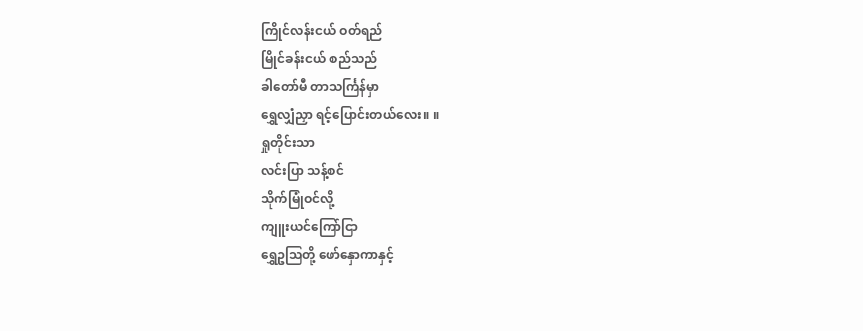ကြိုင်လန်းငယ် ဝတ်ရည်
မြိုင်ခန်းငယ် စည်သည်
ခါတော်မီ တာသင်္ကြန်မှာ
ရွှေလျှံညှာ ရင့်ပြောင်းတယ်လေး။ ။
ရှုတိုင်းသာ
လင်းပြာ သန့်စင်
သိုက်မြုံဝင်လို့
ကျူးယင်ကြော်ငြာ
ရွှေဥသြတို့ ဖော်နှောကာနှင့်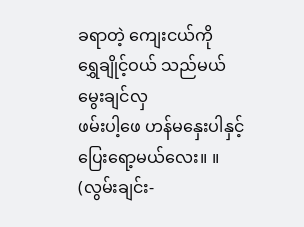ခရာတဲ့ ကျေးငယ်ကို
ရွှေချိုင့်ဝယ် သည်မယ်မွေးချင်လှ
ဖမ်းပါ့ဖေ ဟန်မနှေးပါနှင့်
ပြေးရော့မယ်လေး။ ။
(လွမ်းချင်း-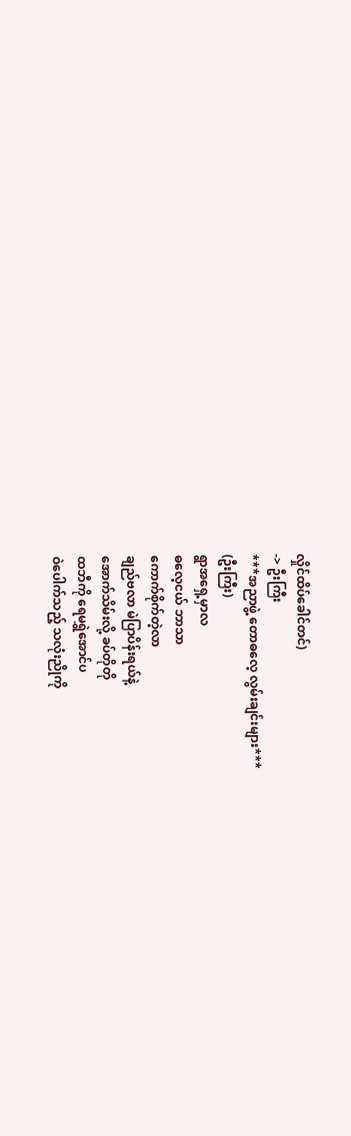လှိုင်ထိပ်ခေါင်တင်)
-> ဦးကြီး
***အညာဖွဲ့ တောဓလေ့ လွမ်းချင်းများ***
(ဦးကြီး)
ရွာအရှေ့မှာလ
ဓလေ့ငယ် ဘာသာ
ကောက်စိုက်တဲ့လာ
ချည်ဗလာ မဲပြာပိန်းရယ်နဲ့
အောက်သိမ်းလို့ ခပ်တိုတို
ထဘီကို ရေမရွှဲအောင်ပ
ဝဲပေါက်သည့် သလုံးညိုကို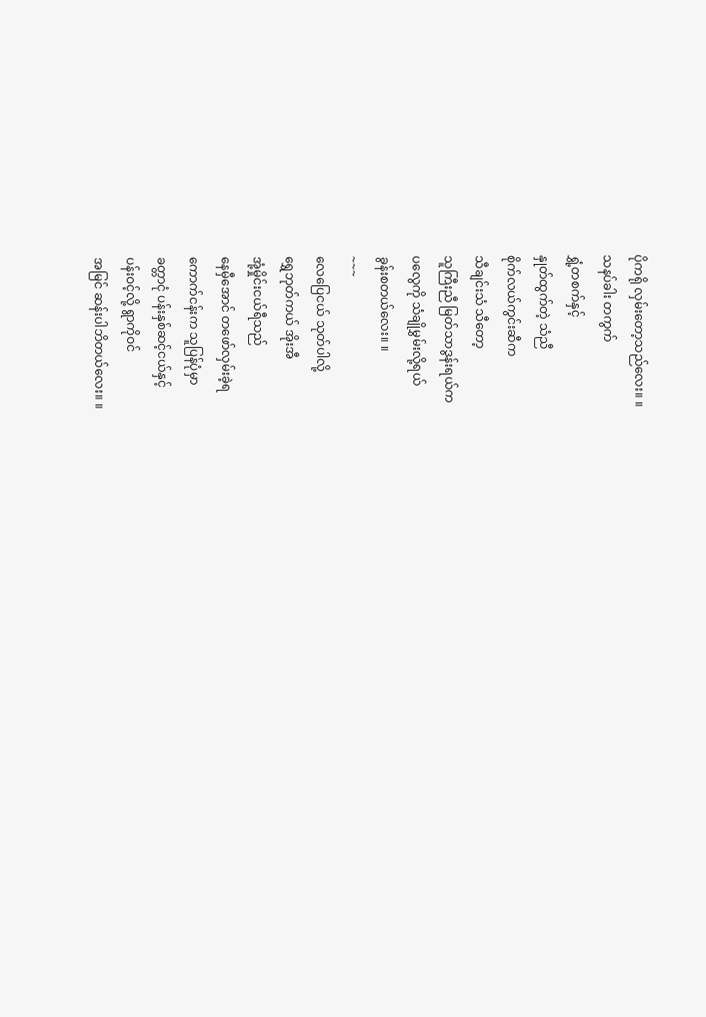ပိုကရို လှမ်းတော့သည်လေး။ ။
သနပ်ခါး တကွက်
ရွှံ့တစက်နှင့်
နှုတ်ထွက်တဲ့ သံညီ
စိုက်လယ်ကွင်းဆီက
သီချင်းသံ သီတော့
သူကြီးညီ မြတ်သာဒွန်းရယ်က
ပလွေကို သံချိုမွှမ်းလို့ရယ်
ခွန်းစတယ်လေး။ ။
~~~
လေပြေငယ် သုတ်ပါလို့
ရွှေဘုတ်ကယ် အိုးအီ
အုံ့မှိုင်းငယ်ရီသည်
နေမှီအောင် တဖော်လှမ်းခဲ့ရ
ကောက်ငန်းက သူပြန်ပုံမှာ
ခတ္တာငုံ ပန်းနှစ်ဆင့်ငယ်နှင့်
ပန်းဝင့်လို့ ရွာကိုဝင်
အမြင် ဆန်းပါဘိတယ်လေး။ ။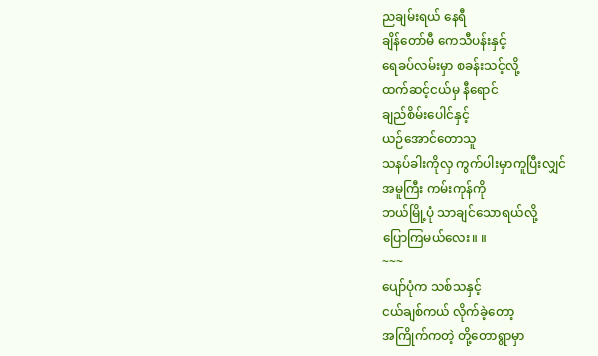ညချမ်းရယ် နေရီ
ချိန်တော်မီ ကေသီပန်းနှင့်
ရေခပ်လမ်းမှာ စခန်းသင့်လို့
ထက်ဆင့်ငယ်မှ နီရောင်
ချည်စိမ်းပေါင်နှင့်
ယဉ်အောင်တောသူ
သနပ်ခါးကိုလှ ကွက်ပါးမှာကူပြီးလျှင်
အမူကြီး ကမ်းကုန်ကို
ဘယ်မြို့ပုံ သာချင်သောရယ်လို့
ပြောကြမယ်လေး။ ။
~~~
ပျော်ပုံက သစ်သနှင့်
ငယ်ချစ်ကယ် လိုက်ခဲ့တော့
အကြိုက်ကတဲ့ တို့တောရွာမှာ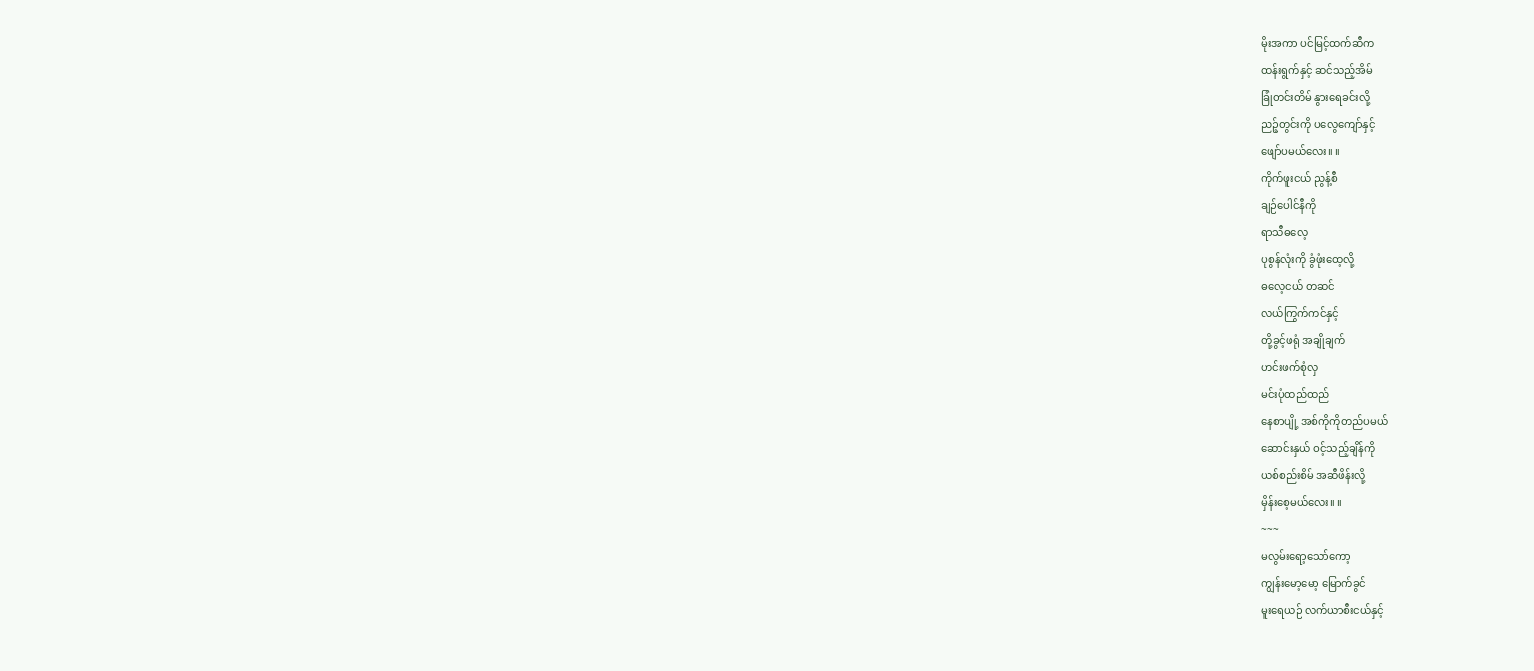မိုးအကာ ပင်မြင့်ထက်ဆီက
ထန်းရွက်နှင့် ဆင်သည့်အိမ်
ခြုံတင်းတိမ် နွားရေခင်းလို့
ညဉ့်တွင်းကို ပလွေကျော်နှင့်
ဖျော်ပမယ်လေး။ ။
ကိုက်ဖူးငယ် ညွန့်စီ
ချဉ်ပေါင်နီကို
ရာသီဓလေ့
ပုစွန်လုံးကို ခွံဖုံးထေ့လို့
ဓလေ့ငယ် တဆင်
လယ်ကြွက်ကင်နှင့်
တို့ခွင့်ဖရုံ အချိုချက်
ဟင်းဖက်စုံလှ
မင်းပုံထည်ထည်
နေစာပျို့ အစ်ကိုကိုတည်ပမယ်
ဆောင်းနှယ် ဝင့်သည့်ချိန်ကို
ယစ်စည်းစိမ် အဆီဖိန်းလို့
မှိန်းစေ့မယ်လေး။ ။
~~~
မလွမ်းရော့သော်ကော့
ကျွန်းမော့မော့ မြောက်ခွင်
မူးရေယဉ် လက်ယာစီးငယ်နှင့်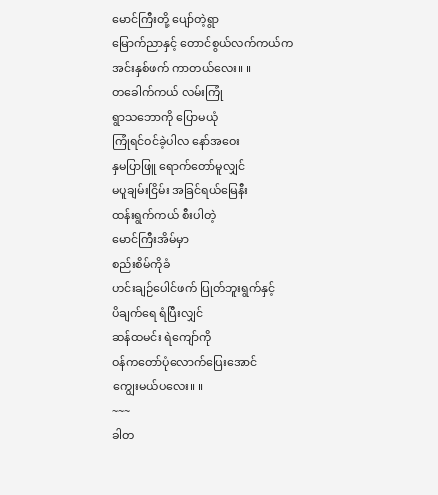မောင်ကြီးတို့ ပျော်တဲ့ရွာ
မြောက်ညာနှင့် တောင်စွယ်လက်ကယ်က
အင်းနှစ်ဖက် ကာတယ်လေး။ ။
တခေါက်ကယ် လမ်းကြုံ
ရွာသဘောကို ပြောမယုံ
ကြုံရင်ဝင်ခဲ့ပါလ နော်အဝေး
နှမပြာဖြူ ရောက်တော်မူလျှင်
မပူချမ်းငြိမ်း အခြင်ရယ်မြေနီး
ထန်းရွက်ကယ် စီးပါတဲ့
မောင်ကြီးအိမ်မှာ
စည်းစိမ်ကိုခံ
ဟင်းချဉ်ပေါင်ဖက် ပြုတ်ဘူးရွက်နှင့်
ပိချက်ရေ ရံပြီးလျှင်
ဆန်ထမင်း ရဲကျော်ကို
ဝန်ကတော်ပုံလောက်ပြေးအောင်
ကျွေးမယ်ပလေး။ ။
~~~
ခါတ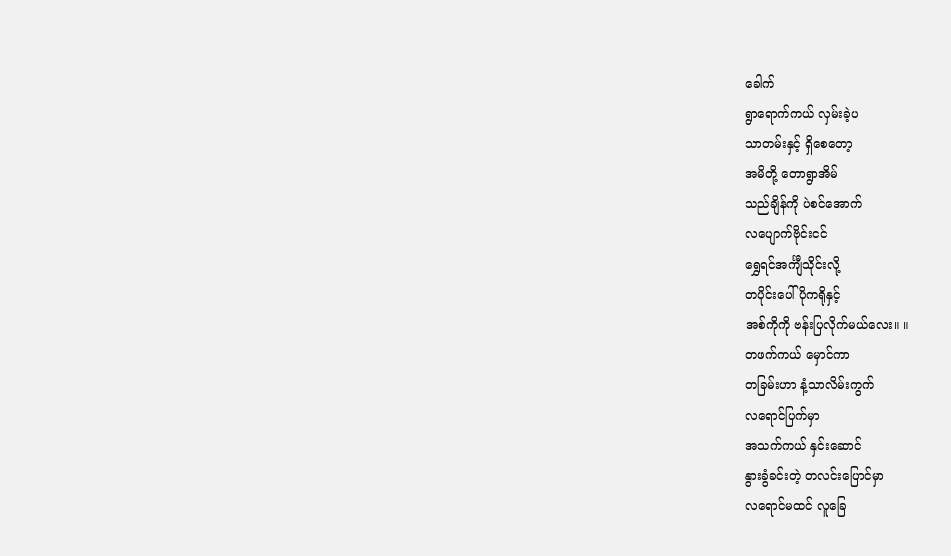ခေါက်
ရွာရောက်ကယ် လှမ်းခဲ့ပ
သာတမ်းနှင့် ရှိစေတော့
အမိတို့ တောရွာအိမ်
သည်ချိန်ကို ပဲစင်အောက်
လပျောက်ဗိုင်းငင်
ရွှေရင်အင်္ကျီသိုင်းလို့
တပိုင်းပေါ် ပိုကရိုနှင့်
အစ်ကိုကို ဗန်းပြလိုက်မယ်လေး။ ။
တဖက်ကယ် မှောင်ကာ
တခြမ်းဟာ နံ့သာလိမ်းကွက်
လရောင်ပြက်မှာ
အသက်ကယ် နှင်းဆောင်
နွားခွံခင်းတဲ့ တလင်းပြောင်မှာ
လရောင်မထင် လူခြေ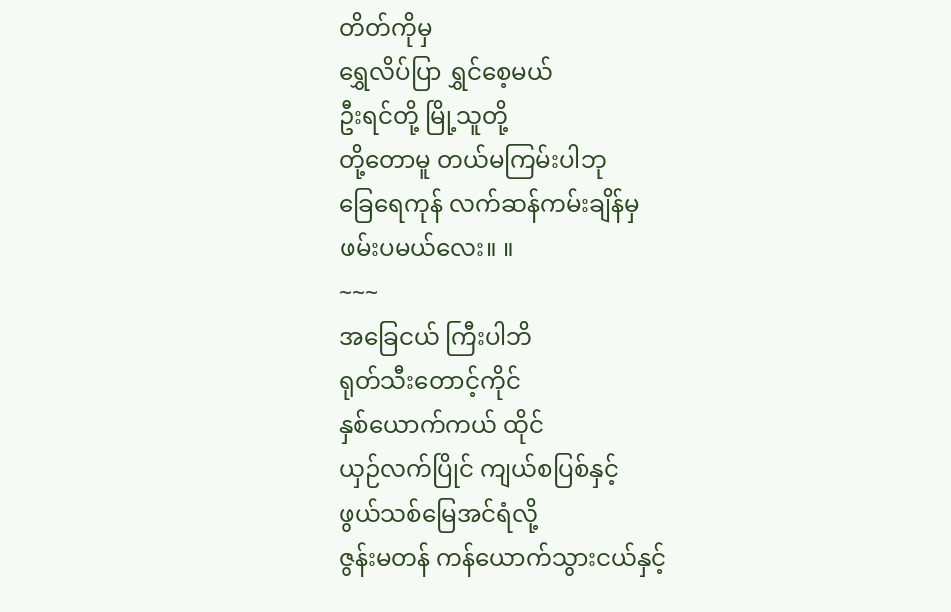တိတ်ကိုမှ
ရွှေလိပ်ပြာ ရွှင်စေ့မယ်
ဦးရင်တို့ မြို့သူတို့
တို့တောမူ တယ်မကြမ်းပါဘု
ခြေရေကုန် လက်ဆန်ကမ်းချိန်မှ
ဖမ်းပမယ်လေး။ ။
~~~
အခြေငယ် ကြီးပါဘိ
ရုတ်သီးတောင့်ကိုင်
နှစ်ယောက်ကယ် ထိုင်
ယှဉ်လက်ပြိုင် ကျယ်စပြစ်နှင့်
ဖွယ်သစ်မြေအင်ရံလို့
ဇွန်းမတန် ကန်ယောက်သွားငယ်နှင့်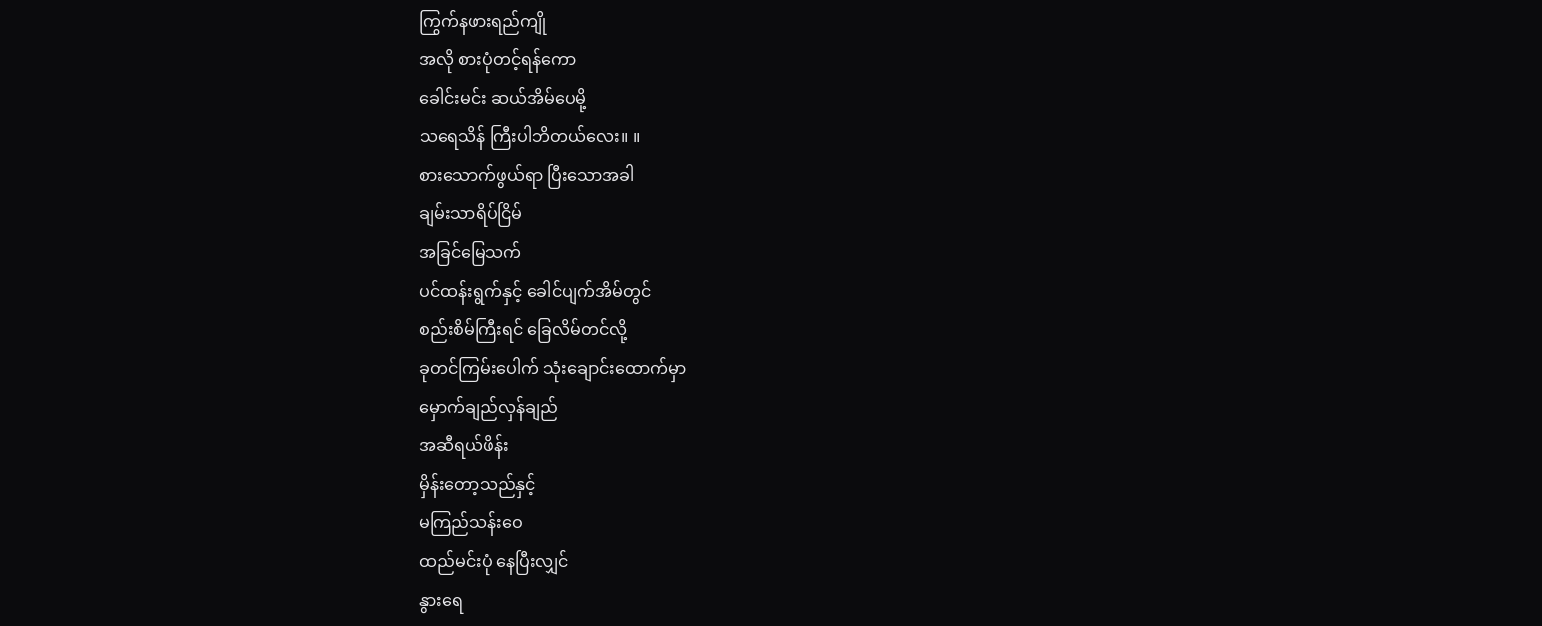ကြွက်နဖားရည်ကျို
အလို စားပုံတင့်ရန်ကော
ခေါင်းမင်း ဆယ်အိမ်ပေမို့
သရေသိန် ကြီးပါဘိတယ်လေး။ ။
စားသောက်ဖွယ်ရာ ပြီးသောအခါ
ချမ်းသာရိပ်ငြိမ်
အခြင်မြေသက်
ပင်ထန်းရွက်နှင့် ခေါင်ပျက်အိမ်တွင်
စည်းစိမ်ကြီးရင် ခြေလိမ်တင်လို့
ခုတင်ကြမ်းပေါက် သုံးချောင်းထောက်မှာ
မှောက်ချည်လှန်ချည်
အဆီရယ်ဖိန်း
မှိန်းတော့သည်နှင့်
မကြည်သန်းဝေ
ထည်မင်းပုံ နေပြီးလျှင်
နွားရေ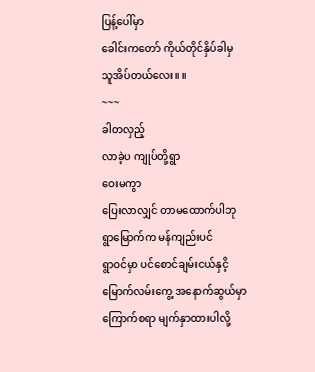ပြန့်ပေါ်မှာ
ခေါင်းကတော် ကိုယ်တိုင်နှိပ်ခါမှ
သူအိပ်တယ်လေး။ ။
~~~
ခါတလှည့်
လာခဲ့ပ ကျုပ်တို့ရွာ
ဝေးမကွာ
ပြေးလာလျှင် တာမထောက်ပါဘု
ရွာမြောက်က မန်ကျည်းပင်
ရွာဝင်မှာ ပင်စောင်ချမ်းငယ်နှငိ့
မြောက်လမ်းကွေ့ အနောက်ဆွယ်မှာ
ကြောက်စရာ မျက်နှာထားပါလို့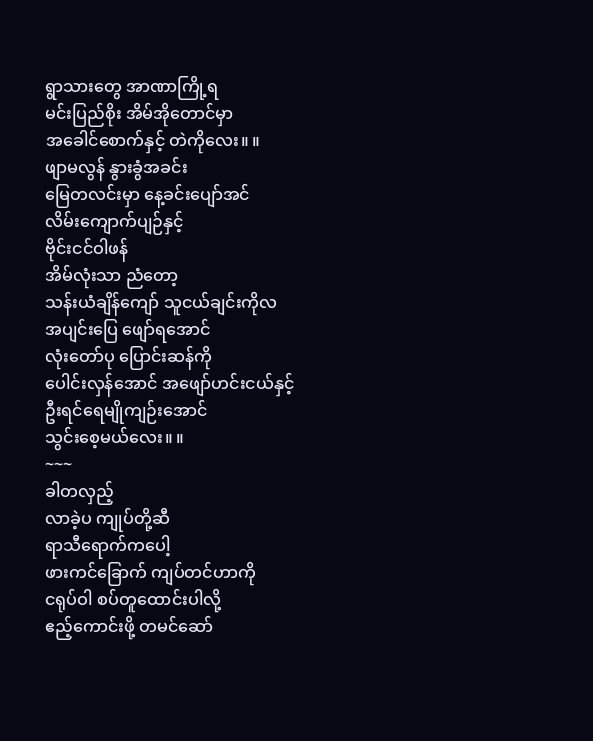ရွာသားတွေ အာဏာကြို့ရ
မင်းပြည်စိုး အိမ်အိုတောင်မှာ
အခေါင်စောက်နှင့် တဲကိုလေး။ ။
ဖျာမလွန် နွားခွံအခင်း
မြေတလင်းမှာ နေ့ခင်းပျော်အင်
လိမ်းကျောက်ပျဉ်နှင့်
ဗိုင်းငင်ဝါဖန်
အိမ်လုံးသာ ညံတော့
သန်းယံချိန်ကျော် သူငယ်ချင်းကိုလ
အပျင်းပြေ ဖျော်ရအောင်
လုံးတော်ပု ပြောင်းဆန်ကို
ပေါင်းလှန်အောင် အဖျော်ဟင်းငယ်နှင့်
ဦးရင်ရေမျိုကျဉ်းအောင်
သွင်းစေ့မယ်လေး။ ။
~~~
ခါတလှည့်
လာခဲ့ပ ကျုပ်တို့ဆီ
ရာသီရောက်ကပေါ့
ဖားကင်ခြောက် ကျပ်တင်ဟာကို
ငရုပ်ဝါ စပ်တူထောင်းပါလို့
ဧည့်ကောင်းဖို့ တမင်ဆော်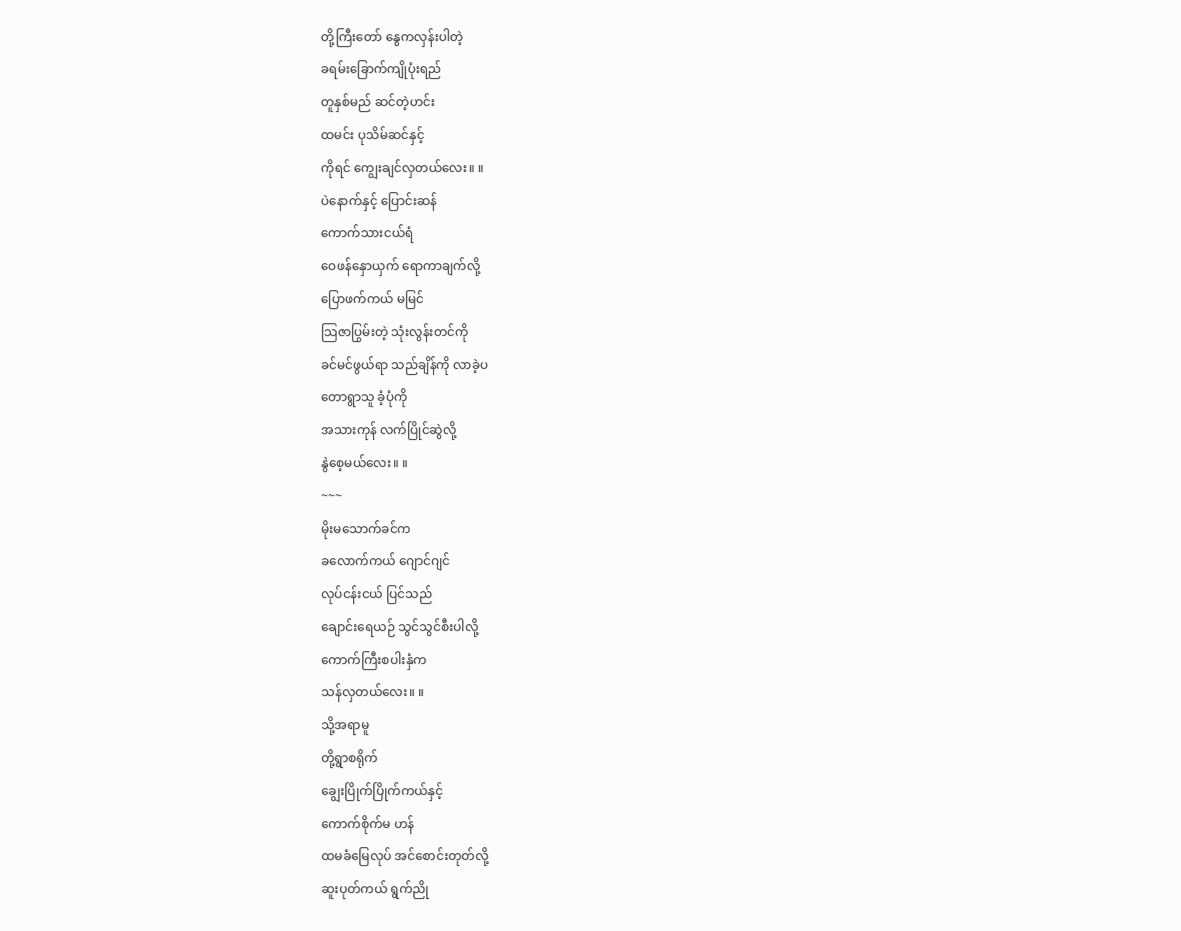တို့ကြီးတော် နွေကလှန်းပါတဲ့
ခရမ်းခြောက်ကျိုပုံးရည်
တူနှစ်မည် ဆင်တဲ့ဟင်း
ထမင်း ပုသိမ်ဆင်နှင့်
ကိုရင် ကျွေးချင်လှတယ်လေး။ ။
ပဲနောက်နှင့် ပြောင်းဆန်
ကောက်သားငယ်ရံ
ဝေဖန်နှောယှက် ရောကာချက်လို့
ပြောဖက်ကယ် မမြင်
သြဇာပြွမ်းတဲ့ သုံးလွန်းတင်ကို
ခင်မင်ဖွယ်ရာ သည်ချိန်ကို လာခဲ့ပ
တောရွာသူ ခံ့ပုံကို
အသားကုန် လက်ပြိုင်ဆွဲလို့
နွဲစေ့မယ်လေး။ ။
~~~
မိုးမသောက်ခင်က
ခလောက်ကယ် ဂျောင်ဂျင်
လုပ်ငန်းငယ် ပြင်သည်
ချောင်းရေယဉ် သွင်သွင်စီးပါလို့
ကောက်ကြီးစပါးနှံက
သန်လှတယ်လေး။ ။
သို့အရာမူ
တို့ရွာစရိုက်
ချွေးပြိုက်ပြိုက်ကယ်နှင့်
ကောက်စိုက်မ ဟန်
ထမခံမြေလုပ် အင်စောင်းတုတ်လို့
ဆူးပုတ်ကယ် ရွက်ညို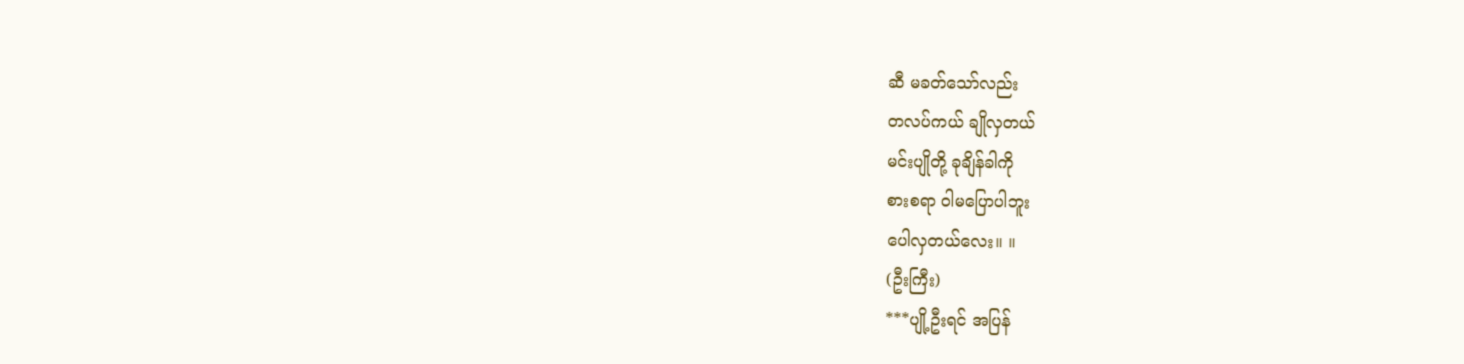ဆီ မခတ်သော်လည်း
တလပ်ကယ် ချိုလှတယ်
မင်းပျိုတို့ ခုချိန်ခါကို
စားစရာ ဝါမပြောပါဘူး
ပေါလှတယ်လေး။ ။
(ဦးကြီး)
***ပျို့ဦးရင် အပြန်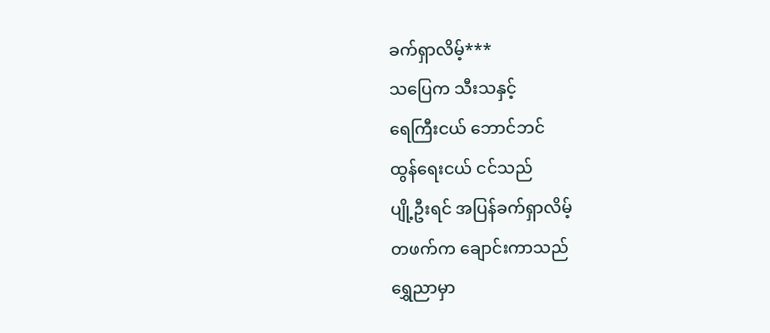ခက်ရှာလိမ့်***
သပြေက သီးသနှင့်
ရေကြီးငယ် ဘောင်ဘင်
ထွန်ရေးငယ် ငင်သည်
ပျို့ဦးရင် အပြန်ခက်ရှာလိမ့်
တဖက်က ချောင်းကာသည်
ရွှေညာမှာ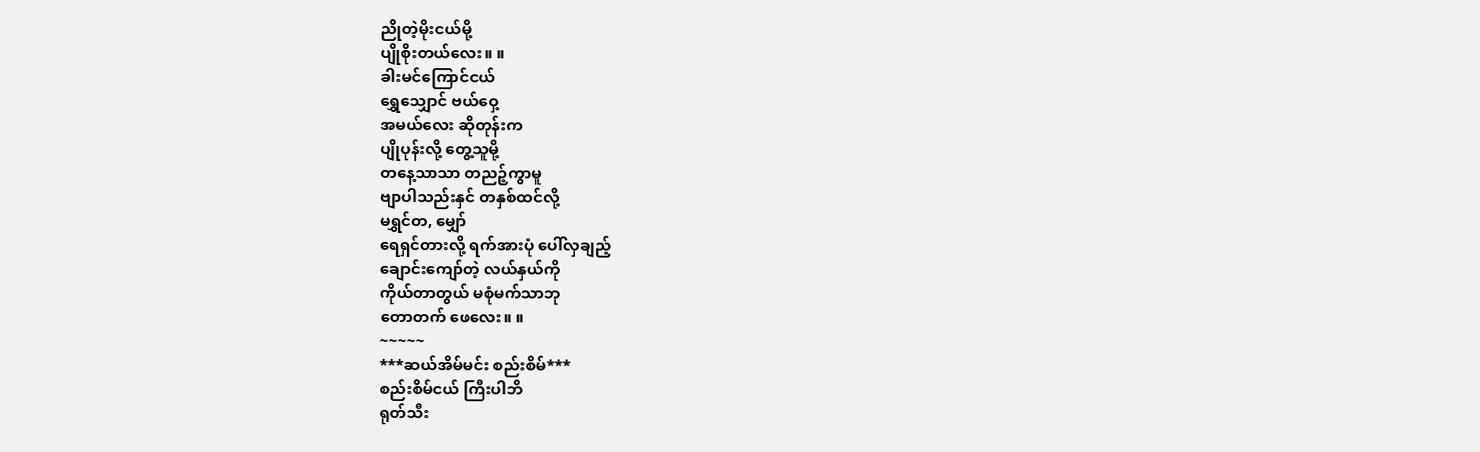ညိုတဲ့မိုးငယ်မို့
ပျိုစိုးတယ်လေး။ ။
ခါးမင်ကြောင်ငယ်
ရွှေသျှောင် ဗယ်ဝှေ့
အမယ်လေး ဆိုတုန်းက
ပျိုပုန်းလို့ တွေ့သူမို့
တနေ့သာသာ တညဉ့်ကွာမူ
ဗျာပါသည်းနှင် တနှစ်ထင်လို့
မရွှင်တ, မျှော်
ရေရှင်တားလို့ ရက်အားပုံ ပေါ်လှချည့်
ချောင်းကျော်တဲ့ လယ်နှယ်ကို
ကိုယ်တာတွယ် မစုံမက်သာဘု
တောတက် ဖေလေး။ ။
~~~~~
***ဆယ်အိမ်မင်း စည်းစိမ်***
စည်းစိမ်ငယ် ကြီးပါဘိ
ရုတ်သီး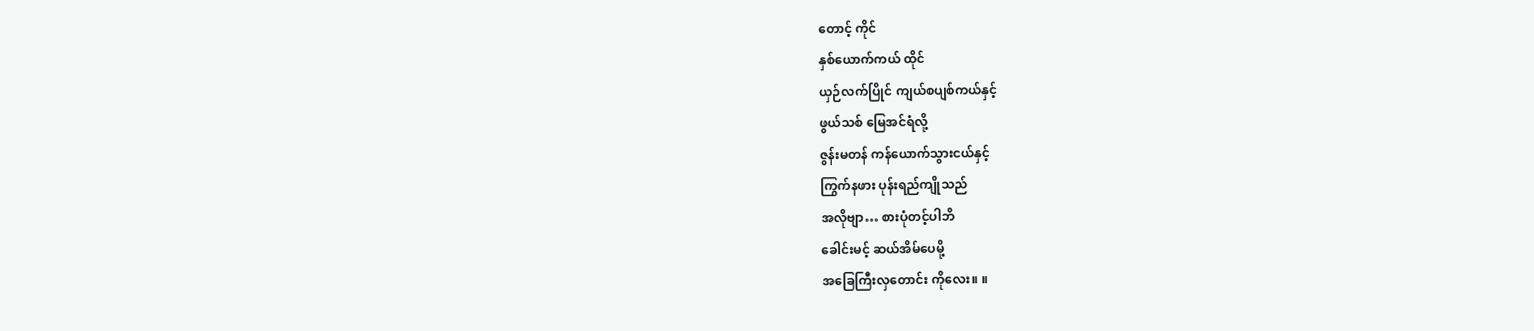တောင့် ကိုင်
နှစ်ယောက်ကယ် ထိုင်
ယှဉ်လက်ပြိုင် ကျယ်စပျစ်ကယ်နှင့်
ဖွယ်သစ် မြေအင်ရံလို့
ဇွန်းမတန် ကန်ယောက်သွားငယ်နှင့်
ကြွက်နဖား ပုန်းရည်ကျိုသည်
အလိုဗျာ… စားပုံတင့်ပါဘိ
ခေါင်းမင့် ဆယ်အိမ်ပေမို့
အခြေကြီးလှတောင်း ကိုလေး။ ။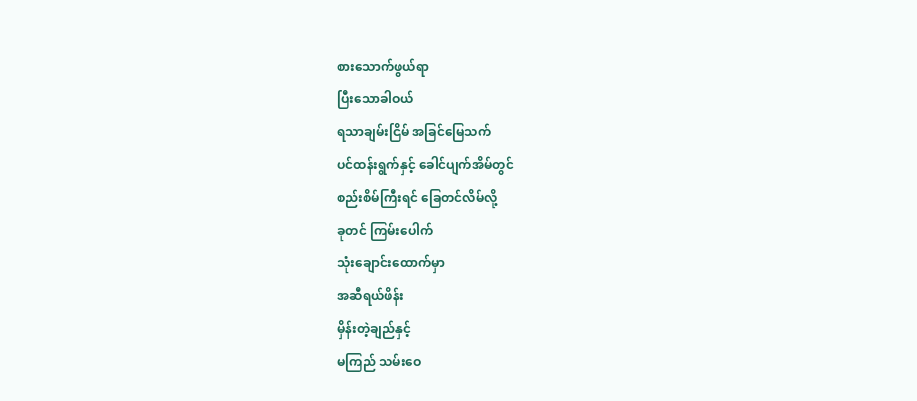စားသောက်ဖွယ်ရာ
ပြီးသောခါဝယ်
ရသာချမ်းငြိမ် အခြင်မြေသက်
ပင်ထန်းရွက်နှင့် ခေါင်ပျက်အိမ်တွင်
စည်းစိမ်ကြီးရင် ခြေတင်လိမ်လို့
ခုတင် ကြမ်းပေါက်
သုံးချောင်းထောက်မှာ
အဆီရယ်ဖိန်း
မှိန်းတဲ့ချည်နှင့်
မကြည် သမ်းဝေ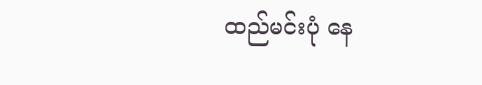ထည်မင်းပုံ နေ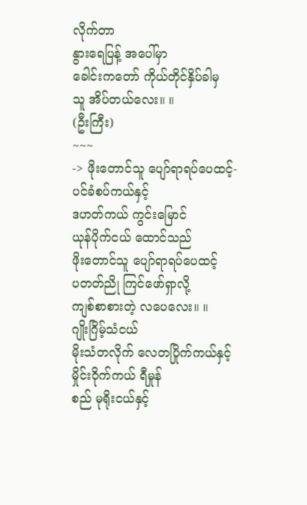လိုက်တာ
နွားရေပြန့် အပေါ်မှာ
ခေါင်းကတော် ကိုယ်တိုင်နှိပ်ခါမှ
သူ အိပ်တယ်လေး။ ။
(ဦးကြီး)
~~~
-> ဖိုးတောင်သူ ပျော်ရာရပ်ပေထင့်-
ပင်ခံစပ်ကယ်နှင့်
ဒဟတ်ကယ် ကွင်းမြောင်
ယုန်ပိုက်ငယ် ထောင်သည်
ဖိုးတောင်သူ ပျော်ရာရပ်ပေထင့်
ပတတ်ညို ကြင်ဖော်ရှာလို့
ကျစ်စာစားတဲ့ လပေလေး။ ။
ဂျိုးဂြိမ့်သံငယ်
မိုးသံတလိုက် လေတပြိုက်ကယ်နှင့်
မှိုင်းဝိုက်ကယ် ရီမှုန်
စည် မုရိုးငယ်နှင့်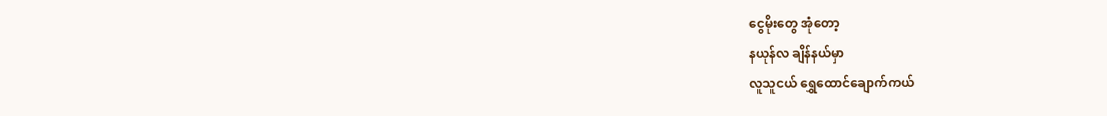ငွေမိုးတွေ အုံတော့
နယုန်လ ချိန်နယ်မှာ
လူသူငယ် ရွှေထောင်ချောက်ကယ်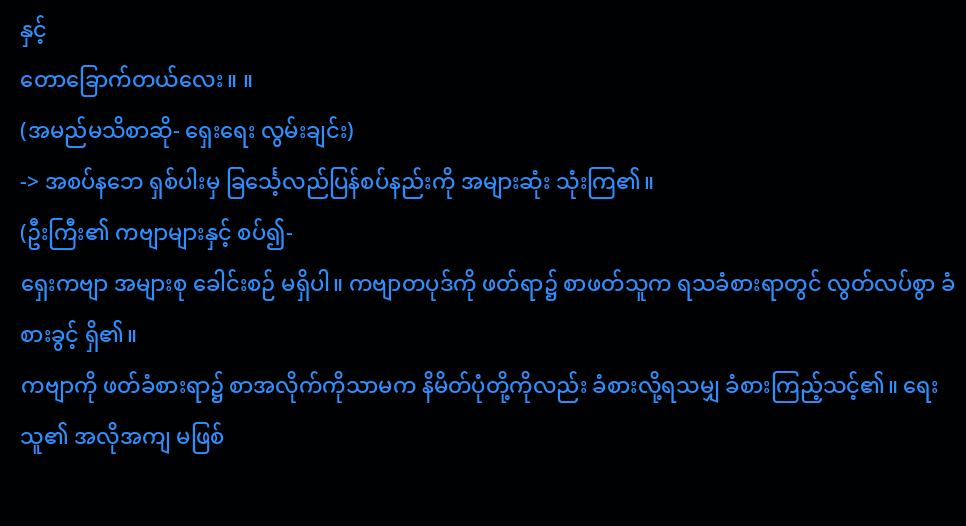နှင့်
တောခြောက်တယ်လေး။ ။
(အမည်မသိစာဆို- ရှေးရေး လွမ်းချင်း)
-> အစပ်နဘေ ရှစ်ပါးမှ ခြင်္သေ့လည်ပြန်စပ်နည်းကို အများဆုံး သုံးကြ၏။
(ဦးကြီး၏ ကဗျာများနှင့် စပ်၍-
ရှေးကဗျာ အများစု ခေါင်းစဉ် မရှိပါ။ ကဗျာတပုဒ်ကို ဖတ်ရာ၌ စာဖတ်သူက ရသခံစားရာတွင် လွတ်လပ်စွာ ခံစားခွင့် ရှိ၏။
ကဗျာကို ဖတ်ခံစားရာ၌ စာအလိုက်ကိုသာမက နိမိတ်ပုံတို့ကိုလည်း ခံစားလို့ရသမျှ ခံစားကြည့်သင့်၏။ ရေးသူ၏ အလိုအကျ မဖြစ်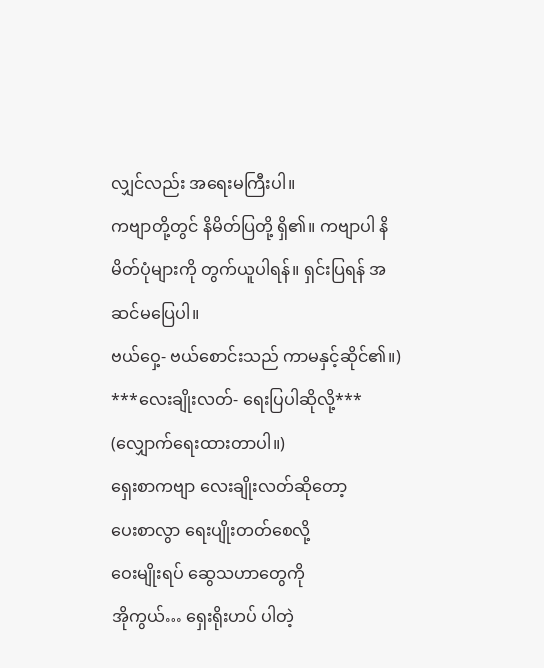လျှင်လည်း အရေးမကြီးပါ။
ကဗျာတို့တွင် နိမိတ်ပြတို့ ရှိ၏။ ကဗျာပါ နိမိတ်ပုံများကို တွက်ယူပါရန်။ ရှင်းပြရန် အဆင်မပြေပါ။
ဗယ်ဝှေ့- ဗယ်စောင်းသည် ကာမနှင့်ဆိုင်၏။)
***လေးချိုးလတ်- ရေးပြပါဆိုလို့***
(လျှောက်ရေးထားတာပါ။)
ရှေးစာကဗျာ လေးချိုးလတ်ဆိုတော့
ပေးစာလွာ ရေးပျိုးတတ်စေလို့
ဝေးမျိုးရပ် ဆွေသဟာတွေကို
အိုကွယ်… ရှေးရိုးဟပ် ပါတဲ့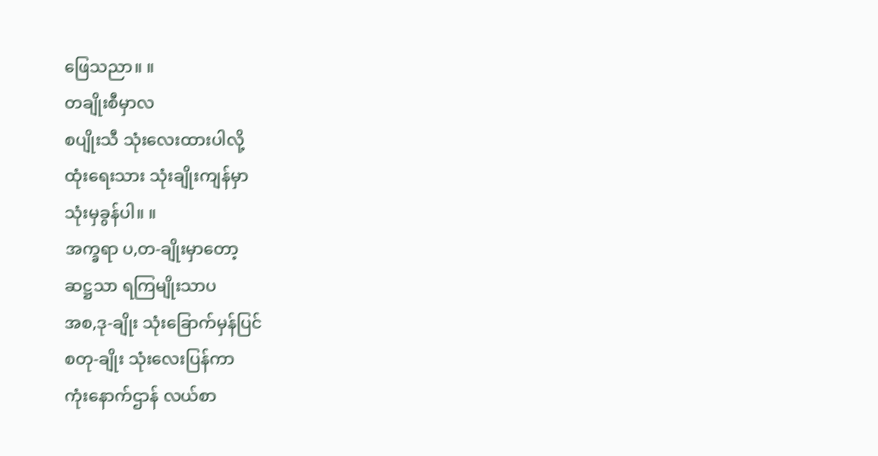ဖြေသညာ။ ။
တချိုးစီမှာလ
စပျိုးသီ သုံးလေးထားပါလို့
ထုံးရေးသား သုံးချိုးကျန်မှာ
သုံးမှခွန်ပါ။ ။
အက္ခရာ ပ,တ-ချိုးမှာတော့
ဆဋ္ဌသာ ရကြမျိုးသာပ
အစ,ဒု-ချိုး သုံးခြောက်မှန်ပြင်
စတု-ချိုး သုံးလေးပြန်ကာ
ကုံးနောက်ဌာန် လယ်စာ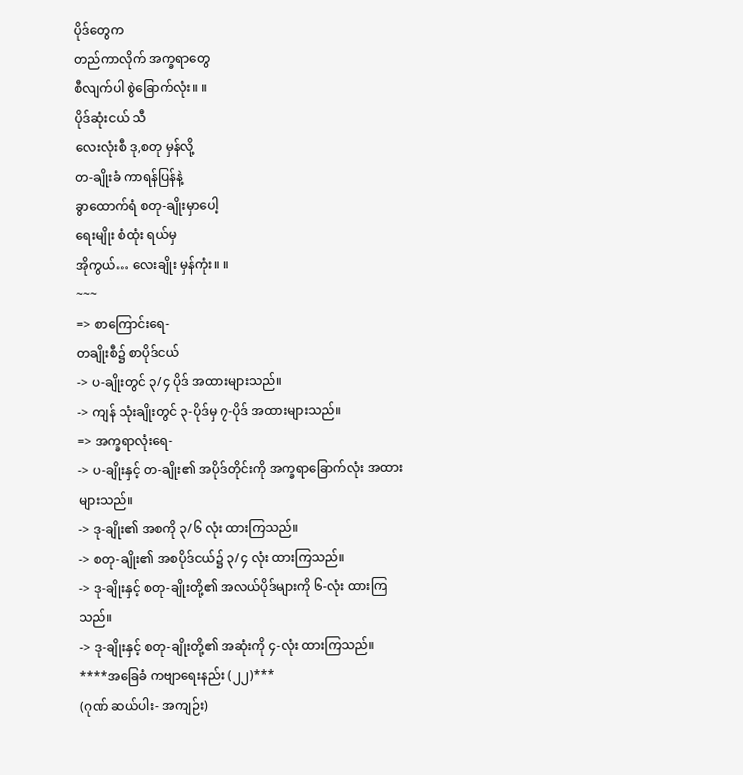ပိုဒ်တွေက
တည်ကာလိုက် အက္ခရာတွေ
စီလျက်ပါ စွဲခြောက်လုံး။ ။
ပိုဒ်ဆုံးငယ် သီ
လေးလုံးစီ ဒု,စတု မှန်လို့
တ-ချိုးခံ ကာရန်ပြန်နဲ့
ခွာထောက်ရံ စတု-ချိုးမှာပေါ့
ရေးမျိုး စံထုံး ရယ်မှ
အိုကွယ်… လေးချိုး မှန်ကုံး။ ။
~~~
=> စာကြောင်းရေ-
တချိုးစီ၌ စာပိုဒ်ငယ်
-> ပ-ချိုးတွင် ၃/၄ ပိုဒ် အထားများသည်။
-> ကျန် သုံးချိုးတွင် ၃-ပိုဒ်မှ ၇-ပိုဒ် အထားများသည်။
=> အက္ခရာလုံးရေ-
-> ပ-ချိုးနှင့် တ-ချိုး၏ အပိုဒ်တိုင်းကို အက္ခရာခြောက်လုံး အထားများသည်။
-> ဒု-ချိုး၏ အစကို ၃/၆ လုံး ထားကြသည်။
-> စတု-ချိုး၏ အစပိုဒ်ငယ်၌ ၃/၄ လုံး ထားကြသည်။
-> ဒု-ချိုးနှင့် စတု-ချိုးတို့၏ အလယ်ပိုဒ်များကို ၆-လုံး ထားကြသည်။
-> ဒု-ချိုးနှင့် စတု-ချိုးတို့၏ အဆုံးကို ၄-လုံး ထားကြသည်။
****အခြေခံ ကဗျာရေးနည်း (၂၂)***
(ဂုဏ် ဆယ်ပါး- အကျဉ်း)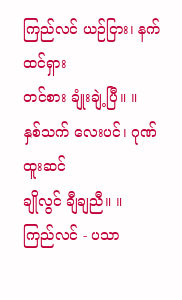ကြည်လင် ယဉ်ငြား၊ နက်ထင်ရှား
တင်စား ချုံးချဲ့ပြီ။ ။
နှစ်သက် လေးပင်၊ ဂုဏ်ထူးဆင်
ချိုလွင် ချီချညီ။ ။
ကြည်လင် - ပသာ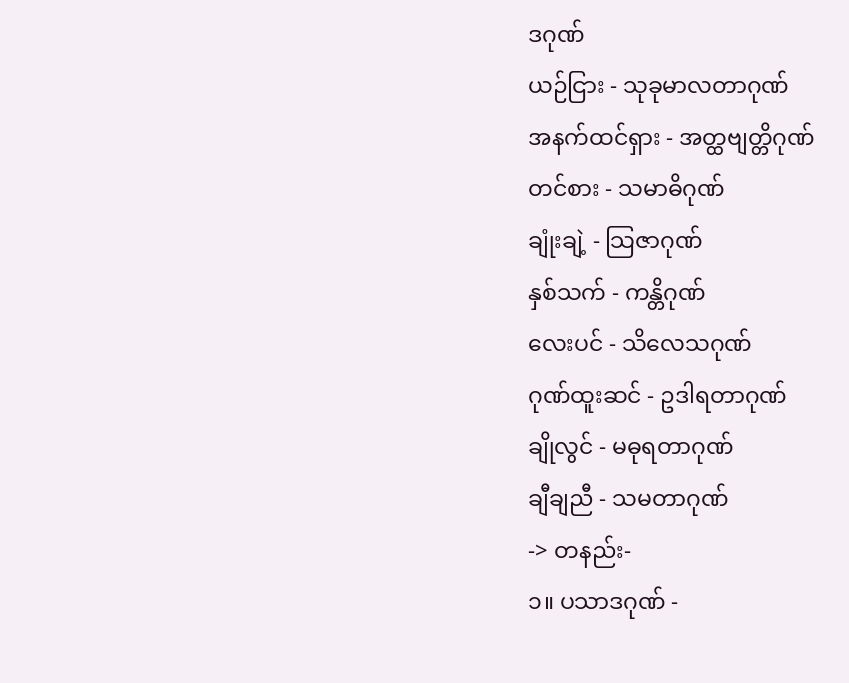ဒဂုဏ်
ယဉ်ငြား - သုခုမာလတာဂုဏ်
အနက်ထင်ရှား - အတ္ထဗျတ္တိဂုဏ်
တင်စား - သမာဓိဂုဏ်
ချုံးချဲ့ - သြဇာဂုဏ်
နှစ်သက် - ကန္တိဂုဏ်
လေးပင် - သိလေသဂုဏ်
ဂုဏ်ထူးဆင် - ဥဒါရတာဂုဏ်
ချိုလွင် - မဓုရတာဂုဏ်
ချီချညီ - သမတာဂုဏ်
-> တနည်း-
၁။ ပသာဒဂုဏ် -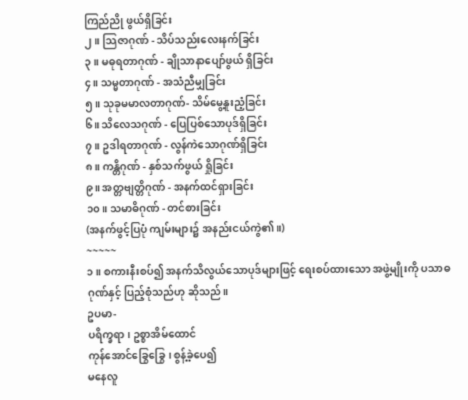ကြည်ညို ဖွယ်ရှိခြင်း
၂။ သြဇာဂုဏ် - သိပ်သည်းလေးနက်ခြင်း
၃။ မဓုရတာဂုဏ် - ချိုသာနာပျော်ဖွယ် ရှိခြင်း
၄။ သမ္မတာဂုဏ် - အသံညီမျှခြင်း
၅။ သုခုမမာလတာဂုဏ်- သိမ်မွေ့နူးညံ့ခြင်း
၆။ သိလေသဂုဏ် - ပြေပြစ်သောပုဒ်ရှိခြင်း
၇။ ဥဒါရတာဂုဏ် - လွန်ကဲသောဂုဏ်ရှိခြင်း
၈။ ကန္တိဂုဏ် - နှစ်သက်ဖွယ် ရှိုခြင်း
၉။ အတ္တဗျတ္တိဂုဏ် - အနက်ထင်ရှားခြင်း
၁၀။ သမာဓိဂုဏ် - တင်စားခြင်း
(အနက်ဖွင့်ပြပုံ ကျမ်းများ၌ အနည်းငယ်ကွဲ၏။)
~~~~~
၁။ စကားနီးစပ်၍ အနက်သိလွယ်သောပုဒ်များဖြင့် ရေးစပ်ထားသော အဖွဲ့မျိုးကို ပသာဓဂုဏ်နှင့် ပြည့်စုံသည်ဟု ဆိုသည်။
ဥပမာ-
ပရိက္ခရာ၊ ဥစ္စာအိမ်ထောင်
ကုန်အောင်ခြွေခြွေ၊ စွန့်ခဲ့ပေ၍
မနေလူ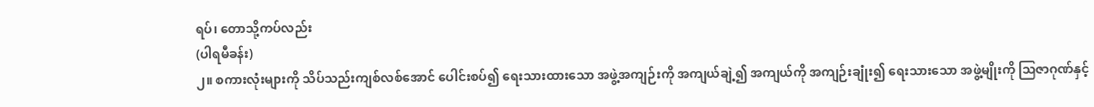ရပ်၊ တောသို့ကပ်လည်း
(ပါရမီခန်း)
၂။ စကားလုံးများကို သိပ်သည်းကျစ်လစ်အောင် ပေါင်းစပ်၍ ရေးသားထားသော အဖွဲ့အကျဉ်းကို အကျယ်ချဲ့၍ အကျယ်ကို အကျဉ်းချုံး၍ ရေးသားသော အဖွဲ့မျိုးကို သြဇာဂုဏ်နှင့်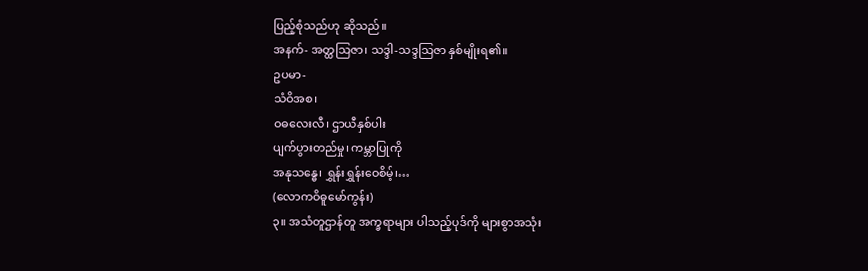ပြည့်စုံသည်ဟု ဆိုသည်။
အနက်- အတ္ထသြဇာ၊ သဒ္ဒါ-သဒ္ဒသြဇာ နှစ်မျိုးရ၏။
ဥပမာ-
သံဝိအစ၊
ဝဓလေးလီ၊ ဌာယီနှစ်ပါး
ပျက်ပွားတည်မှု၊ ကမ္ဘာပြုကို
အနုသန္ဓေ၊ ရွှန်းရွှန်းဝေစိမ့်၊…
(လောကဝိဓူမော်ကွန်း)
၃။ အသံတူဌာန်တူ အက္ခရာများ ပါသည့်ပုဒ်ကို များစွာအသုံး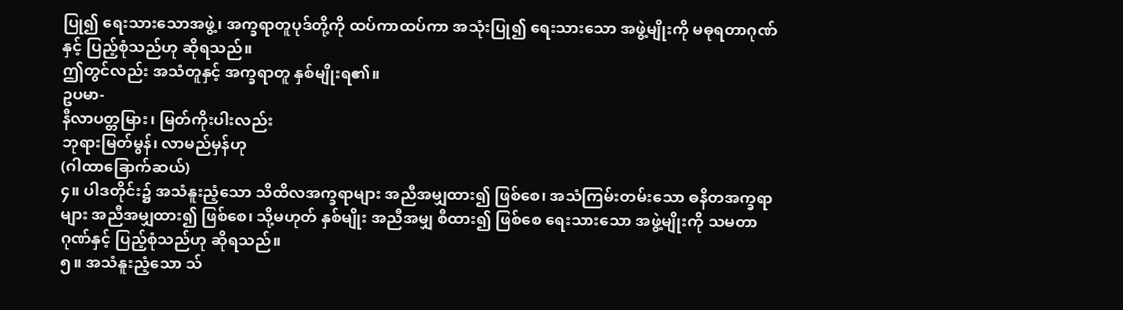ပြု၍ ရေးသားသောအဖွဲ့၊ အက္ခရာတူပုဒ်တို့ကို ထပ်ကာထပ်ကာ အသုံးပြု၍ ရေးသားသော အဖွဲ့မျိုးကို မဓုရတာဂုဏ်နှင့် ပြည့်စုံသည်ဟု ဆိုရသည်။
ဤတွင်လည်း အသံတူနှင့် အက္ခရာတူ နှစ်မျိုးရ၏။
ဥပမာ-
နီလာပတ္တမြား၊ မြတ်ကိုးပါးလည်း
ဘုရားမြတ်မွန်၊ လာမည်မှန်ဟု
(ဂါထာခြောက်ဆယ်)
၄။ ပါဒတိုင်း၌ အသံနူးညံ့သော သိထိလအက္ခရာများ အညီအမျှထား၍ ဖြစ်စေ၊ အသံကြမ်းတမ်းသော ဓနိတအက္ခရာများ အညီအမျှထား၍ ဖြစ်စေ၊ သို့မဟုတ် နှစ်မျိုး အညီအမျှ စီထား၍ ဖြစ်စေ ရေးသားသော အဖွဲ့မျိုးကို သမတာဂုဏ်နှင့် ပြည့်စုံသည်ဟု ဆိုရသည်။
၅။ အသံနူးညံ့သော သ်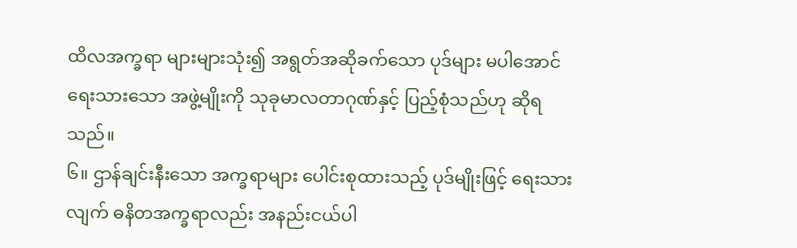ထိလအက္ခရာ များများသုံး၍ အရွတ်အဆိုခက်သော ပုဒ်များ မပါအောင် ရေးသားသော အဖွဲ့မျိုးကို သုခုမာလတာဂုဏ်နှင့် ပြည့်စုံသည်ဟု ဆိုရသည်။
၆။ ဌာန်ချင်းနီးသော အက္ခရာများ ပေါင်းစုထားသည့် ပုဒ်မျိုးဖြင့် ရေးသားလျက် ဓနိတအက္ခရာလည်း အနည်းငယ်ပါ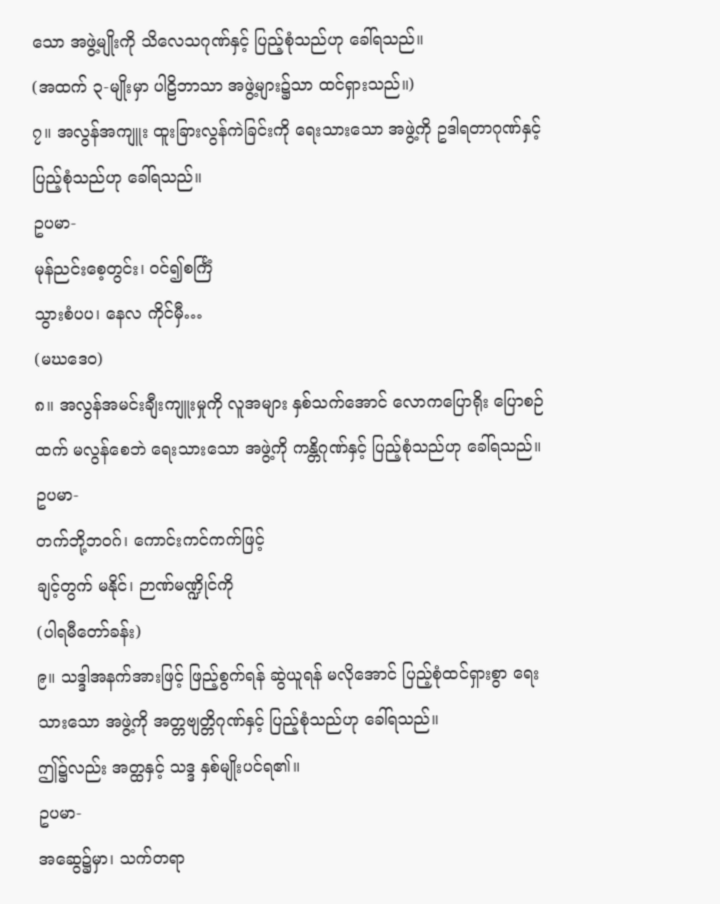သော အဖွဲ့မျိုးကို သိလေသဂုဏ်နှင့် ပြည့်စုံသည်ဟု ခေါ်ရသည်။
(အထက် ၃-မျိုးမှာ ပါဠိဘာသာ အဖွဲ့များ၌သာ ထင်ရှားသည်။)
၇။ အလွန်အကျူး ထူးခြားလွန်ကဲခြင်းကို ရေးသားသော အဖွဲ့ကို ဥဒါရတာဂုဏ်နှင့် ပြည့်စုံသည်ဟု ခေါ်ရသည်။
ဥပမာ-
မုန်ညင်းစေ့တွင်း၊ ဝင်၍စင်္ကြံ
သွားစံပပ၊ နေလ ကိုင်မှီ…
(မဃဒေဝ)
၈။ အလွန်အမင်းချီးကျူးမှုကို လူအများ နှစ်သက်အောင် လောကပြောရိုး ပြောစဉ်ထက် မလွန်စေဘဲ ရေးသားသော အဖွဲ့ကို ကန္တိဂုဏ်နှင့် ပြည့်စုံသည်ဟု ခေါ်ရသည်။
ဥပမာ-
တက်ဘို့ဘဝဂ်၊ ကောင်းကင်ကက်ဖြင့်
ချင့်တွက် မနိုင်၊ ဉာဏ်မဏ္ဍိုင်ကို
(ပါရမီတော်ခန်း)
၉။ သဒ္ဒါအနက်အားဖြင့် ဖြည့်စွက်ရန် ဆွဲယူရန် မလိုအောင် ပြည့်စုံထင်ရှားစွာ ရေးသားသော အဖွဲ့ကို အတ္တဗျတ္တိဂုဏ်နှင့် ပြည့်စုံသည်ဟု ခေါ်ရသည်။
ဤ၌လည်း အတ္ထနှင့် သဒ္ဒ နှစ်မျိုးပင်ရ၏။
ဥပမာ-
အဆွေ၌မှာ၊ သက်တရာ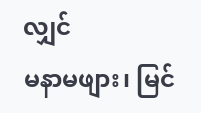လျှင်
မနာမဖျား၊ မြင်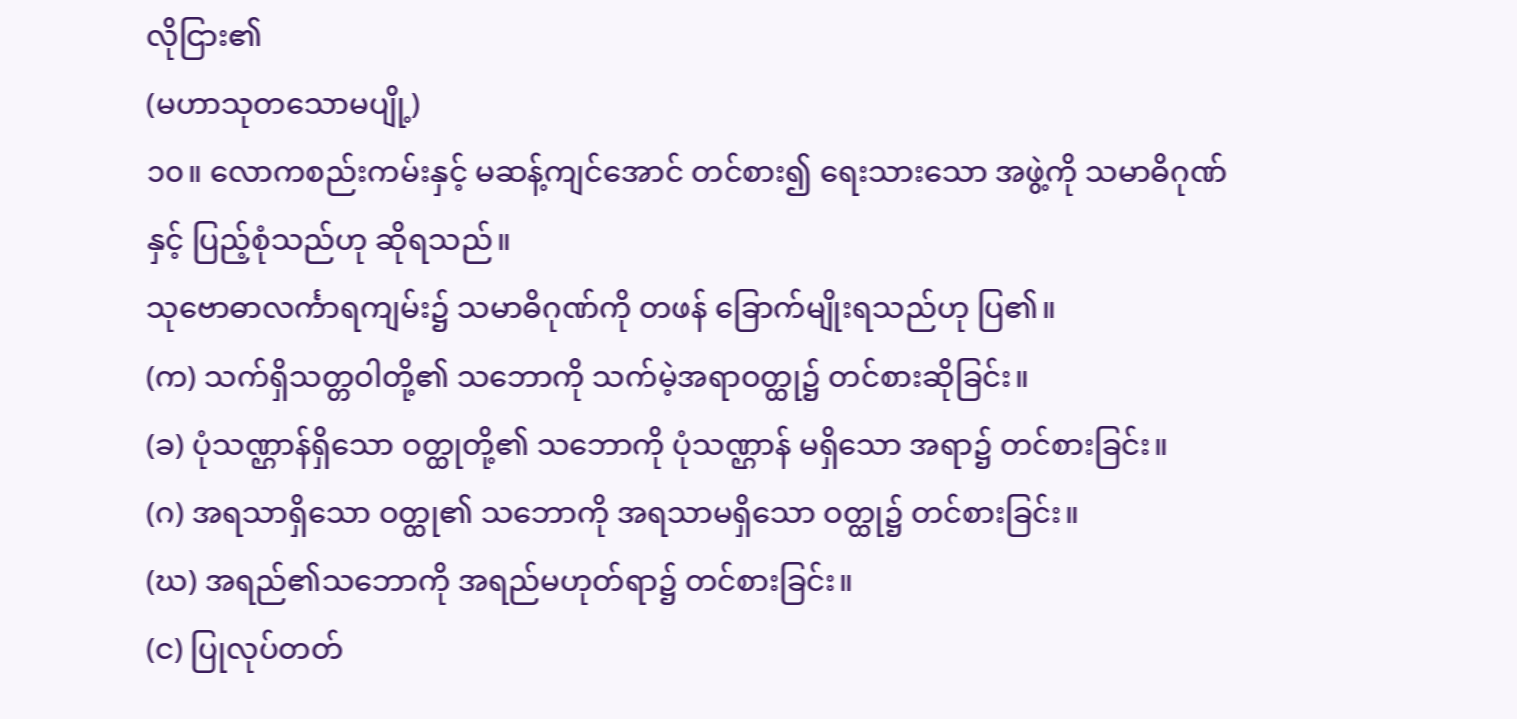လိုငြား၏
(မဟာသုတသောမပျို့)
၁၀။ လောကစည်းကမ်းနှင့် မဆန့်ကျင်အောင် တင်စား၍ ရေးသားသော အဖွဲ့ကို သမာဓိဂုဏ်နှင့် ပြည့်စုံသည်ဟု ဆိုရသည်။
သုဗောဓာလင်္ကာရကျမ်း၌ သမာဓိဂုဏ်ကို တဖန် ခြောက်မျိုးရသည်ဟု ပြ၏။
(က) သက်ရှိသတ္တဝါတို့၏ သဘောကို သက်မဲ့အရာဝတ္ထု၌ တင်စားဆိုခြင်း။
(ခ) ပုံသဏ္ဌာန်ရှိသော ဝတ္ထုတို့၏ သဘောကို ပုံသဏ္ဌာန် မရှိသော အရာ၌ တင်စားခြင်း။
(ဂ) အရသာရှိသော ဝတ္ထု၏ သဘောကို အရသာမရှိသော ဝတ္ထု၌ တင်စားခြင်း။
(ဃ) အရည်၏သဘောကို အရည်မဟုတ်ရာ၌ တင်စားခြင်း။
(င) ပြုလုပ်တတ်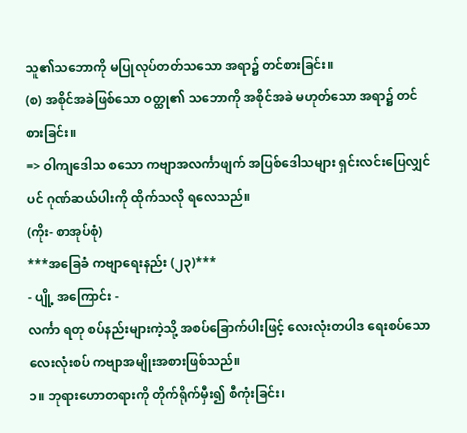သူ၏သဘောကို မပြုလုပ်တတ်သသော အရာ၌ တင်စားခြင်း။
(စ) အစိုင်အခဲဖြစ်သော ဝတ္ထု၏ သဘောကို အစိုင်အခဲ မဟုတ်သော အရာ၌ တင်စားခြင်း။
=> ဝါကျဒေါသ စသော ကဗျာအလင်္ကာဖျက် အပြစ်ဒေါသများ ရှင်းလင်းပြေလျှင်ပင် ဂုဏ်ဆယ်ပါးကို ထိုက်သလို ရလေသည်။
(ကိုး- စာအုပ်စုံ)
***အခြေခံ ကဗျာရေးနည်း (၂၃)***
- ပျို့ အကြောင်း -
လင်္ကာ ရတု စပ်နည်းများကဲ့သို့ အစပ်ခြောက်ပါးဖြင့် လေးလုံးတပါဒ ရေးစပ်သော လေးလုံးစပ် ကဗျာအမျိုးအစားဖြစ်သည်။
၁။ ဘုရားဟောတရားကို တိုက်ရိုက်မှီး၍ စီကုံးခြင်း၊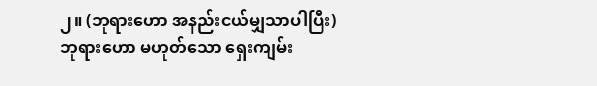၂။ (ဘုရားဟော အနည်းငယ်မျှသာပါပြီး) ဘုရားဟော မဟုတ်သော ရှေးကျမ်း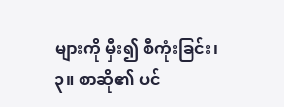များကို မှီး၍ စီကုံးခြင်း၊
၃။ စာဆို၏ ပင်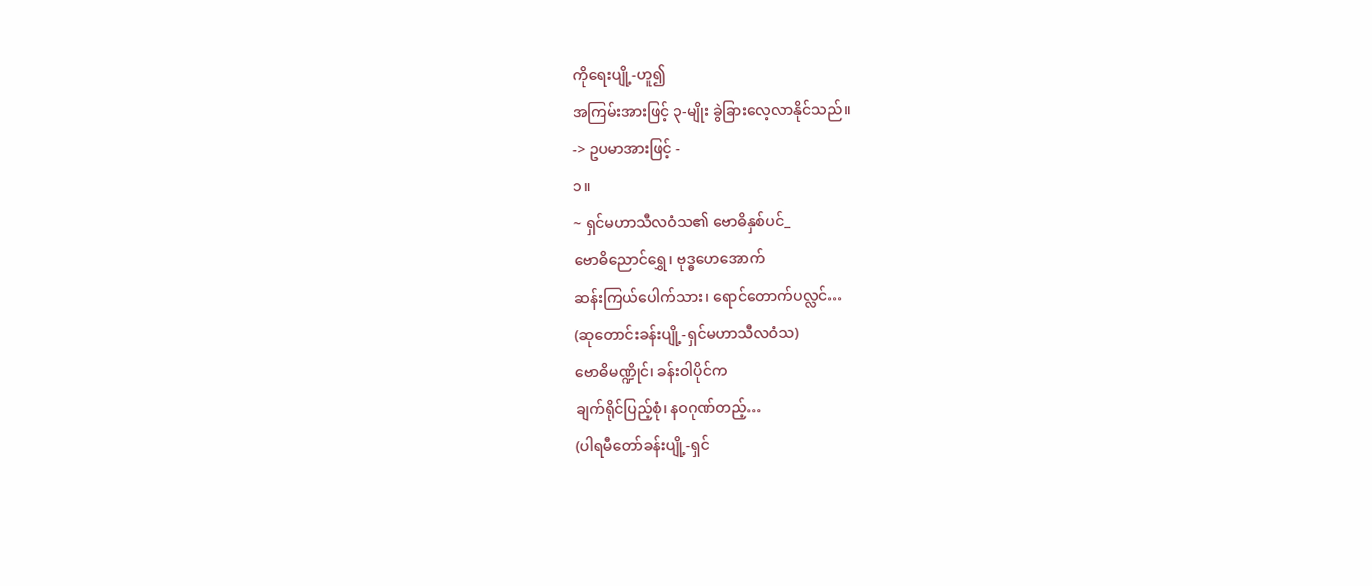ကိုရေးပျို့-ဟူ၍
အကြမ်းအားဖြင့် ၃-မျိုး ခွဲခြားလေ့လာနိုင်သည်။
-> ဥပမာအားဖြင့် -
၁။
~ ရှင်မဟာသီလဝံသ၏ ဗောဓိနှစ်ပင်_
ဗောဓိညောင်ရွှေ၊ ဗုဒ္ဓဟေအောက်
ဆန်းကြယ်ပေါက်သား၊ ရောင်တောက်ပလ္လင်…
(ဆုတောင်းခန်းပျို့-ရှင်မဟာသီလဝံသ)
ဗောဓိမဏ္ဍိုင်၊ ခန်းဝါပိုင်က
ချက်ရိုင်ပြည့်စုံ၊ နဝဂုဏ်တည့်…
(ပါရမီတော်ခန်းပျို့-ရှင်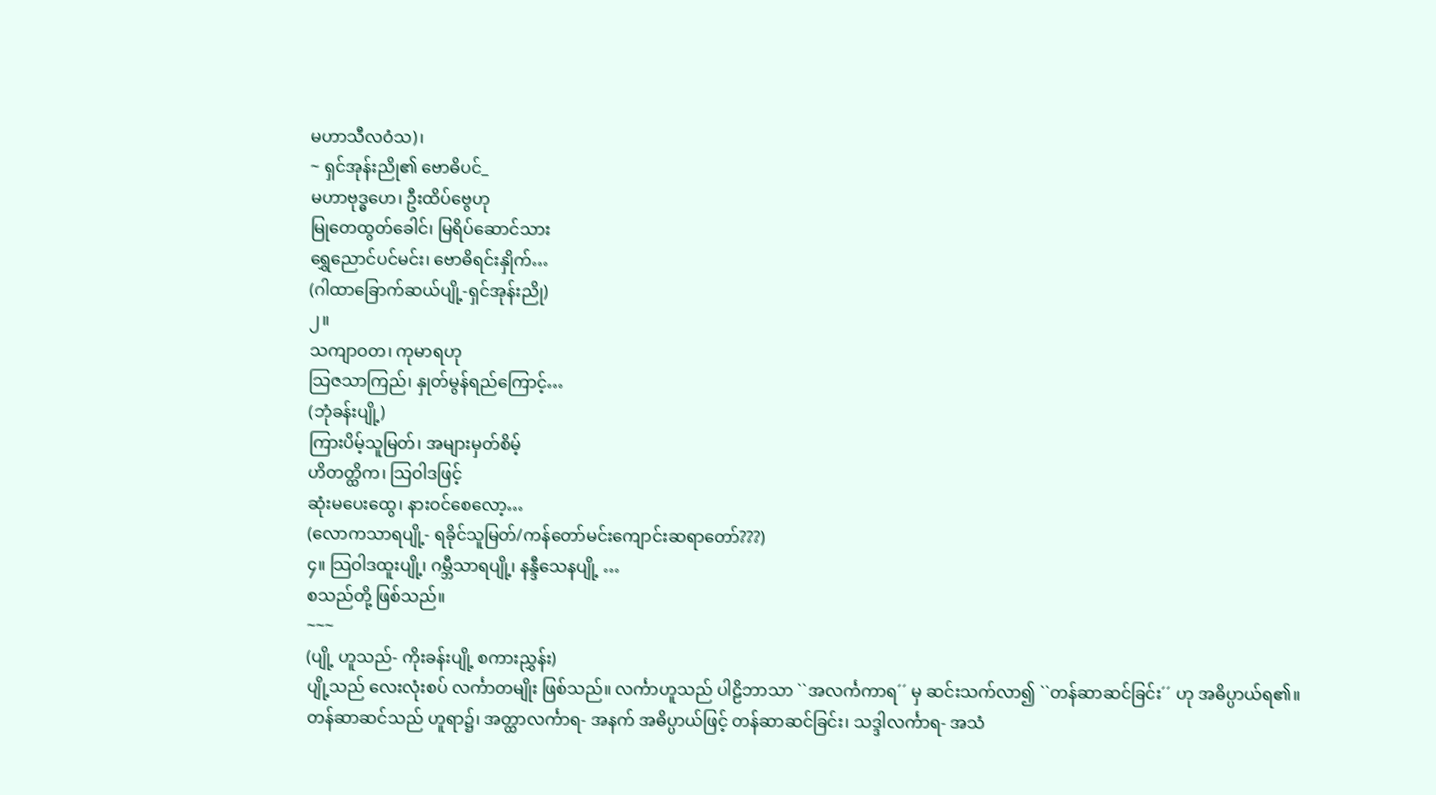မဟာသီလဝံသ)၊
~ ရှင်အုန်းညို၏ ဗောဓိပင်_
မဟာဗုဒ္ဓဟေ၊ ဦးထိပ်ဗွေဟု
မြုတေထွတ်ခေါင်၊ မြရိပ်ဆောင်သား
ရွှေညောင်ပင်မင်း၊ ဗောဓိရင်းနှိုက်…
(ဂါထာခြောက်ဆယ်ပျို့-ရှင်အုန်းညို)
၂။
သကျာဝတ၊ ကုမာရဟု
သြဇသာကြည်၊ နှုတ်မွန်ရည်ကြောင့်…
(ဘုံခန်းပျို့)
ကြားပိမ့်သူမြတ်၊ အများမှတ်စိမ့်
ဟိတတ္ထိက၊ သြဝါဒဖြင့်
ဆုံးမပေးထွေ၊ နားဝင်စေလော့…
(လောကသာရပျို့- ရခိုင်သူမြတ်/ကန်တော်မင်းကျောင်းဆရာတော်???)
၄။ သြဝါဒထူးပျို့၊ ဂမ္ဘီသာရပျို့၊ နန္ဒီသေနပျို့ …
စသည်တို့ ဖြစ်သည်။
~~~
(ပျို့ ဟူသည်- ကိုးခန်းပျို့ စကားညွှန်း)
ပျို့သည် လေးလုံးစပ် လင်္ကာတမျိုး ဖြစ်သည်။ လင်္ကာဟူသည် ပါဠိဘာသာ ``အလင်္ကကာရ´´ မှ ဆင်းသက်လာ၍ ``တန်ဆာဆင်ခြင်း´´ ဟု အဓိပ္ပာယ်ရ၏။
တန်ဆာဆင်သည် ဟူရာ၌၊ အတ္ထာလင်္ကာရ- အနက် အဓိပ္ပာယ်ဖြင့် တန်ဆာဆင်ခြင်း၊ သဒ္ဒါလင်္ကာရ- အသံ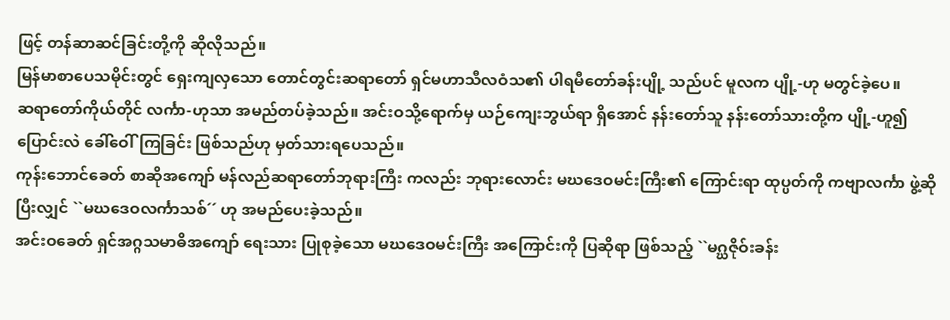ဖြင့် တန်ဆာဆင်ခြင်းတို့ကို ဆိုလိုသည်။
မြန်မာစာပေသမိုင်းတွင် ရှေးကျလှသော တောင်တွင်းဆရာတော် ရှင်မဟာသီလဝံသ၏ ပါရမီတော်ခန်းပျို့ သည်ပင် မူလက ပျို့-ဟု မတွင်ခဲ့ပေ။
ဆရာတော်ကိုယ်တိုင် လင်္ကာ-ဟုသာ အမည်တပ်ခဲ့သည်။ အင်းဝသို့ရောက်မှ ယဉ်ကျေးဘွယ်ရာ ရှိအောင် နန်းတော်သူ နန်းတော်သားတို့က ပျို့-ဟူ၍ ပြောင်းလဲ ခေါ်ဝေါ်ကြခြင်း ဖြစ်သည်ဟု မှတ်သားရပေသည်။
ကုန်းဘောင်ခေတ် စာဆိုအကျော် မန်လည်ဆရာတော်ဘုရားကြီး ကလည်း ဘုရားလောင်း မဃဒေဝမင်းကြီး၏ ကြောင်းရာ ထုပ္ပတ်ကို ကဗျာလင်္ကာ ဖွဲ့ဆိုပြီးလျှင် ``မဃဒေဝလင်္ကာသစ်´´ ဟု အမည်ပေးခဲ့သည်။
အင်းဝခေတ် ရှင်အဂ္ဂသမာဓိအကျော် ရေးသား ပြုစုခဲ့သော မဃဒေဝမင်းကြီး အကြောင်းကို ပြဆိုရာ ဖြစ်သည့် ``မဂ္ဃဇိုဝ်းခန်း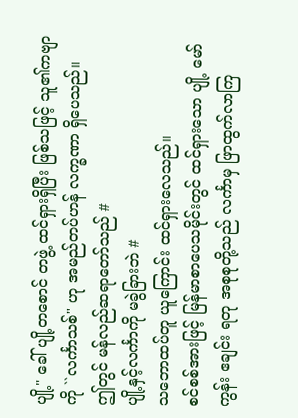ပျို့" ခေါ် ပျို့တစောင် တဖွဲ့ ထင်ရှားရှိပြီး ဖြစ်သဖြင့် သူ၏ကဗျာကို ``လင်္ကာသစ်" ဟု အမည်တပ်ဟန် လက္ခဏာ ရှိပေသည်။
ဤတွင် မန်လည်ဆရာတော်သည် #
ပျို့နှင့်လင်္ကာကို မခွဲခြားဘဲ #
သဘောထပ်တူ ယူကြောင်း ထင်ရှားလေသည်။
စင်စစ်အားဖြင့် မြန်မာစာပေသမိုင်းတွင် ထင်ရှားသော ပျို့ မော်ကွန်း ဧချင်း ရတု အစုစုတို့သည် လင်္ကာမှ ဖြာထွက်လာကြ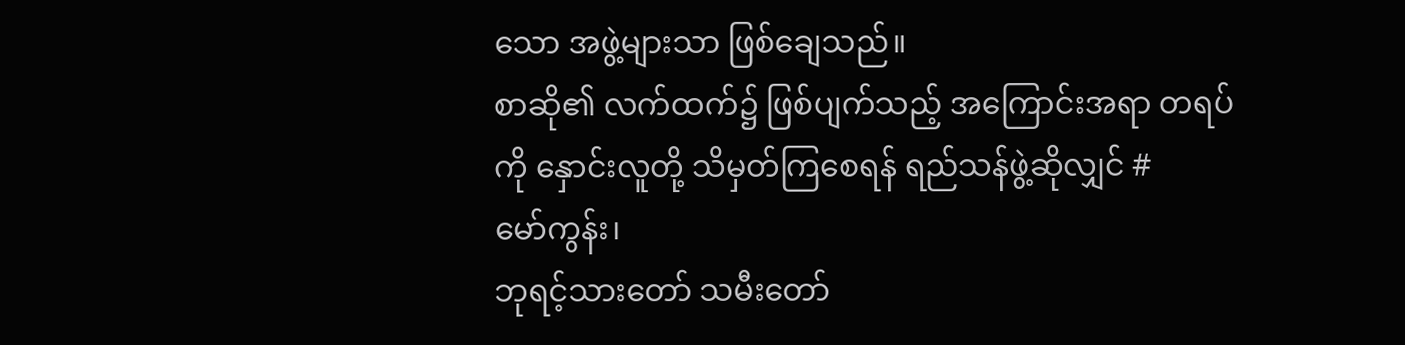သော အဖွဲ့များသာ ဖြစ်ချေသည်။
စာဆို၏ လက်ထက်၌ ဖြစ်ပျက်သည့် အကြောင်းအရာ တရပ်ကို နှောင်းလူတို့ သိမှတ်ကြစေရန် ရည်သန်ဖွဲ့ဆိုလျှင် #
မော်ကွန်း၊
ဘုရင့်သားတော် သမီးတော်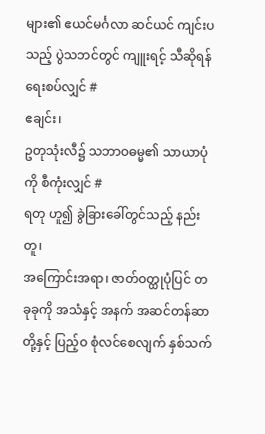များ၏ ဧယင်မင်္ဂလာ ဆင်ယင် ကျင်းပသည့် ပွဲသဘင်တွင် ကျူးရင့် သီဆိုရန် ရေးစပ်လျှင် #
ဧချင်း၊
ဥတုသုံးလီ၌ သဘာဝဓမ္မ၏ သာယာပုံကို စီကုံးလျှင် #
ရတု ဟူ၍ ခွဲခြားခေါ်တွင်သည့် နည်းတူ၊
အကြောင်းအရာ၊ ဇာတ်ဝတ္ထုပုံပြင် တခုခုကို အသံနှင့် အနက် အဆင်တန်ဆာတို့နှင့် ပြည့်ဝ စုံလင်စေလျက် နှစ်သက်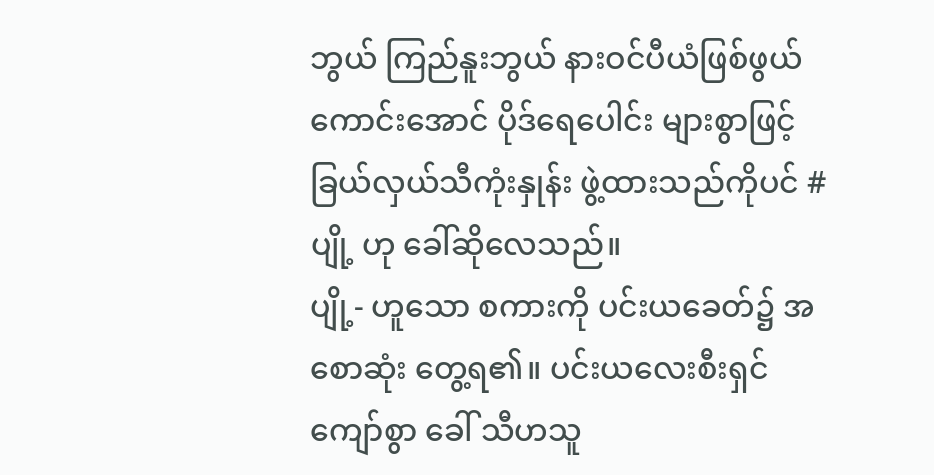ဘွယ် ကြည်နူးဘွယ် နားဝင်ပီယံဖြစ်ဖွယ် ကောင်းအောင် ပိုဒ်ရေပေါင်း များစွာဖြင့် ခြယ်လှယ်သီကုံးနှုန်း ဖွဲ့ထားသည်ကိုပင် #
ပျို့ ဟု ခေါ်ဆိုလေသည်။
ပျို့- ဟူသော စကားကို ပင်းယခေတ်၌ အစောဆုံး တွေ့ရ၏။ ပင်းယလေးစီးရှင် ကျော်စွာ ခေါ် သီဟသူ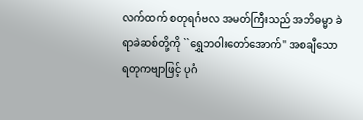လက်ထက် စတုရင်္ဂဗလ အမတ်ကြီးသည် အဘိဓမ္မာ ခဲရာခဲဆစ်တို့ကို ``ရွှေဘဝါးတော်အောက်" အစချီသော ရတုကဗျာဖြင့် ပုဂံ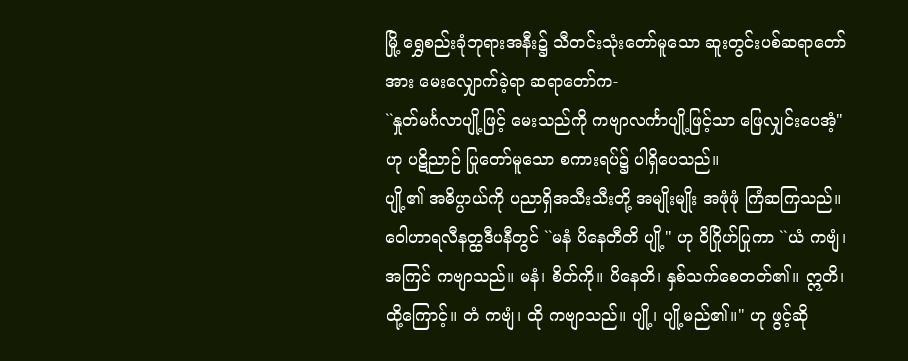မြို့ ရွှေစည်းခုံဘုရားအနီး၌ သီတင်းသုံးတော်မူသော ဆူးတွင်းပစ်ဆရာတော်အား မေးလျှောက်ခဲ့ရာ ဆရာတော်က-
``နှုတ်မင်္ဂလာပျို့ဖြင့် မေးသည်ကို ကဗျာလင်္ကာပျို့ဖြင့်သာ ဖြေလျှင်းပေအံ့" ဟု ပဋိညာဉ် ပြုတော်မူသော စကားရပ်၌ ပါရှိပေသည်။
ပျို့၏ အဓိပ္ပာယ်ကို ပညာရှိအသီးသီးတို့ အမျိုးမျိုး အဖုံဖုံ ကြံဆကြသည်။
ဝေါဟာရလီနတ္ထဒီပနီတွင် ``မနံ ပိနေတီတိ ပျို့" ဟု ဝိဂြိုဟ်ပြုကာ ``ယံ ကဗျံ၊ အကြင် ကဗျာသည်။ မနံ၊ စိတ်ကို။ ပိနေတိ၊ နှစ်သက်စေတတ်၏။ ဣတိ၊ ထို့ကြောင့်။ တံ ကဗျံ၊ ထို ကဗျာသည်။ ပျို့၊ ပျို့မည်၏။" ဟု ဖွင့်ဆို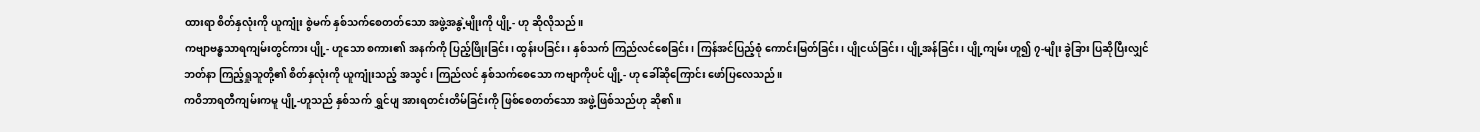ထားရာ စိတ်နှလုံးကို ယူကျုံး စွဲမက် နှစ်သက်စေတတ်သော အဖွဲ့အနွဲ့မျိုးကို ပျို့- ဟု ဆိုလိုသည်။
ကဗျာဗန္ဓသာရကျမ်းတွင်ကား ပျို့- ဟူသော စကား၏ အနက်ကို ပြည့်ဖြိုးခြင်း၊ ထွန်းပခြင်း၊ နှစ်သက် ကြည်လင်စေခြင်း၊ ကြန်အင်ပြည့်စုံ ကောင်းမြတ်ခြင်း၊ ပျိုငယ်ခြင်း၊ ပျို့အန်ခြင်း၊ ပျို့ကျမ်း ဟူ၍ ၇-မျိုး ခွဲခြား ပြဆိုပြီးလျှင် ဘတ်နာ ကြည့်ရှုသူတို့၏ စိတ်နှလုံးကို ယူကျုံးသည့် အသွင်၊ ကြည်လင် နှစ်သက်စေသော ကဗျာကိုပင် ပျို့- ဟု ခေါ်ဆိုကြောင်း ဖော်ပြလေသည်။
ကဝိဘာရတီကျမ်းကမူ ပျို့-ဟူသည် နှစ်သက် ရွှင်ပျ အားရတင်းတိမ်ခြင်းကို ဖြစ်စေတတ်သော အဖွဲ့ဖြစ်သည်ဟု ဆို၏။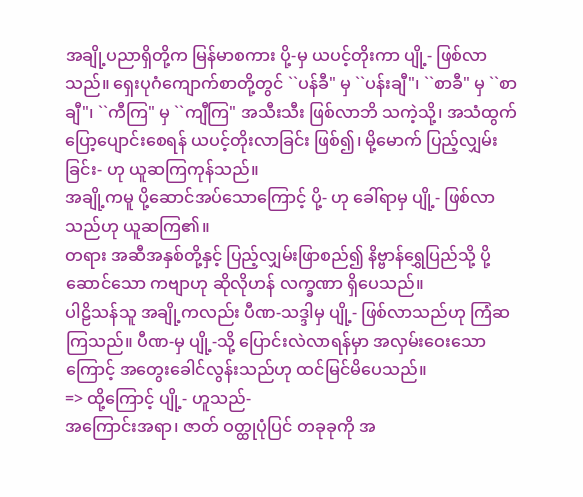အချို့ပညာရှိတို့က မြန်မာစကား ပို့-မှ ယပင့်တိုးကာ ပျို့- ဖြစ်လာသည်။ ရှေးပုဂံကျောက်စာတို့တွင် ``ပန်ခီ" မှ ``ပန်းချီ"၊ ``စာခီ" မှ ``စာချီ"၊ ``ကီကြ" မှ ``ကျီကြ" အသီးသီး ဖြစ်လာဘိ သကဲ့သို့၊ အသံထွက် ပြော့ပျောင်းစေရန် ယပင့်တိုးလာခြင်း ဖြစ်၍၊ မို့မောက် ပြည့်လျှမ်းခြင်း- ဟု ယူဆကြကုန်သည်။
အချို့ကမူ ပို့ဆောင်အပ်သောကြောင့် ပို့- ဟု ခေါ်ရာမှ ပျို့- ဖြစ်လာသည်ဟု ယူဆကြ၏။
တရား အဆီအနှစ်တို့နှင့် ပြည့်လျှမ်းဖြာစည်၍ နိဗ္ဗာန်ရွှေပြည်သို့ ပို့ဆောင်သော ကဗျာဟု ဆိုလိုဟန် လက္ခဏာ ရှိပေသည်။
ပါဠိသန်သူ အချို့ကလည်း ပီဏ-သဒ္ဒါမှ ပျို့- ဖြစ်လာသည်ဟု ကြံဆကြသည်။ ပီဏ-မှ ပျို့-သို့ ပြောင်းလဲလာရန်မှာ အလှမ်းဝေးသောကြောင့် အတွေးခေါင်လွန်းသည်ဟု ထင်မြင်မိပေသည်။
=> ထို့ကြောင့် ပျို့- ဟူသည်-
အကြောင်းအရာ၊ ဇာတ် ဝတ္ထုပုံပြင် တခုခုကို အ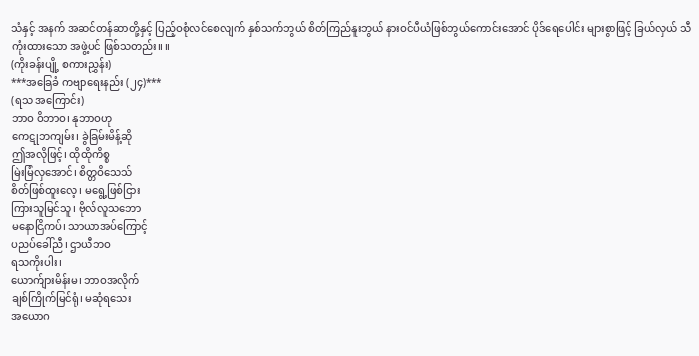သံနှင့် အနက် အဆင်တန်ဆာတို့နှင့် ပြည့်ဝစုံလင်စေလျက် နှစ်သက်ဘွယ် စိတ်ကြည်နူးဘွယ် နားဝင်ပီယံဖြစ်ဘွယ်ကောင်းအောင် ပိုဒ်ရေပေါင်း များစွာဖြင့် ခြယ်လှယ် သီကုံးထားသော အဖွဲ့ပင် ဖြစ်သတည်း။ ။
(ကိုးခန်းပျို့ စကားညွှန်း)
***အခြေခံ ကဗျာရေးနည်း (၂၄)***
(ရသ အကြောင်း)
ဘာဝ ဝိဘာဝ၊ နုဘာဝဟု
ကေဋုဘကျမ်း၊ ခွဲခြမ်းမိန့်ဆို
ဤအလိုဖြင့်၊ ထိုထိုကိစ္စ
မြဲးမြံလှအောင်၊ စိတ္တဝိသေသ်
စိတ်ဖြစ်ထူးလေ့၊ မရွေ့ဖြစ်ငြား
ကြားသူမြင်သူ၊ ဗိုလ်လူသဘော
မနောငြိကပ်၊ သာယာအပ်ကြောင့်
ပညပ်ခေါ်ညီ၊ ဌာယီဘဝ
ရသကိုးပါး၊
ယောက်ျားမိန်းမ၊ ဘာဝအလိုက်
ချစ်ကြိုက်မြင်ရုံ၊ မဆုံရသေး
အယောဂ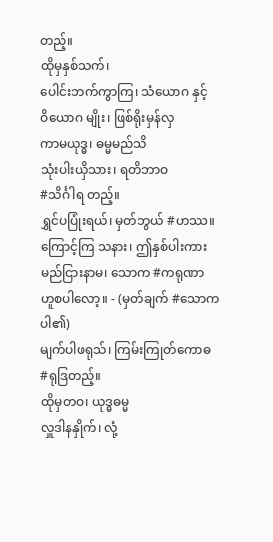တည့်။
ထိုမှနှစ်သက်၊
ပေါင်းဘက်ကွာကြ၊ သံယောဂ နှင့်
ဝိယောဂ မျိုး၊ ဖြစ်ရိုးမှန်လှ
ကာမယုဒ္ဓ၊ ဓမ္မမည်သိ
သုံးပါးယှိသား၊ ရတိဘာဝ
#သိင်္ဂါရ တည့်။
ရွှင်ပပြုံးရယ်၊ မှတ်ဘွယ် #ဟဿ။
ကြောင့်ကြ သနား၊ ဤနှစ်ပါးကား
မည်ငြားနာမ၊ သောက #ကရုဏာ
ဟူစပါလော့။ - (မှတ်ချက် #သောက ပါ၏)
မျက်ပါဖရုသ်၊ ကြမ်းကြုတ်ကောဓ
#ရုဒြတည့်။
ထိုမှတဝ၊ ယုဒ္ဓဓမ္မ
လှူဒါနနှိုက်၊ လုံ့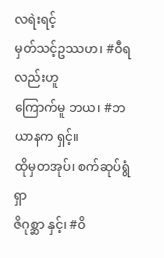လရဲးရင့်
မှတ်သင့်ဥဿဟ၊ #ဝီရလည်းဟူ
ကြောက်မူ ဘယ၊ #ဘယာနက ရှင့်။
ထိုမှတအုပ်၊ စက်ဆုပ်ရွံရှာ
ဇိဂုစ္ဆာ နှင့်၊ #ဝိ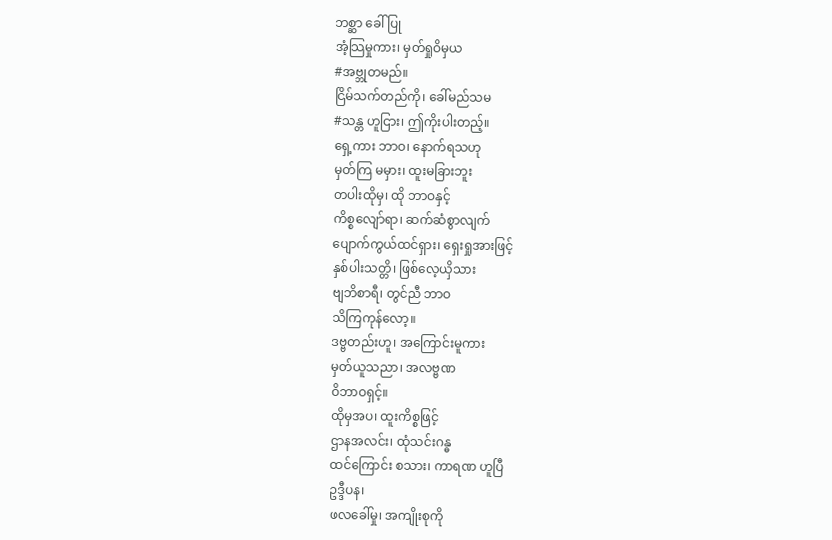ဘစ္ဆာ ခေါ်ပြု
အံ့သြမှုကား၊ မှတ်ရှုဝိမှယ
#အဗ္ဘုတမည်။
ငြိမ်သက်တည်ကို၊ ခေါ်မည်သမ
#သန္တ ဟူငြား၊ ဤကိုးပါးတည့်။
ရှေ့ကား ဘာဝ၊ နောက်ရသဟု
မှတ်ကြ မမှား၊ ထူးမခြားဘူး
တပါးထိုမှ၊ ထို ဘာဝနှင့်
ကိစ္စလျော်ရာ၊ ဆက်ဆံစွာလျက်
ပျောက်ကွယ်ထင်ရှား၊ ရှေးရှုအားဖြင့်
နှစ်ပါးသတ္တိ၊ ဖြစ်လေ့ယှိသား
ဗျဘိစာရီ၊ တွင်ညီ ဘာဝ
သိကြကုန်လော့။
ဒဗ္ဗတည်းဟူ၊ အကြောင်းမူကား
မှတ်ယူသညာ၊ အလဗ္ဗဏ
ဝိဘာဝရှင့်။
ထိုမှအပ၊ ထူးကိစ္စဖြင့်
ဌာနအလင်း၊ ထုံသင်းဂန္ဓ
ထင်ကြောင်း စသား၊ ကာရဏ ဟူပြီ
ဥဒ္ဒီပန၊
ဖလခေါ်မှု၊ အကျိုးစုကို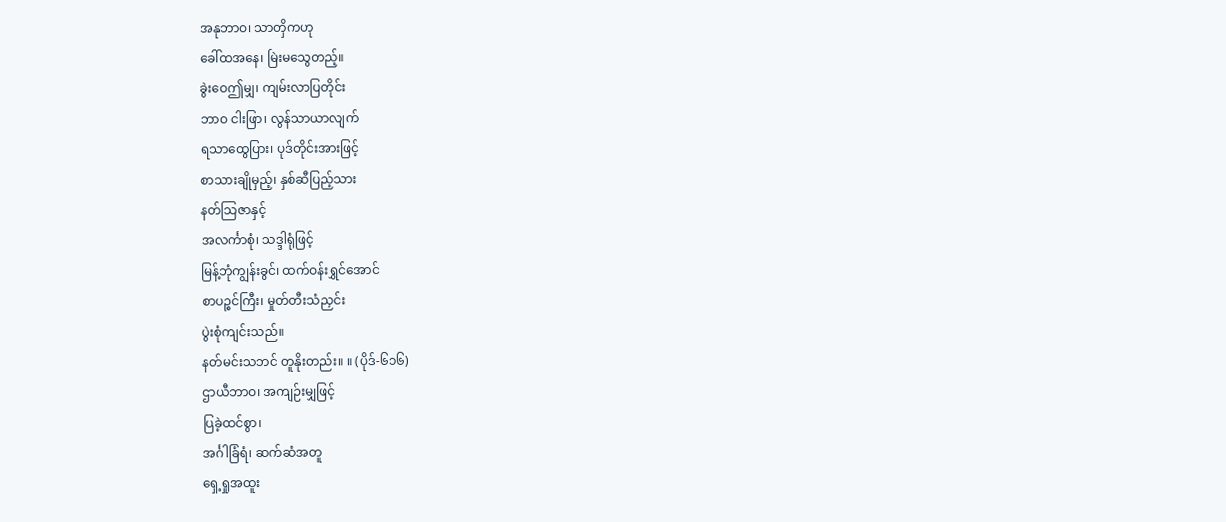အနုဘာဝ၊ သာတှိကဟု
ခေါ်ထအနေ၊ မြဲးမသွေတည့်။
ခွဲးဝေဤမျှ၊ ကျမ်းလာပြတိုင်း
ဘာဝ ငါးဖြာ၊ လွန်သာယာလျက်
ရသာထွေပြား၊ ပုဒ်တိုင်းအားဖြင့်
စာသားချိုမှည့်၊ နှစ်ဆီပြည့်သား
နတ်သြဇာနှင့်
အလင်္ကာစုံ၊ သဒ္ဒါရုံဖြင့်
မြန့်ဘုံကျွန်းခွင်၊ ထက်ဝန်းရွှင်အောင်
စာပဉ္စင်ကြီး၊ မှုတ်တီးသံညှင်း
ပွဲးစုံကျင်းသည်။
နတ်မင်းသဘင် တူနိုးတည်း။ ။ (ပိုဒ်-၆၁၆)
ဌာယီဘာဝ၊ အကျဉ်းမျှဖြင့်
ပြခဲ့ထင်စွာ၊
အင်္ဂါခြံရံ၊ ဆက်ဆံအတူ
ရှေ့ရှုအထူး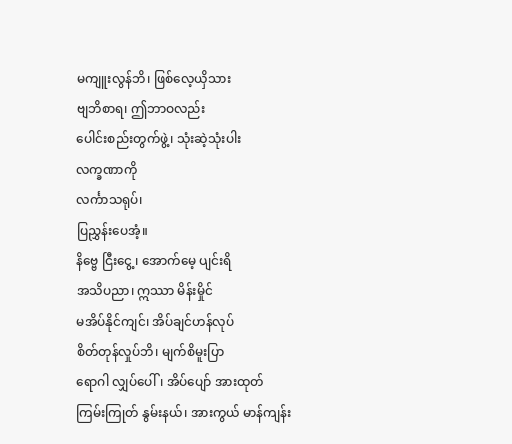မကျူးလွန်ဘိ၊ ဖြစ်လေ့ယှိသား
ဗျဘိစာရ၊ ဤဘာဝလည်း
ပေါင်းစည်းတွက်ဖွဲ့၊ သုံးဆဲ့သုံးပါး
လက္ခဏာကို
လင်္ကာသရုပ်၊
ပြညွှန်းပေအံ့။
နိဗ္ဗေ ငြီးငွေ့၊ အောက်မေ့ ပျင်းရိ
အသိပညာ၊ ဣဿာ မိန်းမှိုင်
မအိပ်နိုင်ကျင်၊ အိပ်ချင်ဟန်လုပ်
စိတ်တုန်လှုပ်ဘိ၊ မျက်စိမူးပြာ
ရောဂါ လျှပ်ပေါ်၊ အိပ်ပျော် အားထုတ်
ကြမ်းကြုတ် နွမ်းနယ်၊ အားကွယ် မာန်ကျန်း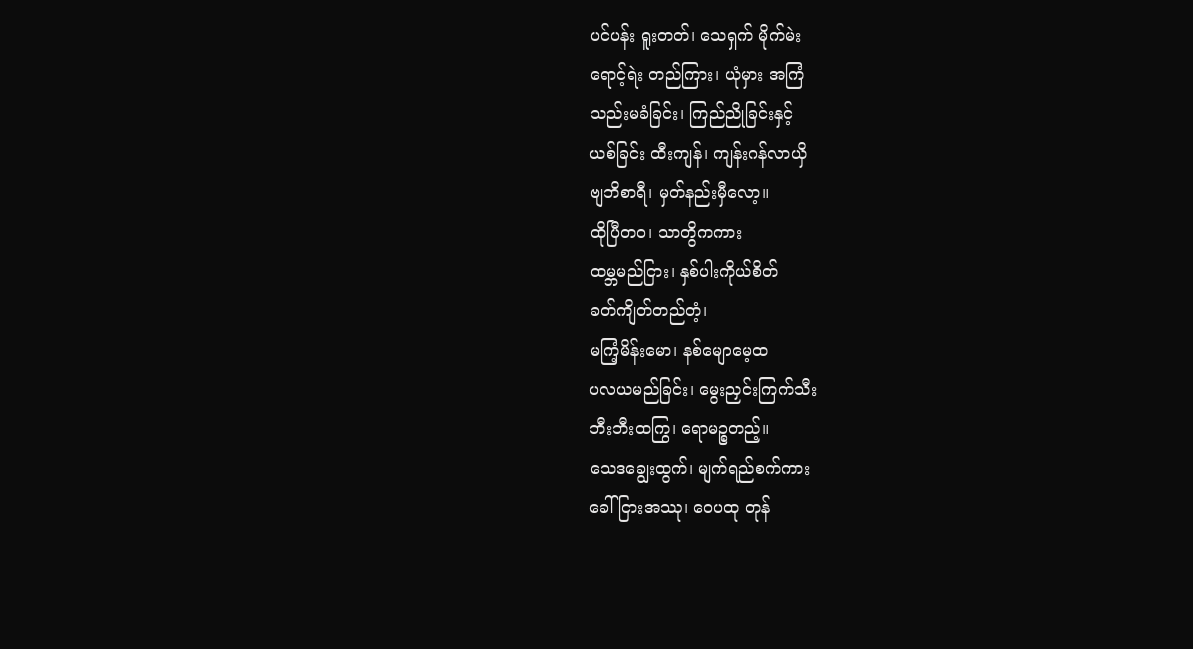ပင်ပန်း ရူးတတ်၊ သေရှက် မိုက်မဲး
ရောင့်ရဲး တည်ကြား၊ ယုံမှား အကြံ
သည်းမခံခြင်း၊ ကြည်ညိုခြင်းနှင့်
ယစ်ခြင်း ထီးကျန်၊ ကျန်းဂန်လာယှိ
ဗျဘိစာရီ၊ မှတ်နည်းမှီလော့။
ထိုပြီတဝ၊ သာတွိကကား
ထမ္ဘမည်ငြား၊ နှစ်ပါးကိုယ်စိတ်
ခတ်ကျိတ်တည်တံ့၊
မကြံ့မိန်းမော၊ နစ်မျောမေ့ထ
ပလယမည်ခြင်း၊ မွေးညှင်းကြက်သီး
ဘီးဘီးထကြွ၊ ရောမဉ္စတည့်။
သေဒချွေးထွက်၊ မျက်ရည်စက်ကား
ခေါ်ငြားအဿု၊ ဝေပထု တုန်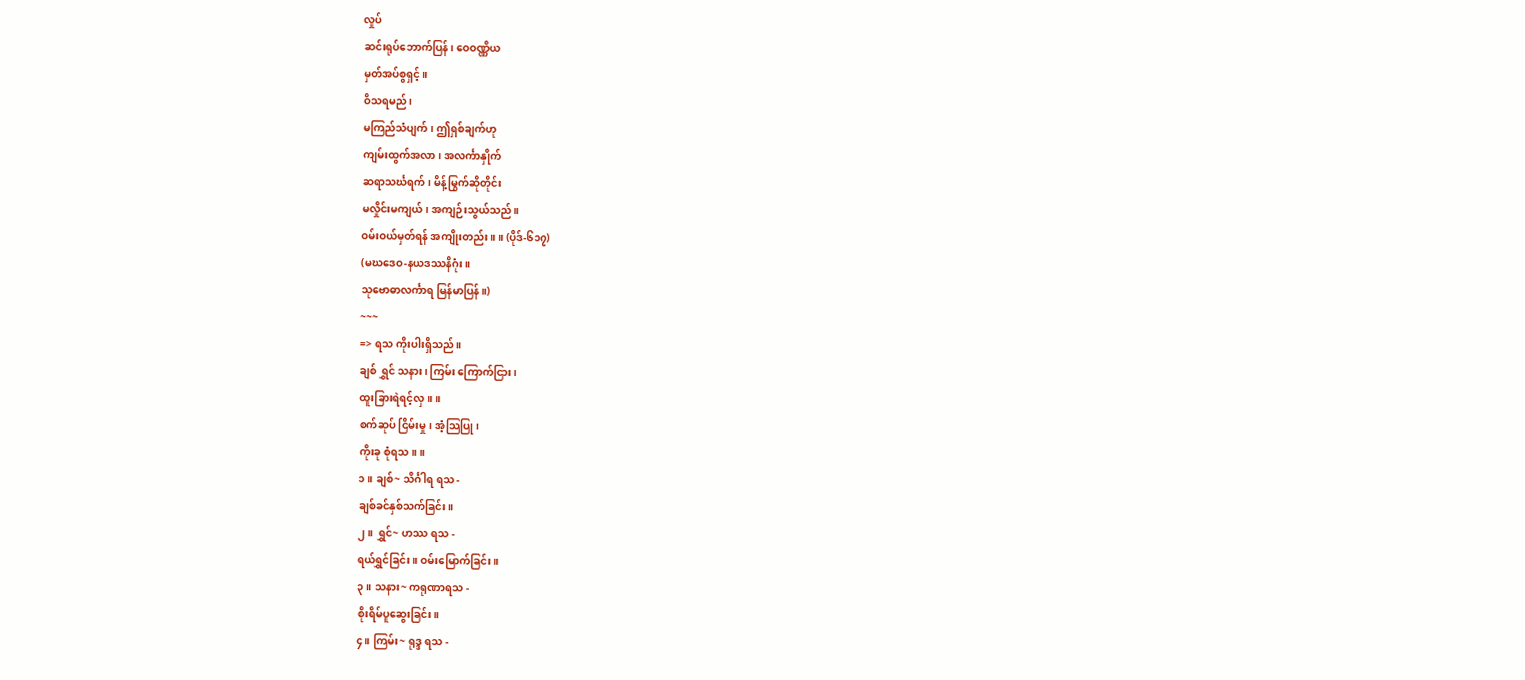လှုပ်
ဆင်းရုပ်ဘောက်ပြန်၊ ဝေဝဏ္ဏိယ
မှတ်အပ်စွရှင့်။
ဝိသရမည်၊
မကြည်သံပျက်၊ ဤရှစ်ချက်ဟု
ကျမ်းထွက်အလာ၊ အလင်္ကာနှိုက်
ဆရာသင်္ဃရက်၊ မိန့်မြွက်ဆိုတိုင်း
မလှိုင်းမကျယ်၊ အကျဉ်းသွယ်သည်။
ဝမ်းဝယ်မှတ်ရန် အကျိုးတည်း။ ။ (ပိုဒ်-၆၁၇)
(မဃဒေဝ-နယဒဿနိဂုံး။
သုဗောဓာလင်္ကာရ မြန်မာပြန်။)
~~~
=> ရသ ကိုးပါးရှိသည်။
ချစ် ရွှင် သနား၊ ကြမ်း ကြောက်ငြား၊
ထူးခြားရဲရင့်လှ။ ။
စက်ဆုပ် ငြိမ်းမှု၊ အံ့သြပြု၊
ကိုးခု စုံရသ။ ။
၁။ ချစ်~ သိင်္ဂါရ ရသ -
ချစ်ခင်နှစ်သက်ခြင်း။
၂။ ရွှင်~ ဟဿ ရသ -
ရယ်ရွှင်ခြင်း။ ဝမ်းမြောက်ခြင်း။
၃။ သနား~ ကရုဏာရသ -
စိုးရိမ်ပူဆွေးခြင်း။
၄။ ကြမ်း~ ရုဒ္ဒ ရသ -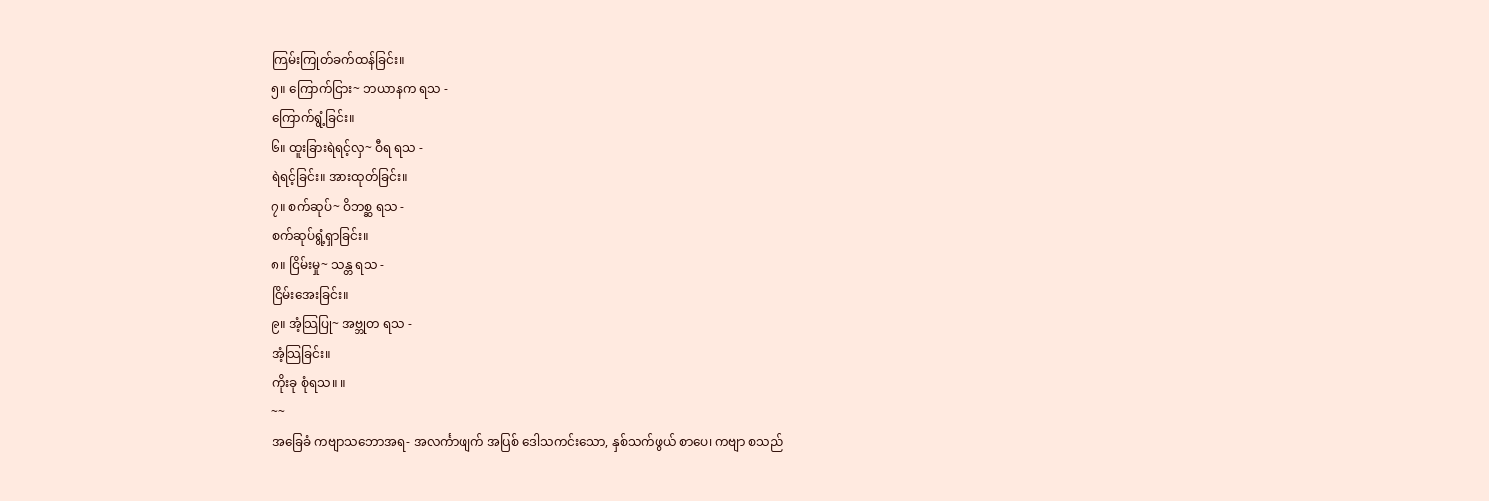ကြမ်းကြုတ်ခက်ထန်ခြင်း။
၅။ ကြောက်ငြား~ ဘယာနက ရသ -
ကြောက်ရွံ့ခြင်း။
၆။ ထူးခြားရဲရင့်လှ~ ဝီရ ရသ -
ရဲရင့်ခြင်း။ အားထုတ်ခြင်း။
၇။ စက်ဆုပ်~ ဝိဘစ္ဆ ရသ -
စက်ဆုပ်ရွံ့ရှာခြင်း။
၈။ ငြိမ်းမှု~ သန္တ ရသ -
ငြိမ်းအေးခြင်း။
၉။ အံ့သြပြု~ အဗ္ဘုတ ရသ -
အံ့သြခြင်း။
ကိုးခု စုံရသ။ ။
~~
အခြေခံ ကဗျာသဘောအရ- အလင်္ကာဖျက် အပြစ် ဒေါသကင်းသော, နှစ်သက်ဖွယ် စာပေ၊ ကဗျာ စသည်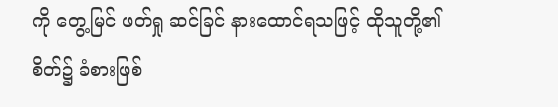ကို တွေ့မြင် ဖတ်ရှု ဆင်ခြင် နားထောင်ရသဖြင့် ထိုသူတို့၏ စိတ်၌ ခံစားဖြစ်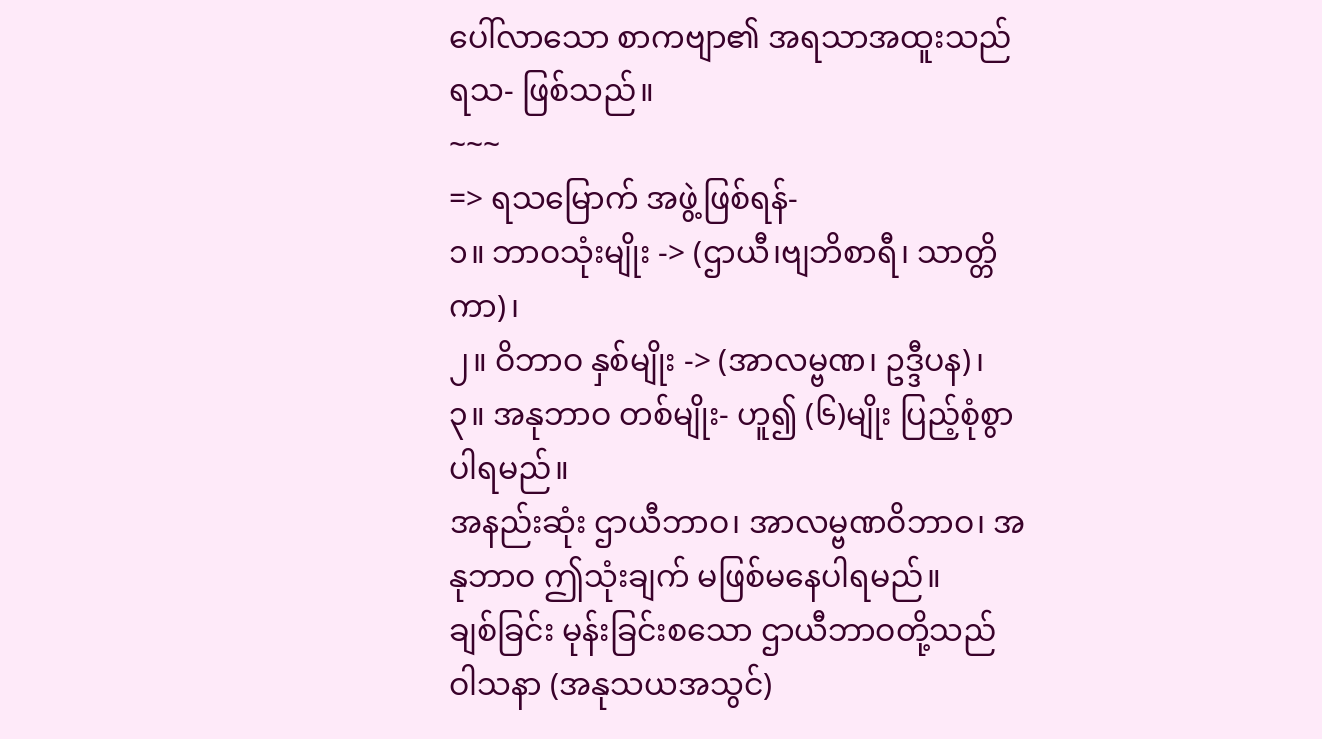ပေါ်လာသော စာကဗျာ၏ အရသာအထူးသည် ရသ- ဖြစ်သည်။
~~~
=> ရသမြောက် အဖွဲ့ဖြစ်ရန်-
၁။ ဘာဝသုံးမျိုး -> (ဌာယီ၊ဗျဘိစာရီ၊ သာတ္တိကာ)၊
၂။ ဝိဘာဝ နှစ်မျိုး -> (အာလမ္ဗဏ၊ ဥဒ္ဒီပန)၊
၃။ အနုဘာဝ တစ်မျိုး- ဟူ၍ (၆)မျိုး ပြည့်စုံစွာ ပါရမည်။
အနည်းဆုံး ဌာယီဘာဝ၊ အာလမ္ဗဏဝိဘာဝ၊ အနုဘာဝ ဤသုံးချက် မဖြစ်မနေပါရမည်။
ချစ်ခြင်း မုန်းခြင်းစသော ဌာယီဘာဝတို့သည် ဝါသနာ (အနုသယအသွင်)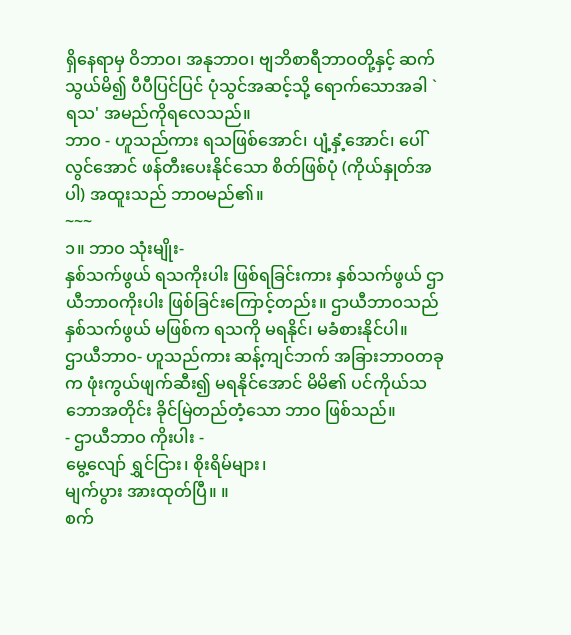ရှိနေရာမှ ဝိဘာဝ၊ အနုဘာဝ၊ ဗျဘိစာရီဘာဝတို့နှင့် ဆက်သွယ်မိ၍ ပီပီပြင်ပြင် ပုံသွင်အဆင့်သို့ ရောက်သောအခါ `ရသ' အမည်ကိုရလေသည်။
ဘာဝ - ဟူသည်ကား ရသဖြစ်အောင်၊ ပျံ့နှံ့အောင်၊ ပေါ်လွင်အောင် ဖန်တီးပေးနိုင်သော စိတ်ဖြစ်ပုံ (ကိုယ်နှုတ်အပါ) အထူးသည် ဘာဝမည်၏။
~~~
၁။ ဘာဝ သုံးမျိုး-
နှစ်သက်ဖွယ် ရသကိုးပါး ဖြစ်ရခြင်းကား နှစ်သက်ဖွယ် ဌာယီဘာဝကိုးပါး ဖြစ်ခြင်းကြောင့်တည်း။ ဌာယီဘာဝသည် နှစ်သက်ဖွယ် မဖြစ်က ရသကို မရနိုင်၊ မခံစားနိုင်ပါ။
ဌာယီဘာဝ- ဟူသည်ကား ဆန့်ကျင်ဘက် အခြားဘာဝတခုက ဖုံးကွယ်ဖျက်ဆီး၍ မရနိုင်အောင် မိမိ၏ ပင်ကိုယ်သဘောအတိုင်း ခိုင်မြဲတည်တံ့သော ဘာဝ ဖြစ်သည်။
- ဌာယီဘာဝ ကိုးပါး -
မွေ့လျော် ရွှင်ငြား၊ စိုးရိမ်များ၊
မျက်ပွား အားထုတ်ပြီ။ ။
စက်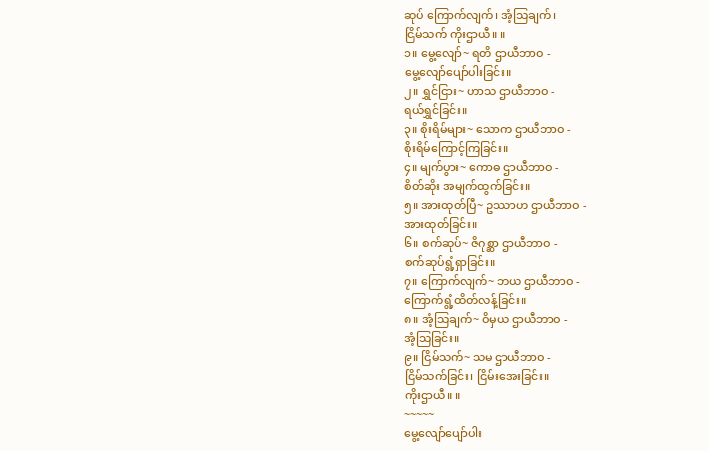ဆုပ် ကြောက်လျက်၊ အံ့သြချက်၊
ငြိမ်သက် ကိုးဌာယီ။ ။
၁။ မွေ့လျော်~ ရတိ ဌာယီဘာဝ -
မွေ့လျော်ပျော်ပါးခြင်း။
၂။ ရွှင်ငြား~ ဟာသ ဌာယီဘာဝ -
ရယ်ရွှင်ခြင်း။
၃။ စိုးရိမ်များ~ သောက ဌာယီဘာဝ -
စိုးရိမ်ကြောင့်ကြခြင်း။
၄။ မျက်ပွား~ ကောဓ ဌာယီဘာဝ -
စိတ်ဆိုး အမျက်ထွက်ခြင်း။
၅။ အားထုတ်ပြီ~ ဥဿာဟ ဌာယီဘာဝ -
အားထုတ်ခြင်း။
၆။ စက်ဆုပ်~ ဇိဂုစ္ဆာ ဌာယီဘာဝ -
စက်ဆုပ်ရွံ့ရှာခြင်း။
၇။ ကြောက်လျက်~ ဘယ ဌာယီဘာဝ -
ကြောက်ရွံ့ထိတ်လန့်ခြင်း။
၈။ အံ့သြချက်~ ဝိမှယ ဌာယီဘာဝ -
အံ့သြခြင်း။
၉။ ငြိမ်သက်~ သမ ဌာယီဘာဝ -
ငြိမ်သက်ခြင်း၊ ငြိမ်းအေးခြင်း။
ကိုးဌာယီ။ ။
~~~~~
မွေ့လျော်ပျော်ပါး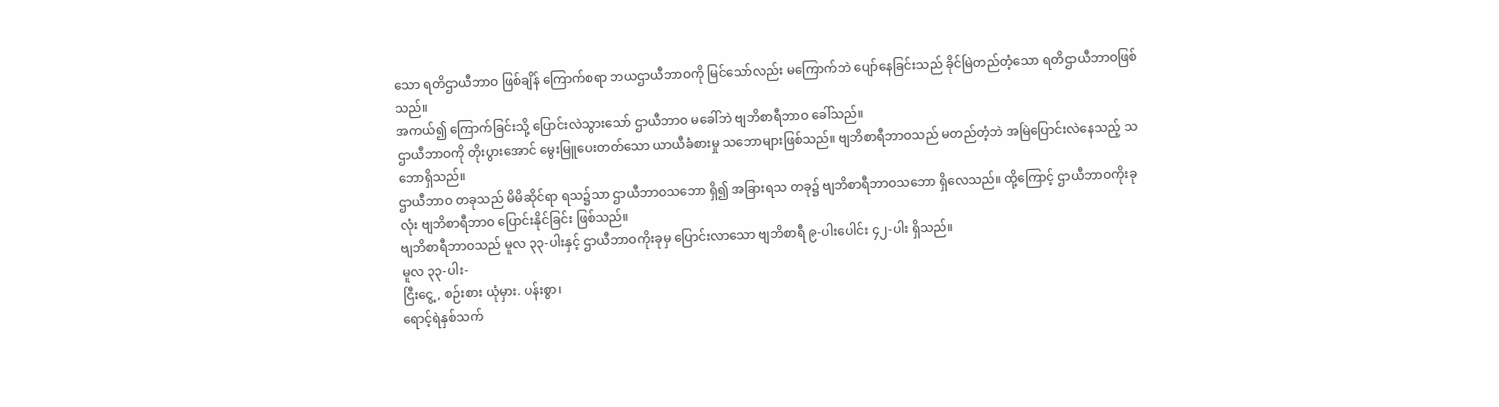သော ရတိဌာယီဘာဝ ဖြစ်ချိန် ကြောက်စရာ ဘယဌာယီဘာဝကို မြင်သော်လည်း မကြောက်ဘဲ ပျော်နေခြင်းသည် ခိုင်မြဲတည်တံ့သော ရတိဌာယီဘာဝဖြစ်သည်။
အကယ်၍ ကြောက်ခြင်းသို့ ပြောင်းလဲသွားသော် ဌာယီဘာဝ မခေါ်ဘဲ ဗျဘိစာရီဘာဝ ခေါ်သည်။
ဌာယီဘာဝကို တိုးပွားအောင် မွေးမြူပေးတတ်သော ယာယီခံစားမှု သဘောများဖြစ်သည်။ ဗျဘိစာရီဘာဝသည် မတည်တံ့ဘဲ အမြဲပြောင်းလဲနေသည့် သဘောရှိသည်။
ဌာယီဘာဝ တခုသည် မိမိဆိုင်ရာ ရသ၌သာ ဌာယီဘာဝသဘော ရှိ၍ အခြားရသ တခု၌ ဗျဘိစာရီဘာဝသဘော ရှိလေသည်။ ထို့ကြောင့် ဌာယီဘာဝကိုးခုလုံး ဗျဘိစာရီဘာဝ ပြောင်းနိုင်ခြင်း ဖြစ်သည်။
ဗျဘိစာရီဘာဝသည် မူလ ၃၃-ပါးနှင့် ဌာယီဘာဝကိုးခုမှ ပြောင်းလာသော ဗျဘိစာရီ ၉-ပါးပေါင်း ၄၂-ပါး ရှိသည်။
မူလ ၃၃-ပါး-
ငြီးငွေ့, စဉ်းစား ယုံမှား. ပန်းစွာ၊
ရောင့်ရဲနှစ်သက်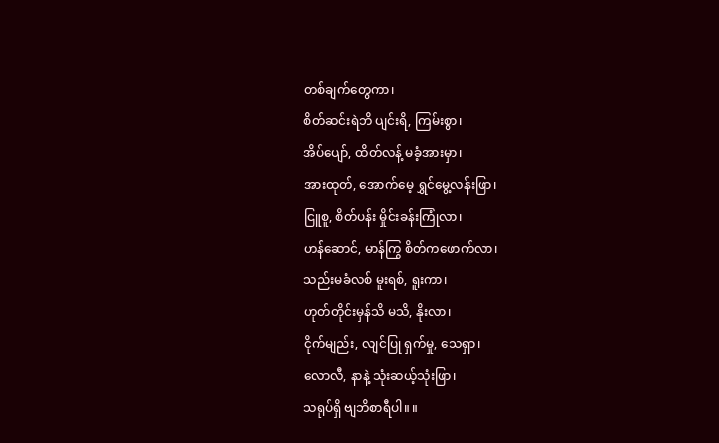တစ်ချက်တွေကာ၊
စိတ်ဆင်းရဲဘိ ပျင်းရိ, ကြမ်းစွာ၊
အိပ်ပျော်, ထိတ်လန့် မခံ့အားမှာ၊
အားထုတ်, အောက်မေ့ ရွှင်မွေ့လန်းဖြာ၊
ငြူစူ, စိတ်ပန်း မှိုင်းခန်းကြုံလာ၊
ဟန်ဆောင်, မာန်ကြွ စိတ်ကဖောက်လာ၊
သည်းမခံလစ် မူးရစ်, ရူးကာ၊
ဟုတ်တိုင်းမှန်သိ မသိ, နိုးလာ၊
ငိုက်မျည်း, လျင်ပြု ရှက်မှု, သေရှာ၊
လောလီ, နာနဲ့ သုံးဆယ့်သုံးဖြာ၊
သရုပ်ရှိ ဗျဘိစာရီပါ။ ။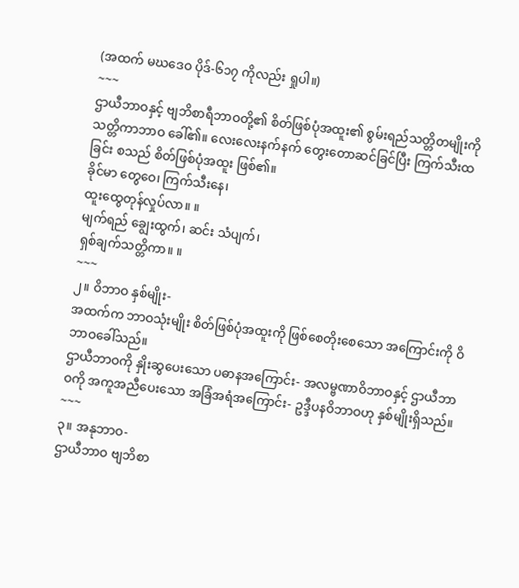(အထက် မဃဒေဝ ပိုဒ်-၆၁၇ ကိုလည်း ရှုပါ။)
~~~
ဌာယီဘာဝနှင့် ဗျဘိစာရီဘာဝတို့၏ စိတ်ဖြစ်ပုံအထူး၏ စွမ်းရည်သတ္တိတမျိုးကို သတ္တိကာဘာဝ ခေါ်၏။ လေးလေးနက်နက် တွေးတောဆင်ခြင်ပြီး ကြက်သီးထခြင်း စသည် စိတ်ဖြစ်ပုံအထူး ဖြစ်၏။
ခိုင်မာ တွေဝေ၊ ကြက်သီးနေ၊
ထူးထွေတုန်လှုပ်လာ။ ။
မျက်ရည် ချွေးထွက်၊ ဆင်း သံပျက်၊
ရှစ်ချက်သတ္တိကာ။ ။
~~~
၂။ ဝိဘာဝ နှစ်မျိုး-
အထက်က ဘာဝသုံးမျိုး စိတ်ဖြစ်ပုံအထူးကို ဖြစ်စေတိုးစေသော အကြောင်းကို ဝိဘာဝခေါ်သည်။
ဌာယီဘာဝကို နှိုးဆွပေးသော ပဓာနအကြောင်း- အလမ္ဗဏာဝိဘာဝနှင့် ဌာယီဘာဝကို အကူအညီပေးသော အခြံအရံအကြောင်း- ဥဒ္ဒီပနဝိဘာဝဟု နှစ်မျိုးရှိသည်။
~~~
၃။ အနုဘာဝ-
ဌာယီဘာဝ ဗျဘိစာ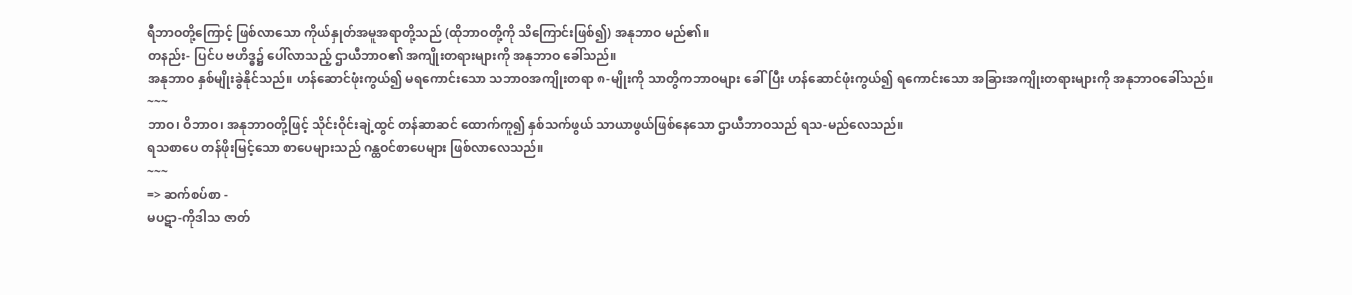ရီဘာဝတို့ကြောင့် ဖြစ်လာသော ကိုယ်နှုတ်အမူအရာတို့သည် (ထိုဘာဝတို့ကို သိကြောင်းဖြစ်၍) အနုဘာဝ မည်၏။
တနည်း- ပြင်ပ ဗဟိဒ္ဓ၌ ပေါ်လာသည့် ဌာယီဘာဝ၏ အကျိုးတရားများကို အနုဘာဝ ခေါ်သည်။
အနုဘာဝ နှစ်မျိုးခွဲနိုင်သည်။ ဟန်ဆောင်ဖုံးကွယ်၍ မရကောင်းသော သဘာဝအကျိုးတရာ ၈-မျိုးကို သာတွိကဘာဝများ ခေါ်ပြီး ဟန်ဆောင်ဖုံးကွယ်၍ ရကောင်းသော အခြားအကျိုးတရားများကို အနုဘာဝခေါ်သည်။
~~~
ဘာဝ၊ ဝိဘာဝ၊ အနုဘာဝတို့ဖြင့် သိုင်းဝိုင်းချဲ့ထွင် တန်ဆာဆင် ထောက်ကူ၍ နှစ်သက်ဖွယ် သာယာဖွယ်ဖြစ်နေသော ဌာယီဘာဝသည် ရသ-မည်လေသည်။
ရသစာပေ တန်ဖိုးမြင့်သော စာပေများသည် ဂန္ထဝင်စာပေများ ဖြစ်လာလေသည်။
~~~
=> ဆက်စပ်စာ -
မပဋာ-ကိုဒါသ ဇာတ်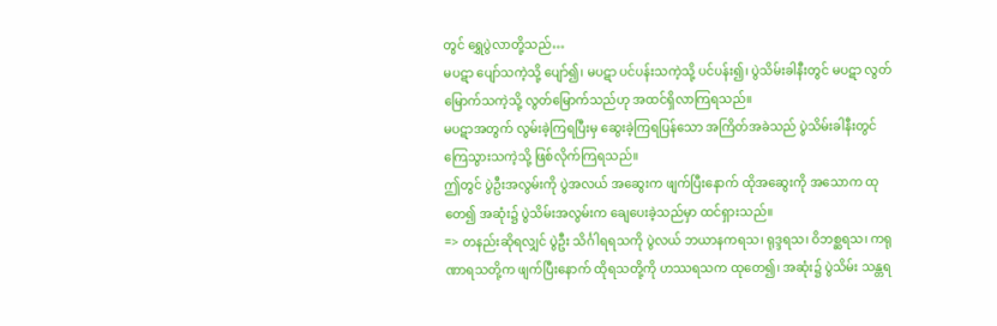တွင် ရွှေပွဲလာတို့သည်…
မပဋာ ပျော်သကဲ့သို့ ပျော်၍၊ မပဋာ ပင်ပန်းသကဲ့သို့ ပင်ပန်း၍၊ ပွဲသိမ်းခါနီးတွင် မပဋာ လွတ်မြောက်သကဲ့သို့ လွတ်မြောက်သည်ဟု အထင်ရှိလာကြရသည်။
မပဋာအတွက် လွမ်းခဲ့ကြရပြီးမှ ဆွေးခဲ့ကြရပြန်သော အကြိတ်အခဲသည် ပွဲသိမ်းခါနီးတွင် ကြေသွားသကဲ့သို့ ဖြစ်လိုက်ကြရသည်။
ဤတွင် ပွဲဦးအလွမ်းကို ပွဲအလယ် အဆွေးက ဖျက်ပြီးနောက် ထိုအဆွေးကို အသောက ထုတေ၍ အဆုံး၌ ပွဲသိမ်းအလွမ်းက ချေပေးခဲ့သည်မှာ ထင်ရှားသည်။
=> တနည်းဆိုရလျှင် ပွဲဦး သိင်္ဂါရရသကို ပွဲလယ် ဘယာနကရသ၊ ရုဒ္ဒရသ၊ ဝိဘစ္ဆရသ၊ ကရုဏာရသတို့က ဖျက်ပြီးနောက် ထိုရသတို့ကို ဟဿရသက ထုတေ၍၊ အဆုံး၌ ပွဲသိမ်း သန္တရ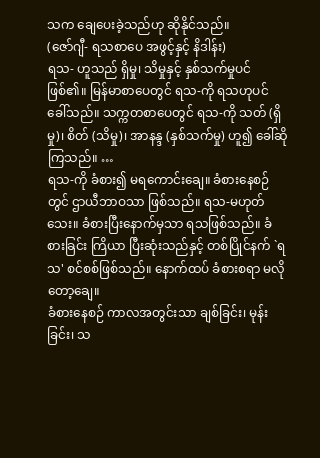သက ချေပေးခဲ့သည်ဟု ဆိုနိုင်သည်။
(ဇော်ဂျီ- ရသစာပေ အဖွင့်နှင့် နိဒါန်း)
ရသ- ဟူသည် ရှိမှု၊ သိမှုနှင့် နှစ်သက်မှုပင် ဖြစ်၏။ မြန်မာစာပေတွင် ရသ-ကို ရသဟုပင် ခေါ်သည်။ သက္ကတစာပေတွင် ရသ-ကို သတ် (ရှိမှု)၊ စိတ် (သိမှု)၊ အာနန္ဒ (နှစ်သက်မှု) ဟူ၍ ခေါ်ဆိုကြသည်။ …
ရသ-ကို ခံစား၍ မရကောင်းချေ။ ခံစားနေစဉ်တွင် ဌာယီဘာဝသာ ဖြစ်သည်။ ရသ-မဟုတ်သေး။ ခံစားပြီးနောက်မှသာ ရသဖြစ်သည်။ ခံစားခြင်း ကြိယာ ပြီးဆုံးသည်နှင့် တစ်ပြိုင်နက် `ရသ' စင်စစ်ဖြစ်သည်။ နောက်ထပ် ခံစားစရာ မလိုတော့ချေ။
ခံစားနေစဉ် ကာလအတွင်းသာ ချစ်ခြင်း၊ မုန်းခြင်း၊ သ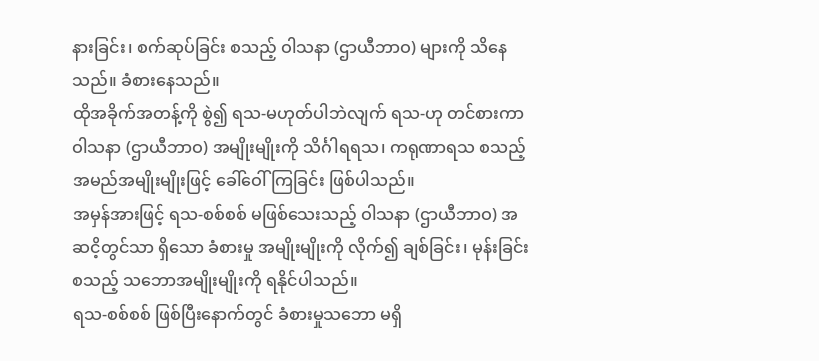နားခြင်း၊ စက်ဆုပ်ခြင်း စသည့် ဝါသနာ (ဌာယီဘာဝ) များကို သိနေသည်။ ခံစားနေသည်။
ထိုအခိုက်အတန့်ကို စွဲ၍ ရသ-မဟုတ်ပါဘဲလျက် ရသ-ဟု တင်စားကာ ဝါသနာ (ဌာယီဘာဝ) အမျိုးမျိုးကို သိင်္ဂါရရသ၊ ကရုဏာရသ စသည့် အမည်အမျိုးမျိုးဖြင့် ခေါ်ဝေါ်ကြခြင်း ဖြစ်ပါသည်။
အမှန်အားဖြင့် ရသ-စစ်စစ် မဖြစ်သေးသည့် ဝါသနာ (ဌာယီဘာဝ) အဆငိ့တွင်သာ ရှိသော ခံစားမှု အမျိုးမျိုးကို လိုက်၍ ချစ်ခြင်း၊ မုန်းခြင်း စသည့် သဘောအမျိုးမျိုးကို ရနိုင်ပါသည်။
ရသ-စစ်စစ် ဖြစ်ပြီးနောက်တွင် ခံစားမှုသဘော မရှိ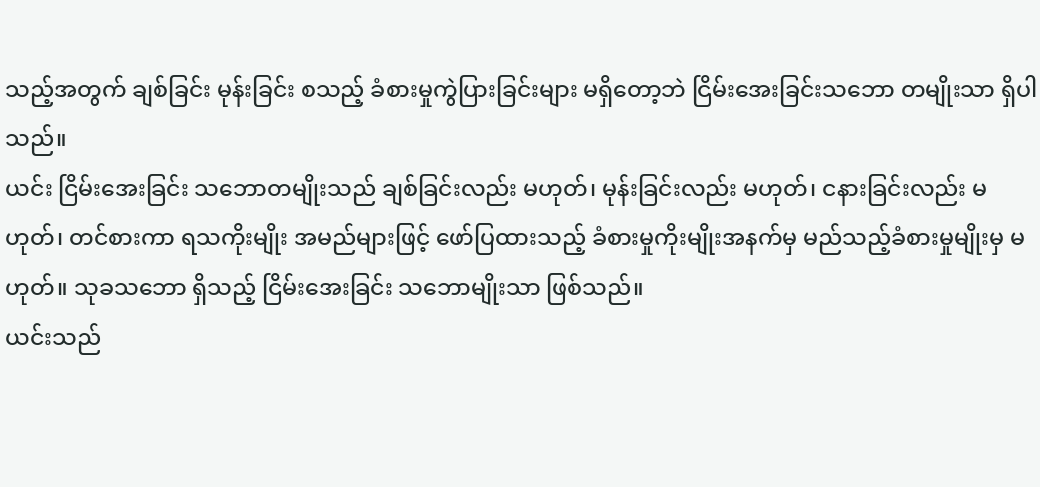သည့်အတွက် ချစ်ခြင်း မုန်းခြင်း စသည့် ခံစားမှုကွဲပြားခြင်းများ မရှိတော့ဘဲ ငြိမ်းအေးခြင်းသဘော တမျိုးသာ ရှိပါသည်။
ယင်း ငြိမ်းအေးခြင်း သဘောတမျိုးသည် ချစ်ခြင်းလည်း မဟုတ်၊ မုန်းခြင်းလည်း မဟုတ်၊ ငနားခြင်းလည်း မဟုတ်၊ တင်စားကာ ရသကိုးမျိုး အမည်များဖြင့် ဖော်ပြထားသည့် ခံစားမှုကိုးမျိုးအနက်မှ မည်သည့်ခံစားမှုမျိုးမှ မဟုတ်။ သုခသဘော ရှိသည့် ငြိမ်းအေးခြင်း သဘောမျိုးသာ ဖြစ်သည်။
ယင်းသည်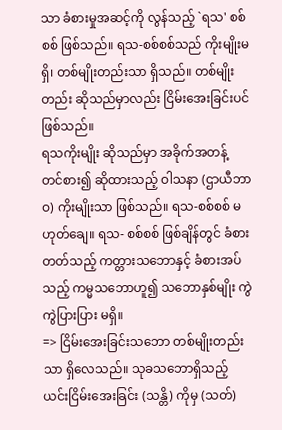သာ ခံစားမှုအဆင့်ကို လွန်သည့် `ရသ' စစ်စစ် ဖြစ်သည်။ ရသ-စစ်စစ်သည် ကိုးမျိုးမရှိ၊ တစ်မျိုးတည်းသာ ရှိသည်။ တစ်မျိုးတည်း ဆိုသည်မှာလည်း ငြိမ်းအေးခြင်းပင် ဖြစ်သည်။
ရသကိုးမျိုး ဆိုသည်မှာ အခိုက်အတန့် တင်စား၍ ဆိုထားသည့် ဝါသနာ (ဌာယီဘာဝ) ကိုးမျိုးသာ ဖြစ်သည်။ ရသ-စစ်စစ် မဟုတ်ချေ။ ရသ- စစ်စစ် ဖြစ်ချိန်တွင် ခံစားတတ်သည့် ကတ္တားသဘောနှင့် ခံစားအပ်သည့် ကမ္မသဘောဟူ၍ သဘောနှစ်မျိုး ကွဲကွဲပြားပြား မရှိ။
=> ငြိမ်းအေးခြင်းသဘော တစ်မျိုးတည်းသာ ရှိလေသည်။ သုခသဘောရှိသည့် ယင်းငြိမ်းအေးခြင်း (သန္တိ) ကိုမှ (သတ်)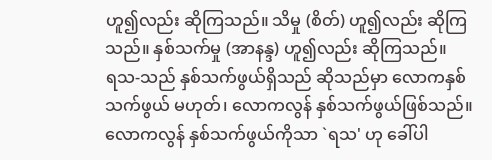ဟူ၍လည်း ဆိုကြသည်။ သိမှု (စိတ်) ဟူ၍လည်း ဆိုကြသည်။ နှစ်သက်မှု (အာနန္ဒ) ဟူ၍လည်း ဆိုကြသည်။
ရသ-သည် နှစ်သက်ဖွယ်ရှိသည် ဆိုသည်မှာ လောကနှစ်သက်ဖွယ် မဟုတ်၊ လောကလွန် နှစ်သက်ဖွယ်ဖြစ်သည်။ လောကလွန် နှစ်သက်ဖွယ်ကိုသာ `ရသ' ဟု ခေါ်ပါ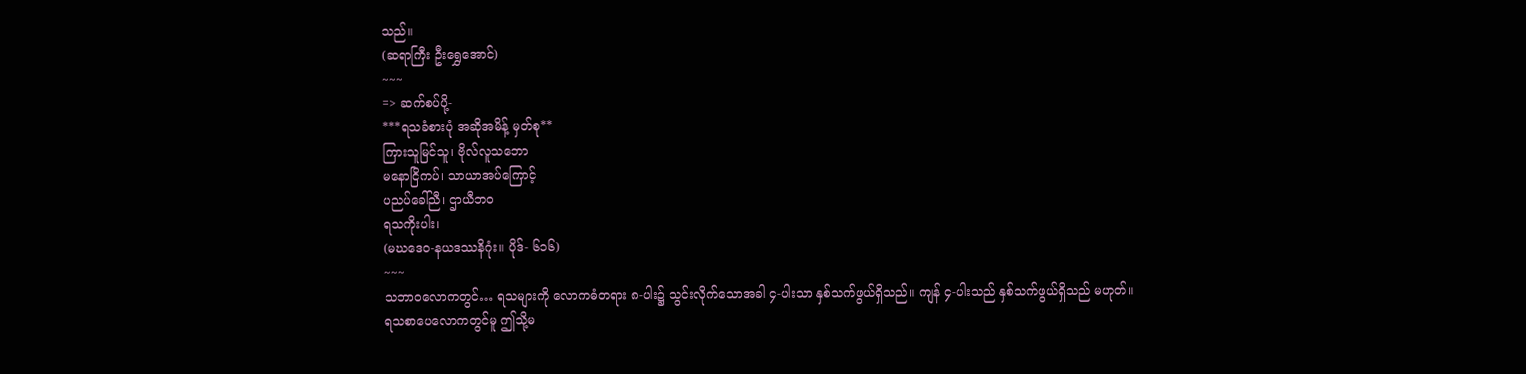သည်။
(ဆရာကြီး ဦးရွှေအောင်)
~~~
=> ဆက်စပ်ပို့-
***ရသခံစားပုံ အဆိုအမိန့် မှတ်စု**
ကြားသူမြင်သူ၊ ဗိုလ်လူသဘော
မနောငြိကပ်၊ သာယာအပ်ကြောင့်
ပညပ်ခေါ်ညီ၊ ဌာယီဘဝ
ရသကိုးပါး၊
(မဃဒေဝ-နယဒဿနိဂုံး။ ပိုဒ်- ၆၁၆)
~~~
သဘာဝလောကတွင်… ရသများကို လောကဓံတရား ၈-ပါး၌ သွင်းလိုက်သောအခါ ၄-ပါးသာ နှစ်သက်ဖွယ်ရှိသည်။ ကျန် ၄-ပါးသည် နှစ်သက်ဖွယ်ရှိသည် မဟုတ်။
ရသစာပေလောကတွင်မူ ဤသို့မ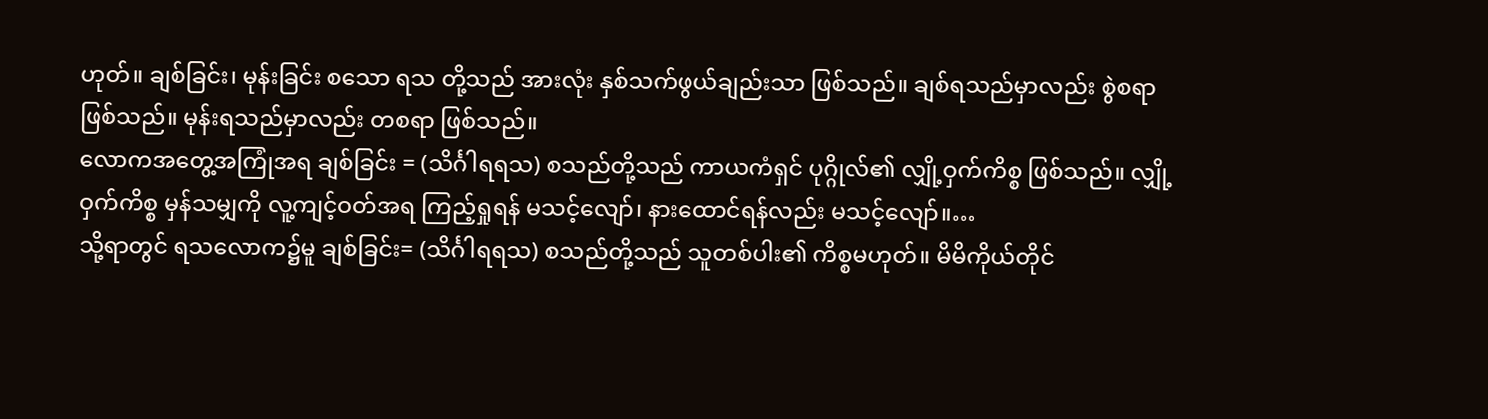ဟုတ်။ ချစ်ခြင်း၊ မုန်းခြင်း စသော ရသ တို့သည် အားလုံး နှစ်သက်ဖွယ်ချည်းသာ ဖြစ်သည်။ ချစ်ရသည်မှာလည်း စွဲစရာ ဖြစ်သည်။ မုန်းရသည်မှာလည်း တစရာ ဖြစ်သည်။
လောကအတွေ့အကြုံအရ ချစ်ခြင်း = (သိင်္ဂါရရသ) စသည်တို့သည် ကာယကံရှင် ပုဂ္ဂိုလ်၏ လျှို့ဝှက်ကိစ္စ ဖြစ်သည်။ လျှို့ဝှက်ကိစ္စ မှန်သမျှကို လူ့ကျင့်ဝတ်အရ ကြည့်ရှုရန် မသင့်လျော်၊ နားထောင်ရန်လည်း မသင့်လျော်။…
သို့ရာတွင် ရသလောက၌မူ ချစ်ခြင်း= (သိင်္ဂါရရသ) စသည်တို့သည် သူတစ်ပါး၏ ကိစ္စမဟုတ်။ မိမိကိုယ်တိုင်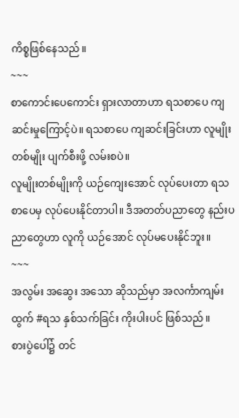ကိစ္စဖြစ်နေသည်။
~~~
စာကောင်းပေကောင်း ရှားလာတာဟာ ရသစာပေ ကျဆင်းမှုကြောင့်ပဲ။ ရသစာပေ ကျဆင်းခြင်းဟာ လူမျိုးတစ်မျိုး ပျက်စီးဖို့ လမ်းစပဲ။
လူမျိုးတစ်မျိုးကို ယဉ်ကျေးအောင် လုပ်ပေးတာ ရသစာပေမှ လုပ်ပေးနိုင်တာပါ။ ဒီအတတ်ပညာတွေ နည်းပညာတွေဟာ လူကို ယဉ်အောင် လုပ်မပေးနိုင်ဘူး။
~~~
အလွမ်း အဆွေး အသော ဆိုသည်မှာ အလင်္ကာကျမ်းထွက် #ရသ နှစ်သက်ခြင်း ကိုးပါးပင် ဖြစ်သည်။
စားပွဲပေါ်၌ တင်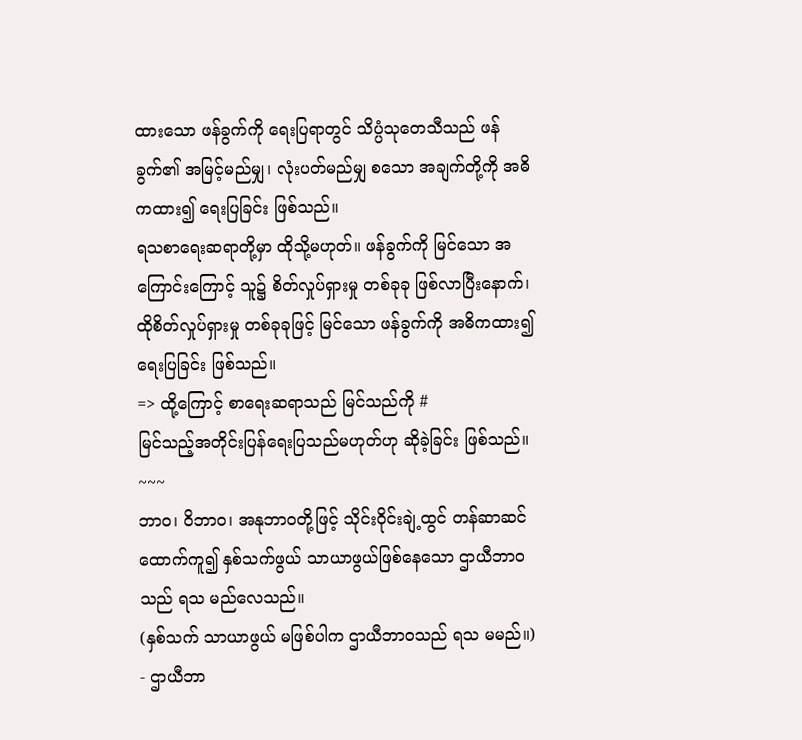ထားသော ဖန်ခွက်ကို ရေးပြရာတွင် သိပ္ပံသုတေသီသည် ဖန်ခွက်၏ အမြင့်မည်မျှ၊ လုံးပတ်မည်မျှ စသော အချက်တို့ကို အဓိကထား၍ ရေးပြခြင်း ဖြစ်သည်။
ရသစာရေးဆရာတို့မှာ ထိုသို့မဟုတ်။ ဖန်ခွက်ကို မြင်သော အကြောင်းကြောင့် သူ၌ စိတ်လှုပ်ရှားမှု တစ်ခုခု ဖြစ်လာပြီးနောက်၊ ထိုစိတ်လှုပ်ရှားမှု တစ်ခုခုဖြင့် မြင်သော ဖန်ခွက်ကို အဓိကထား၍ ရေးပြခြင်း ဖြစ်သည်။
=> ထို့ကြောင့် စာရေးဆရာသည် မြင်သည်ကို #
မြင်သည့်အတိုင်းပြန်ရေးပြသည်မဟုတ်ဟု ဆိုခဲ့ခြင်း ဖြစ်သည်။
~~~
ဘာဝ၊ ဝိဘာဝ၊ အနုဘာဝတို့ဖြင့် သိုင်းဝိုင်းချဲ့ထွင် တန်ဆာဆင် ထောက်ကူ၍ နှစ်သက်ဖွယ် သာယာဖွယ်ဖြစ်နေသော ဌာယီဘာဝသည် ရသ မည်လေသည်။
(နှစ်သက် သာယာဖွယ် မဖြစ်ပါက ဌာယီဘာဝသည် ရသ မမည်။)
- ဌာယီဘာ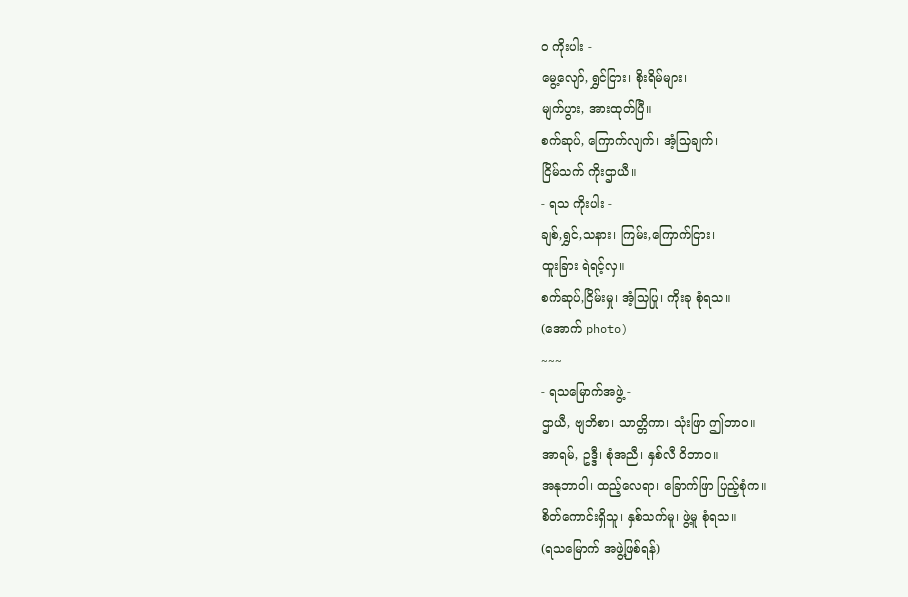ဝ ကိုးပါး -
မွေ့လျော်, ရွှင်ငြား၊ စိုးရိမ်များ၊
မျက်ပွား, အားထုတ်ပြီ။
စက်ဆုပ်, ကြောက်လျက်၊ အံ့သြချက်၊
ငြိမ်သက် ကိုးဌာယီ။
- ရသ ကိုးပါး -
ချစ်,ရွှင်,သနား၊ ကြမ်း,ကြောက်ငြား၊
ထူးခြား ရဲရင့်လှ။
စက်ဆုပ်,ငြိမ်းမှု၊ အံ့သြပြု၊ ကိုးခု စုံရသ။
(အောက် photo)
~~~
- ရသမြောက်အဖွဲ့ -
ဌာယီ, ဗျဘိစာ၊ သာတ္တိကာ၊ သုံးဖြာ ဤဘာဝ။
အာရမ်, ဥဒ္ဒီ၊ စုံအညီ၊ နှစ်လီ ဝိဘာဝ။
အနုဘာဝါ၊ ထည့်လေရာ၊ ခြောက်ဖြာ ပြည့်စုံက။
စိတ်ကောင်းရှိသူ၊ နှစ်သက်မူ၊ ဖွဲ့မူ စုံရသ။
(ရသမြောက် အဖွဲ့ဖြစ်ရန်)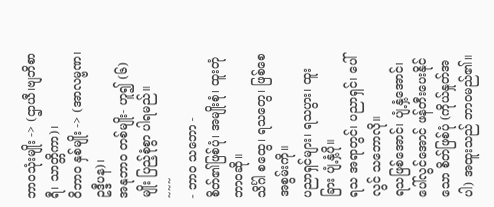ဘာဝသုံးမျိုး -> (ဌာယီ၊ဗျဘိစာရီ၊ သာတ္တိကာ)၊
ဝိဘာဝ နှစ်မျိုး -> (အာလမ္ဗဏ၊ ဥဒ္ဒီပန)၊
အနုဘာဝ တစ်မျိုး- ဟူ၍ (၆)မျိုး ပြည့်စုံစွာ ပါရမည်။
~~~
- ဘာဝ သဘော -
စိတ်၏ဖြစ်ပုံ၊ အမျိုးစုံ၊ ထူးတုံ ဘာဝဆို။
သိင်္ဂါ စထွေ၊ ရသတွေ၊ ဖြစ်စေ အစွမ်းကို။
ပညာရှင်များ၊ ရသပွား၊ ထူးခြား ပျံ့နှံ့ပို။
ရသ အရာတွင်၊ ပညာရှင်၊ ပေါ်လွင် သဘောလို။
ရသဖြစ်အောင်၊ ပျံ့နှံ့အောင်၊ ပေါ်လွင်အောင် ဖန်တီးပေးနိုင်သော စိတ်ဖြစ်ပုံ (ကိုယ်နှုတ်အပါ) အထူးသည် ဘာဝမည်၏။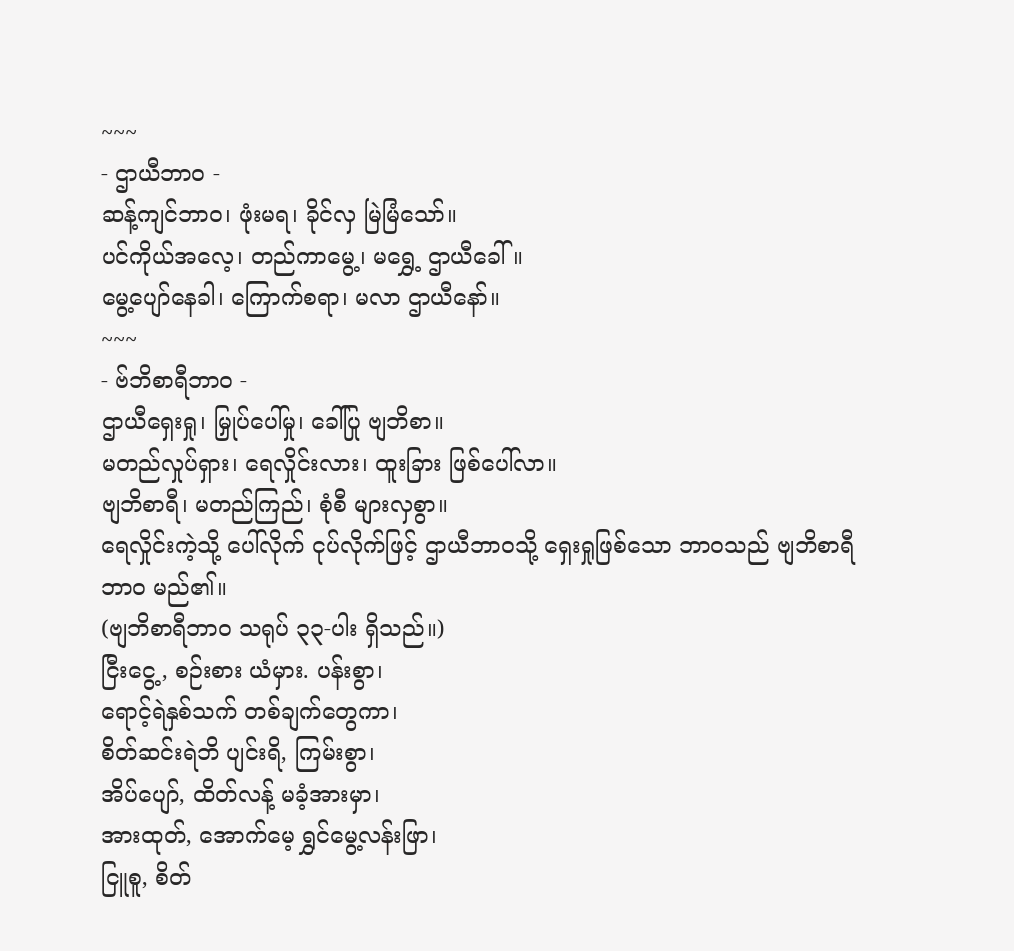~~~
- ဌာယီဘာဝ -
ဆန့်ကျင်ဘာဝ၊ ဖုံးမရ၊ ခိုင်လှ မြဲမြံသော်။
ပင်ကိုယ်အလေ့၊ တည်ကာမွေ့၊ မရွှေ့ ဌာယီခေါ်။
မွေ့ပျော်နေခါ၊ ကြောက်စရာ၊ မလာ ဌာယီနော်။
~~~
- ဗ်ဘိစာရီဘာဝ -
ဌာယီရှေးရှု၊ မြှုပ်ပေါ်မှု၊ ခေါ်ပြု ဗျဘိစာ။
မတည်လှုပ်ရှား၊ ရေလှိုင်းလား၊ ထူးခြား ဖြစ်ပေါ်လာ။
ဗျဘိစာရီ၊ မတည်ကြည်၊ စုံစီ များလှစွာ။
ရေလှိုင်းကဲ့သို့ ပေါ်လိုက် ငုပ်လိုက်ဖြင့် ဌာယီဘာဝသို့ ရှေးရှုဖြစ်သော ဘာဝသည် ဗျဘိစာရီဘာဝ မည်၏။
(ဗျဘိစာရီဘာဝ သရုပ် ၃၃-ပါး ရှိသည်။)
ငြီးငွေ့, စဉ်းစား ယံမှား. ပန်းစွာ၊
ရောင့်ရဲနှစ်သက် တစ်ချက်တွေကာ၊
စိတ်ဆင်းရဲဘိ ပျင်းရိ, ကြမ်းစွာ၊
အိပ်ပျော်, ထိတ်လန့် မခံ့အားမှာ၊
အားထုတ်, အောက်မေ့ ရွှင်မွေ့လန်းဖြာ၊
ငြူစူ, စိတ်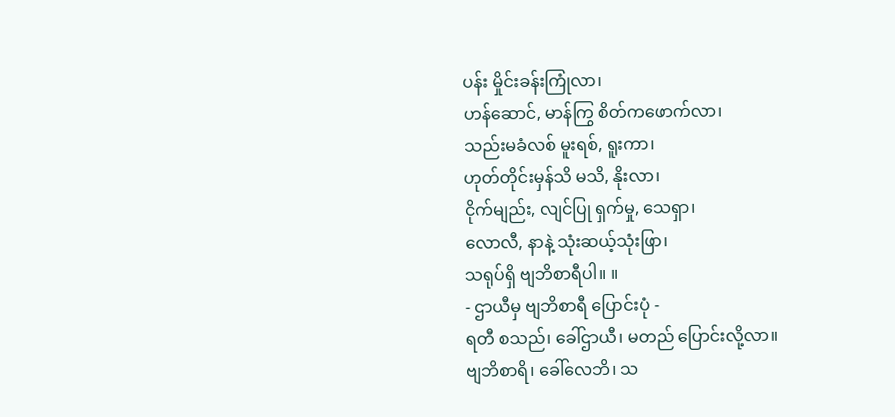ပန်း မှိုင်းခန်းကြုံလာ၊
ဟန်ဆောင်, မာန်ကြွ စိတ်ကဖောက်လာ၊
သည်းမခံလစ် မူးရစ်, ရူးကာ၊
ဟုတ်တိုင်းမှန်သိ မသိ, နိုးလာ၊
ငိုက်မျည်း, လျင်ပြု ရှက်မှု, သေရှာ၊
လောလီ, နာနဲ့ သုံးဆယ့်သုံးဖြာ၊
သရုပ်ရှိ ဗျဘိစာရီပါ။ ။
- ဌာယီမှ ဗျဘိစာရီ ပြောင်းပုံ -
ရတီ စသည်၊ ခေါ်ဌာယီ၊ မတည် ပြောင်းလို့လာ။
ဗျဘိစာရိ၊ ခေါ်လေဘိ၊ သ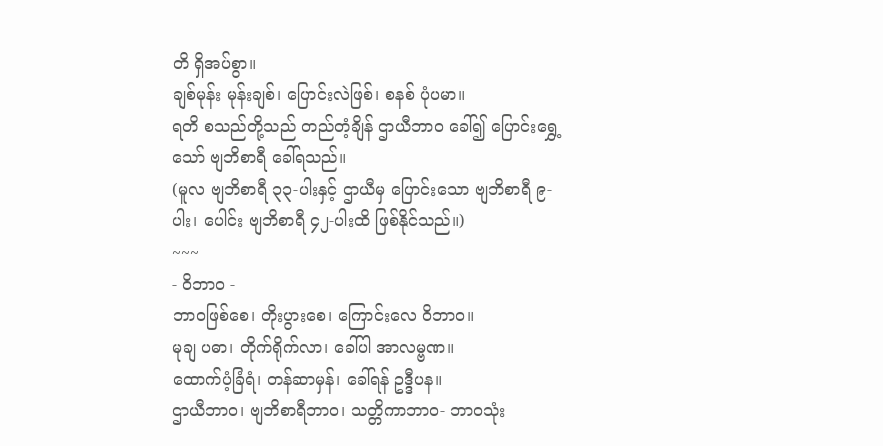တိ ရှိအပ်စွာ။
ချစ်မုန်း မုန်းချစ်၊ ပြောင်းလဲဖြစ်၊ စနစ် ပုံပမာ။
ရတိ စသည်တို့သည် တည်တံ့ချိန် ဌာယီဘာဝ ခေါ်၍ ပြောင်းရွှေ့သော် ဗျဘိစာရီ ခေါ်ရသည်။
(မူလ ဗျဘိစာရီ ၃၃-ပါးနှင့် ဌာယီမှ ပြောင်းသော ဗျဘိစာရီ ၉-ပါး၊ ပေါင်း ဗျဘိစာရီ ၄၂-ပါးထိ ဖြစ်နိုင်သည်။)
~~~
- ဝိဘာဝ -
ဘာဝဖြစ်စေ၊ တိုးပွားစေ၊ ကြောင်းလေ ဝိဘာဝ။
မုချ ပဓာ၊ တိုက်ရိုက်လာ၊ ခေါ်ပါ အာလမ္ဗဏ။
ထောက်ပံ့ခြံရံ၊ တန်ဆာမှန်၊ ခေါ်ရန် ဥဒ္ဒီပန။
ဌာယီဘာဝ၊ ဗျဘိစာရီဘာဝ၊ သတ္တိကာဘာဝ- ဘာဝသုံး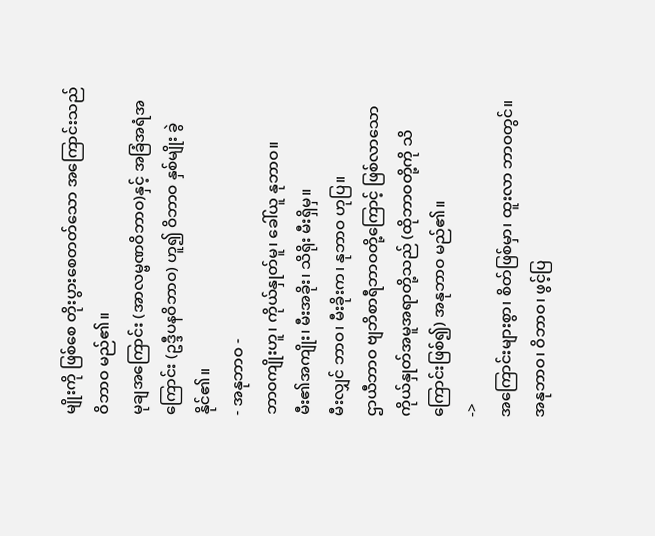မျိုးကို ဖြစ်စေ တိုးပွားစေတတ်သော အကြောင်းသည် ဝိဘာဝ မည်၏။
မုချအကြောင်း (အာလမ္ဗဏဝိဘာဝ)နှင့် အခြံအရံအကြောင်း (ဥဒ္ဒီပနဝိဘာဝ) ဟူ၍ ဝိဘာဝ နှစ်မျိုး ခွဲနိုင်၏။
- အနုဘာဝ -
ဘာဝကျိုးဟူ၊ ကိုယ်နှုတ်မူ၊ ခေါ်ယူ နုဘာဝ။
မီး၏အကျိုး၊ မီးအခိုး၊ သိရိုး မီးရှိမှ။
မီးလျှင် ဘာဝ၊ မီးခိုးက၊ နုဘာဝ ဟုပြ။
ဌာယီဘာဝ ဗျဘိစာရီဘာဝတို့ကြောင့် ဖြစ်လာသော ကိုယ်နှုတ်အမူအရာတို့သည် (ထိုဘာဝတို့ကို သိကြောင်းဖြစ်၍) အနုဘာဝ မည်၏။
->
အကြောင်းများစွာ၊ စိတ်ဖြစ်မှာ၊ ထူးလာ ဘာဝတွင်။
အနုဘာဝ၊ ဝိဘာဝ၊ ဖွင့်ပြ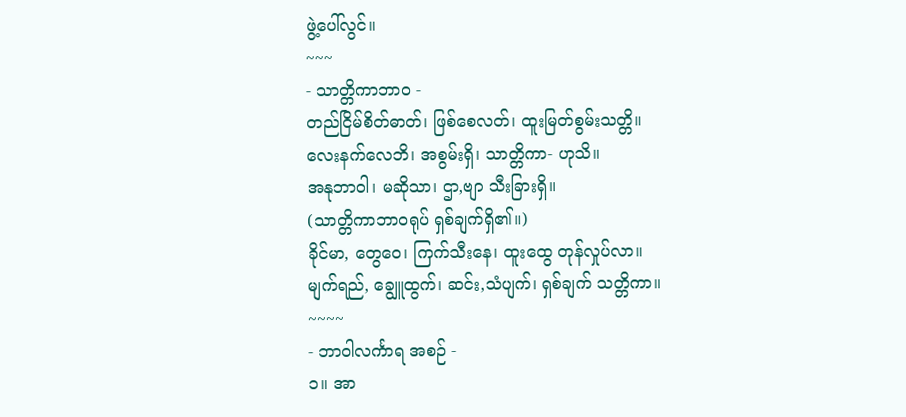ဖွဲ့ပေါ်လွင်။
~~~
- သာတ္တိကာဘာဝ -
တည်ငြိမ်စိတ်ဓာတ်၊ ဖြစ်စေလတ်၊ ထူးမြတ်စွမ်းသတ္တိ။
လေးနက်လေဘိ၊ အစွမ်းရှိ၊ သာတ္တိကာ- ဟုသိ။
အနုဘာဝါ၊ မဆိုသာ၊ ဌာ,ဗျာ သီးခြားရှိ။
(သာတ္တိကာဘာဝရုပ် ရှစ်ချက်ရှိ၏။)
ခိုင်မာ, တွေဝေ၊ ကြက်သီးနေ၊ ထူးထွေ တုန်လှုပ်လာ။
မျက်ရည်, ချွေူထွက်၊ ဆင်း,သံပျက်၊ ရှစ်ချက် သတ္တိကာ။
~~~~
- ဘာဝါလင်္ကာရ အစဉ် -
၁။ အာ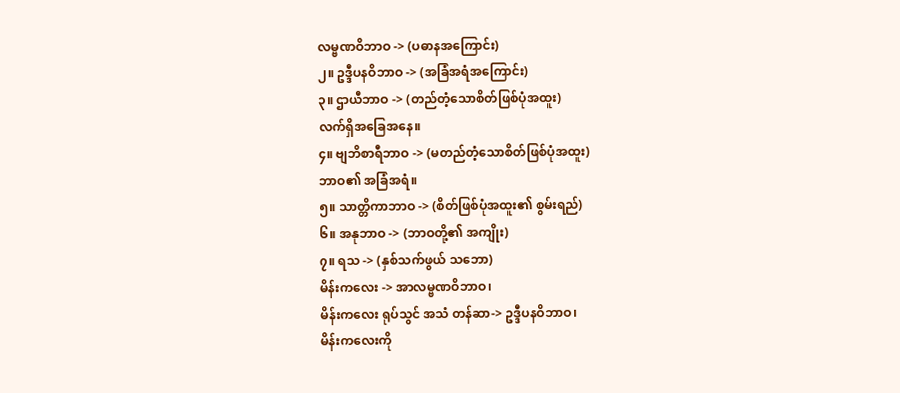လမ္ဗဏဝိဘာဝ -> (ပဓာနအကြောင်း)
၂။ ဥဒ္ဒီပနဝိဘာဝ -> (အခြံအရံအကြောင်း)
၃။ ဌာယီဘာဝ -> (တည်တံ့သောစိတ်ဖြစ်ပုံအထူး)
လက်ရှိအခြေအနေ။
၄။ ဗျဘိစာရီဘာဝ -> (မတည်တံ့သောစိတ်ဖြစ်ပုံအထူး)
ဘာဝ၏ အခြံအရံ။
၅။ သာတ္တိကာဘာဝ -> (စိတ်ဖြစ်ပုံအထူး၏ စွမ်းရည်)
၆။ အနုဘာဝ -> (ဘာဝတို့၏ အကျိုး)
၇။ ရသ -> (နှစ်သက်ဖွယ် သဘော)
မိန်းကလေး -> အာလမ္ဗဏဝိဘာဝ၊
မိန်းကလေး ရုပ်သွင် အသံ တန်ဆာ-> ဥဒ္ဒီပနဝိဘာဝ၊
မိန်းကလေးကို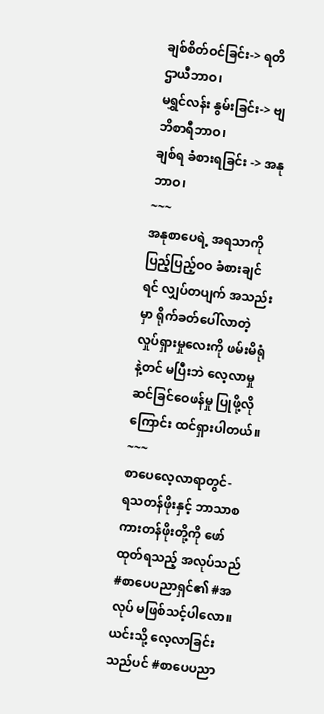ချစ်စိတ်ဝင်ခြင်း-> ရတိဌာယီဘာဝ၊
မရွှင်လန်း နွမ်းခြင်း-> ဗျဘိစာရီဘာဝ၊
ချစ်ရ ခံစားရခြင်း -> အနုဘာဝ၊
~~~
အနုစာပေရဲ့ အရသာကို ပြည့်ပြည့်ဝဝ ခံစားချင်ရင် လျှပ်တပျက် အသည်းမှာ ရိုက်ခတ်ပေါ်လာတဲ့ လှုပ်ရှားမှုလေးကို ဖမ်းမိရုံနဲ့တင် မပြီးဘဲ လေ့လာမှု ဆင်ခြင်ဝေဖန်မှု ပြုဖို့လိုကြောင်း ထင်ရှားပါတယ်။
~~~
စာပေလေ့လာရာတွင်-
ရသတန်ဖိုးနှင့် ဘာသာစကားတန်ဖိုးတို့ကို ဖော်ထုတ်ရသည့် အလုပ်သည် #စာပေပညာရှင်၏ #အလုပ် မဖြစ်သင့်ပါလော။
ယင်းသို့ လေ့လာခြင်းသည်ပင် #စာပေပညာ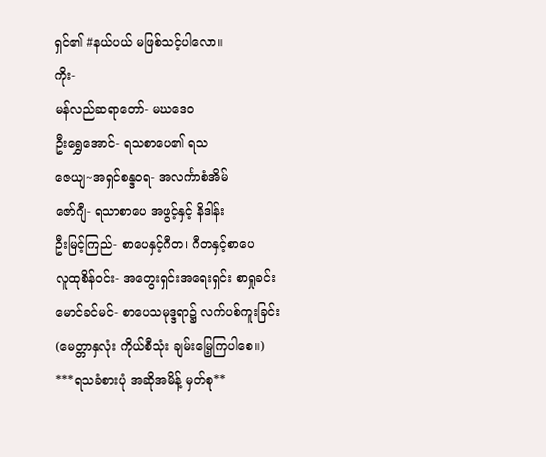ရှင်၏ #နယ်ပယ် မဖြစ်သင့်ပါလော။
ကိုး-
မန်လည်ဆရာတော်- မဃဒေဝ
ဦးရွှေအောင်- ရသစာပေ၏ ရသ
ဇေယျ~အရှင်စန္ဒဝရ- အလင်္ကာစံအိမ်
ဇော်ဂျီ- ရသာစာပေ အဖွင့်နှင့် နိဒါန်း
ဦးမြင့်ကြည်- စာပေနှင့်ဂီတ၊ ဂီတနှင့်စာပေ
လူထုစိန်ဝင်း- အတွေးရှင်းအရေးရှင်း စာရှုခင်း
မောင်ခင်မင်- စာပေသမုဒ္ဒရာ၌ လက်ပစ်ကူးခြင်း
(မေတ္တာနှလုံး ကိုယ်စီသုံး ချမ်းမြေ့ကြပါစေ။)
***ရသခံစားပုံ အဆိုအမိန့် မှတ်စု**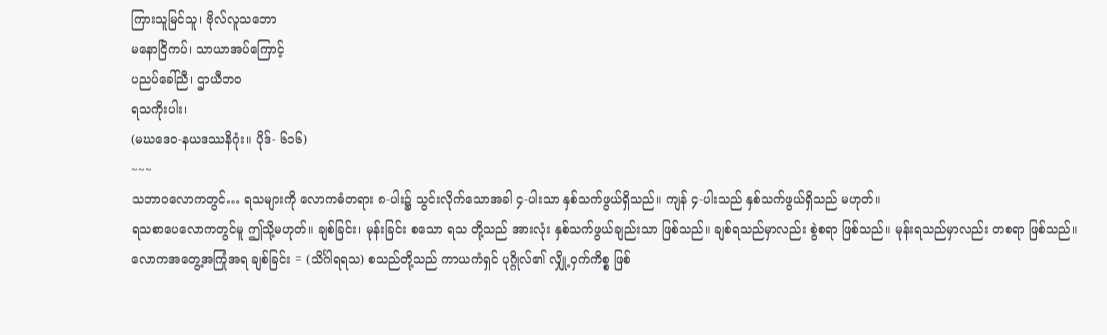ကြားသူမြင်သူ၊ ဗိုလ်လူသဘော
မနောငြိကပ်၊ သာယာအပ်ကြောင့်
ပညပ်ခေါ်ညီ၊ ဌာယီဘဝ
ရသကိုးပါး၊
(မဃဒေဝ-နယဒဿနိဂုံး။ ပိုဒ်- ၆၁၆)
~~~
သဘာဝလောကတွင်… ရသများကို လောကဓံတရား ၈-ပါး၌ သွင်းလိုက်သောအခါ ၄-ပါးသာ နှစ်သက်ဖွယ်ရှိသည်။ ကျန် ၄-ပါးသည် နှစ်သက်ဖွယ်ရှိသည် မဟုတ်။
ရသစာပေလောကတွင်မူ ဤသို့မဟုတ်။ ချစ်ခြင်း၊ မုန်းခြင်း စသော ရသ တို့သည် အားလုံး နှစ်သက်ဖွယ်ချည်းသာ ဖြစ်သည်။ ချစ်ရသည်မှာလည်း စွဲစရာ ဖြစ်သည်။ မုန်းရသည်မှာလည်း တစရာ ဖြစ်သည်။
လောကအတွေ့အကြုံအရ ချစ်ခြင်း = (သိင်္ဂါရရသ) စသည်တို့သည် ကာယကံရှင် ပုဂ္ဂိုလ်၏ လျှို့ဝှက်ကိစ္စ ဖြစ်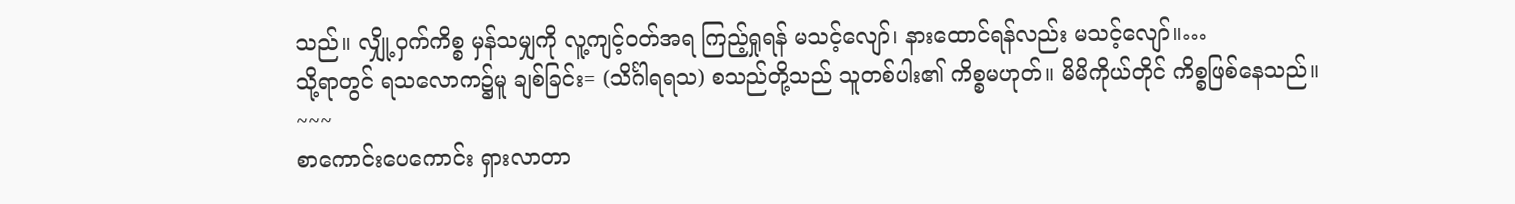သည်။ လျှို့ဝှက်ကိစ္စ မှန်သမျှကို လူ့ကျင့်ဝတ်အရ ကြည့်ရှုရန် မသင့်လျော်၊ နားထောင်ရန်လည်း မသင့်လျော်။…
သို့ရာတွင် ရသလောက၌မူ ချစ်ခြင်း= (သိင်္ဂါရရသ) စသည်တို့သည် သူတစ်ပါး၏ ကိစ္စမဟုတ်။ မိမိကိုယ်တိုင် ကိစ္စဖြစ်နေသည်။
~~~
စာကောင်းပေကောင်း ရှားလာတာ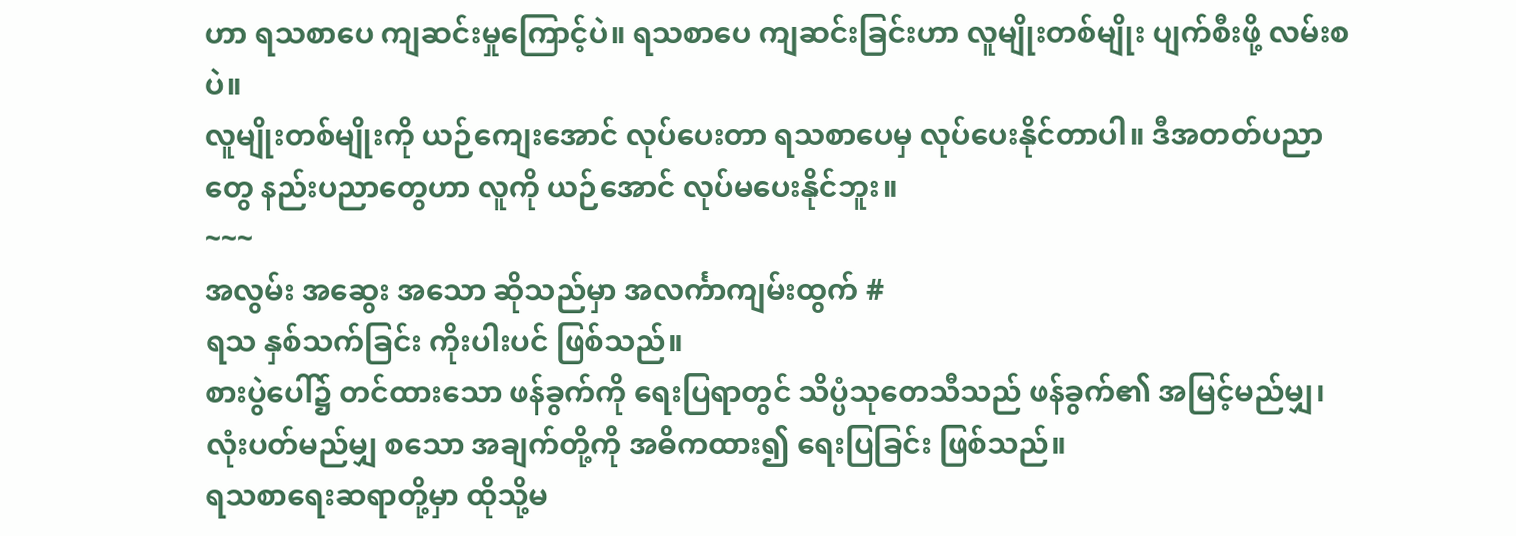ဟာ ရသစာပေ ကျဆင်းမှုကြောင့်ပဲ။ ရသစာပေ ကျဆင်းခြင်းဟာ လူမျိုးတစ်မျိုး ပျက်စီးဖို့ လမ်းစပဲ။
လူမျိုးတစ်မျိုးကို ယဉ်ကျေးအောင် လုပ်ပေးတာ ရသစာပေမှ လုပ်ပေးနိုင်တာပါ။ ဒီအတတ်ပညာတွေ နည်းပညာတွေဟာ လူကို ယဉ်အောင် လုပ်မပေးနိုင်ဘူး။
~~~
အလွမ်း အဆွေး အသော ဆိုသည်မှာ အလင်္ကာကျမ်းထွက် #
ရသ နှစ်သက်ခြင်း ကိုးပါးပင် ဖြစ်သည်။
စားပွဲပေါ်၌ တင်ထားသော ဖန်ခွက်ကို ရေးပြရာတွင် သိပ္ပံသုတေသီသည် ဖန်ခွက်၏ အမြင့်မည်မျှ၊ လုံးပတ်မည်မျှ စသော အချက်တို့ကို အဓိကထား၍ ရေးပြခြင်း ဖြစ်သည်။
ရသစာရေးဆရာတို့မှာ ထိုသို့မ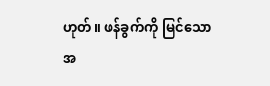ဟုတ်။ ဖန်ခွက်ကို မြင်သော အ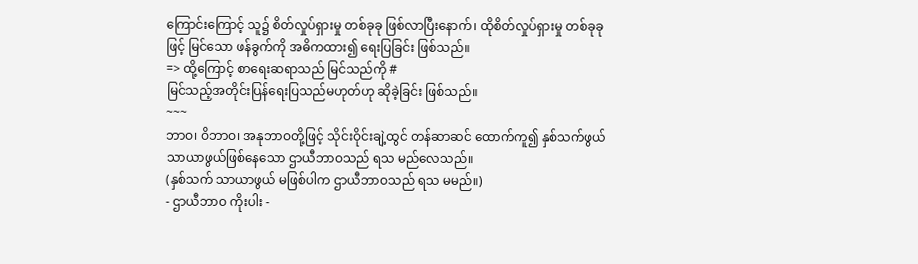ကြောင်းကြောင့် သူ၌ စိတ်လှုပ်ရှားမှု တစ်ခုခု ဖြစ်လာပြီးနောက်၊ ထိုစိတ်လှုပ်ရှားမှု တစ်ခုခုဖြင့် မြင်သော ဖန်ခွက်ကို အဓိကထား၍ ရေးပြခြင်း ဖြစ်သည်။
=> ထို့ကြောင့် စာရေးဆရာသည် မြင်သည်ကို #
မြင်သည့်အတိုင်းပြန်ရေးပြသည်မဟုတ်ဟု ဆိုခဲ့ခြင်း ဖြစ်သည်။
~~~
ဘာဝ၊ ဝိဘာဝ၊ အနုဘာဝတို့ဖြင့် သိုင်းဝိုင်းချဲ့ထွင် တန်ဆာဆင် ထောက်ကူ၍ နှစ်သက်ဖွယ် သာယာဖွယ်ဖြစ်နေသော ဌာယီဘာဝသည် ရသ မည်လေသည်။
(နှစ်သက် သာယာဖွယ် မဖြစ်ပါက ဌာယီဘာဝသည် ရသ မမည်။)
- ဌာယီဘာဝ ကိုးပါး -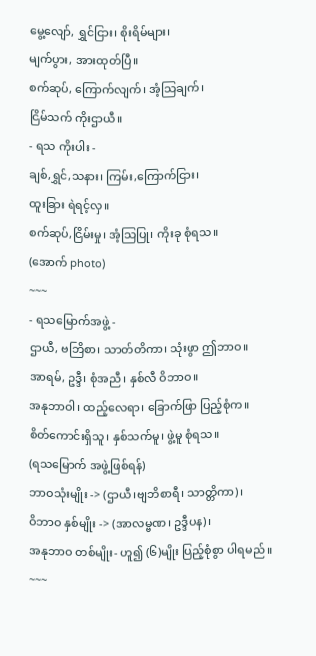မွေ့လျော်, ရွှင်ငြား၊ စိုးရိမ်များ၊
မျက်ပွား, အားထုတ်ပြီ။
စက်ဆုပ်, ကြောက်လျက်၊ အံ့သြချက်၊
ငြိမ်သက် ကိုးဌာယီ။
- ရသ ကိုးပါး -
ချစ်,ရွှင်,သနား၊ ကြမ်း,ကြောက်ငြား၊
ထူးခြား ရဲရင့်လှ။
စက်ဆုပ်,ငြိမ်းမှု၊ အံ့သြပြု၊ ကိုးခု စုံရသ။
(အောက် photo)
~~~
- ရသမြောက်အဖွဲ့ -
ဌာယီ, ဗဘြိစာ၊ သာတ်တိကာ၊ သုံးဖွာ ဤဘာဝ။
အာရမ်, ဥဒ္ဒီ၊ စုံအညီ၊ နှစ်လီ ဝိဘာဝ။
အနုဘာဝါ၊ ထည့်လေရာ၊ ခြောက်ဖြာ ပြည့်စုံက။
စိတ်ကောင်းရှိသူ၊ နှစ်သက်မူ၊ ဖွဲ့မူ စုံရသ။
(ရသမြောက် အဖွဲ့ဖြစ်ရန်)
ဘာဝသုံးမျိုး -> (ဌာယီ၊ဗျဘိစာရီ၊ သာတ္တိကာ)၊
ဝိဘာဝ နှစ်မျိုး -> (အာလမ္ဗဏ၊ ဥဒ္ဒီပန)၊
အနုဘာဝ တစ်မျိုး- ဟူ၍ (၆)မျိုး ပြည့်စုံစွာ ပါရမည်။
~~~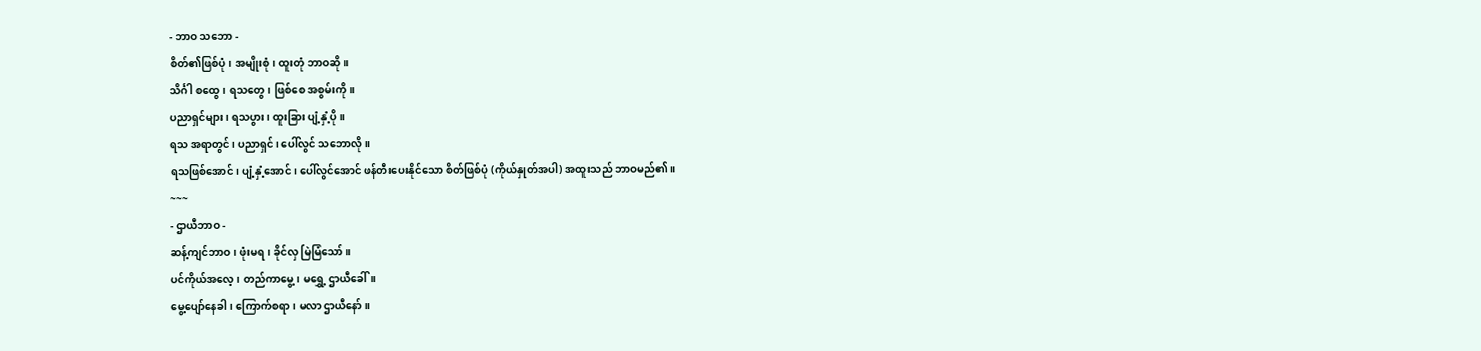- ဘာဝ သဘော -
စိတ်၏ဖြစ်ပုံ၊ အမျိုးစုံ၊ ထူးတုံ ဘာဝဆို။
သိင်္ဂါ စထွေ၊ ရသတွေ၊ ဖြစ်စေ အစွမ်းကို။
ပညာရှင်များ၊ ရသပွား၊ ထူးခြား ပျံ့နှံ့ပို။
ရသ အရာတွင်၊ ပညာရှင်၊ ပေါ်လွင် သဘောလို။
ရသဖြစ်အောင်၊ ပျံ့နှံ့အောင်၊ ပေါ်လွင်အောင် ဖန်တီးပေးနိုင်သော စိတ်ဖြစ်ပုံ (ကိုယ်နှုတ်အပါ) အထူးသည် ဘာဝမည်၏။
~~~
- ဌာယီဘာဝ -
ဆန့်ကျင်ဘာဝ၊ ဖုံးမရ၊ ခိုင်လှ မြဲမြံသော်။
ပင်ကိုယ်အလေ့၊ တည်ကာမွေ့၊ မရွှေ့ ဌာယီခေါ်။
မွေ့ပျော်နေခါ၊ ကြောက်စရာ၊ မလာ ဌာယီနော်။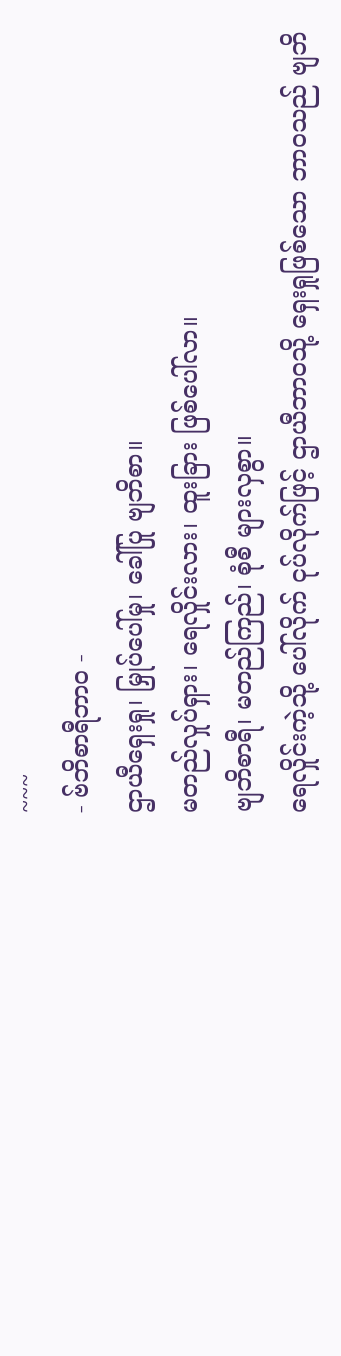~~~
- ဗ်ဘိစာရီဘာဝ -
ဌာယီရှေးရှု၊ မြှုပ်ပေါ်မှု၊ ခေါ်ပြု ဗျဘိစာ။
မတည်လှုပ်ရှား၊ ရေလှိုင်းလား၊ ထူးခြား ဖြစ်ပေါ်လာ။
ဗျဘိစာရီ၊ မတည်ကြည်၊ စုံစီ များလှစွာ။
ရေလှိုင်းကဲ့သို့ ပေါ်လိုက် ငုပ်လိုက်ဖြင့် ဌာယီဘာဝသို့ ရှေးရှုဖြစ်သော ဘာဝသည် ဗျဘိ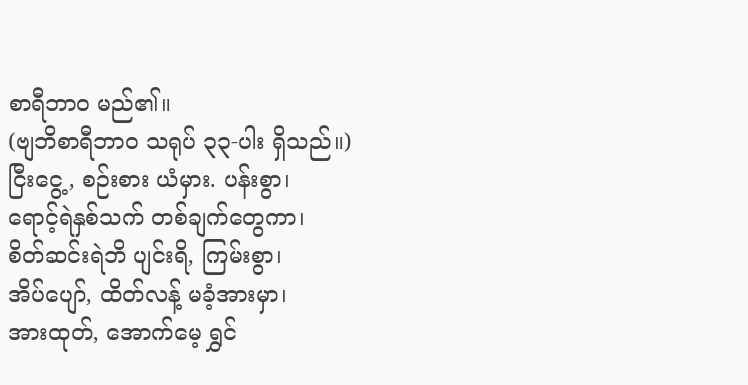စာရီဘာဝ မည်၏။
(ဗျဘိစာရီဘာဝ သရုပ် ၃၃-ပါး ရှိသည်။)
ငြီးငွေ့, စဉ်းစား ယံမှား. ပန်းစွာ၊
ရောင့်ရဲနှစ်သက် တစ်ချက်တွေကာ၊
စိတ်ဆင်းရဲဘိ ပျင်းရိ, ကြမ်းစွာ၊
အိပ်ပျော်, ထိတ်လန့် မခံ့အားမှာ၊
အားထုတ်, အောက်မေ့ ရွှင်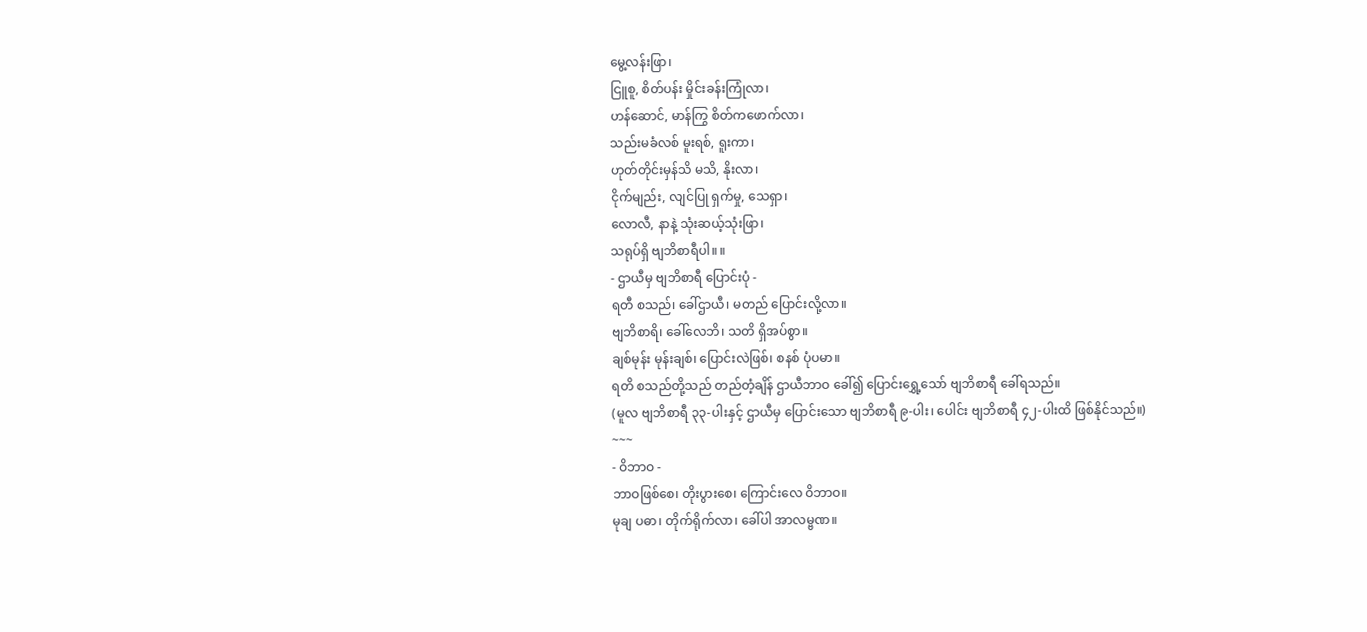မွေ့လန်းဖြာ၊
ငြူစူ, စိတ်ပန်း မှိုင်းခန်းကြုံလာ၊
ဟန်ဆောင်, မာန်ကြွ စိတ်ကဖောက်လာ၊
သည်းမခံလစ် မူးရစ်, ရူးကာ၊
ဟုတ်တိုင်းမှန်သိ မသိ, နိုးလာ၊
ငိုက်မျည်း, လျင်ပြု ရှက်မှု, သေရှာ၊
လောလီ, နာနဲ့ သုံးဆယ့်သုံးဖြာ၊
သရုပ်ရှိ ဗျဘိစာရီပါ။ ။
- ဌာယီမှ ဗျဘိစာရီ ပြောင်းပုံ -
ရတီ စသည်၊ ခေါ်ဌာယီ၊ မတည် ပြောင်းလို့လာ။
ဗျဘိစာရိ၊ ခေါ်လေဘိ၊ သတိ ရှိအပ်စွာ။
ချစ်မုန်း မုန်းချစ်၊ ပြောင်းလဲဖြစ်၊ စနစ် ပုံပမာ။
ရတိ စသည်တို့သည် တည်တံ့ချိန် ဌာယီဘာဝ ခေါ်၍ ပြောင်းရွှေ့သော် ဗျဘိစာရီ ခေါ်ရသည်။
(မူလ ဗျဘိစာရီ ၃၃-ပါးနှင့် ဌာယီမှ ပြောင်းသော ဗျဘိစာရီ ၉-ပါး၊ ပေါင်း ဗျဘိစာရီ ၄၂-ပါးထိ ဖြစ်နိုင်သည်။)
~~~
- ဝိဘာဝ -
ဘာဝဖြစ်စေ၊ တိုးပွားစေ၊ ကြောင်းလေ ဝိဘာဝ။
မုချ ပဓာ၊ တိုက်ရိုက်လာ၊ ခေါ်ပါ အာလမ္ဗဏ။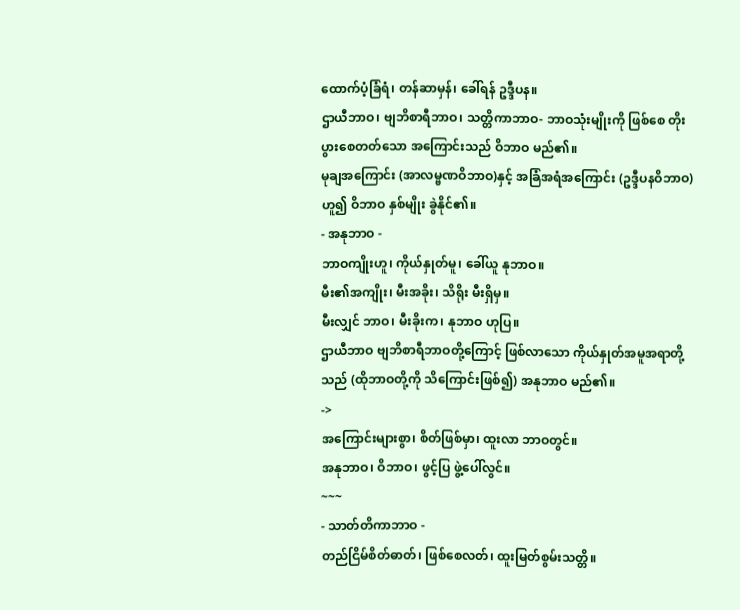ထောက်ပံ့ခြံရံ၊ တန်ဆာမှန်၊ ခေါ်ရန် ဥဒ္ဒီပန။
ဌာယီဘာဝ၊ ဗျဘိစာရီဘာဝ၊ သတ္တိကာဘာဝ- ဘာဝသုံးမျိုးကို ဖြစ်စေ တိုးပွားစေတတ်သော အကြောင်းသည် ဝိဘာဝ မည်၏။
မုချအကြောင်း (အာလမ္ဗဏဝိဘာဝ)နှင့် အခြံအရံအကြောင်း (ဥဒ္ဒီပနဝိဘာဝ) ဟူ၍ ဝိဘာဝ နှစ်မျိုး ခွဲနိုင်၏။
- အနုဘာဝ -
ဘာဝကျိုးဟူ၊ ကိုယ်နှုတ်မူ၊ ခေါ်ယူ နုဘာဝ။
မီး၏အကျိုး၊ မီးအခိုး၊ သိရိုး မီးရှိမှ။
မီးလျှင် ဘာဝ၊ မီးခိုးက၊ နုဘာဝ ဟုပြ။
ဌာယီဘာဝ ဗျဘိစာရီဘာဝတို့ကြောင့် ဖြစ်လာသော ကိုယ်နှုတ်အမူအရာတို့သည် (ထိုဘာဝတို့ကို သိကြောင်းဖြစ်၍) အနုဘာဝ မည်၏။
->
အကြောင်းများစွာ၊ စိတ်ဖြစ်မှာ၊ ထူးလာ ဘာဝတွင်။
အနုဘာဝ၊ ဝိဘာဝ၊ ဖွင့်ပြ ဖွဲ့ပေါ်လွင်။
~~~
- သာတ်တိကာဘာဝ -
တည်ငြိမ်စိတ်ဓာတ်၊ ဖြစ်စေလတ်၊ ထူးမြတ်စွမ်းသတ္တိ။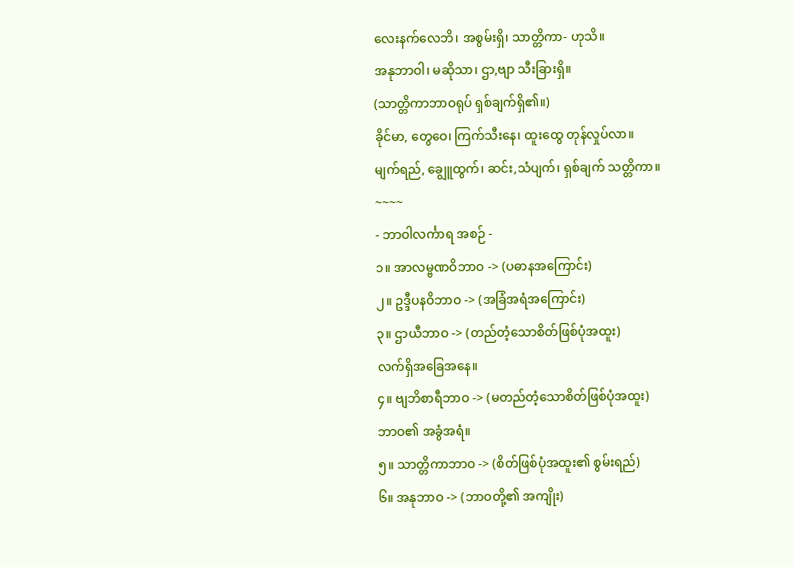လေးနက်လေဘိ၊ အစွမ်းရှိ၊ သာတ္တိကာ- ဟုသိ။
အနုဘာဝါ၊ မဆိုသာ၊ ဌာ,ဗျာ သီးခြားရှိ။
(သာတ္တိကာဘာဝရုပ် ရှစ်ချက်ရှိ၏။)
ခိုင်မာ, တွေဝေ၊ ကြက်သီးနေ၊ ထူးထွေ တုန်လှုပ်လာ။
မျက်ရည်, ချွေူထွက်၊ ဆင်း,သံပျက်၊ ရှစ်ချက် သတ္တိကာ။
~~~~
- ဘာဝါလင်္ကာရ အစဉ် -
၁။ အာလမ္ဗဏဝိဘာဝ -> (ပဓာနအကြောင်း)
၂။ ဥဒ္ဒီပနဝိဘာဝ -> (အခြံအရံအကြောင်း)
၃။ ဌာယီဘာဝ -> (တည်တံ့သောစိတ်ဖြစ်ပုံအထူး)
လက်ရှိအခြေအနေ။
၄။ ဗျဘိစာရီဘာဝ -> (မတည်တံ့သောစိတ်ဖြစ်ပုံအထူး)
ဘာဝ၏ အခွံအရံ။
၅။ သာတ္တိကာဘာဝ -> (စိတ်ဖြစ်ပုံအထူး၏ စွမ်းရည်)
၆။ အနုဘာဝ -> (ဘာဝတို့၏ အကျိုး)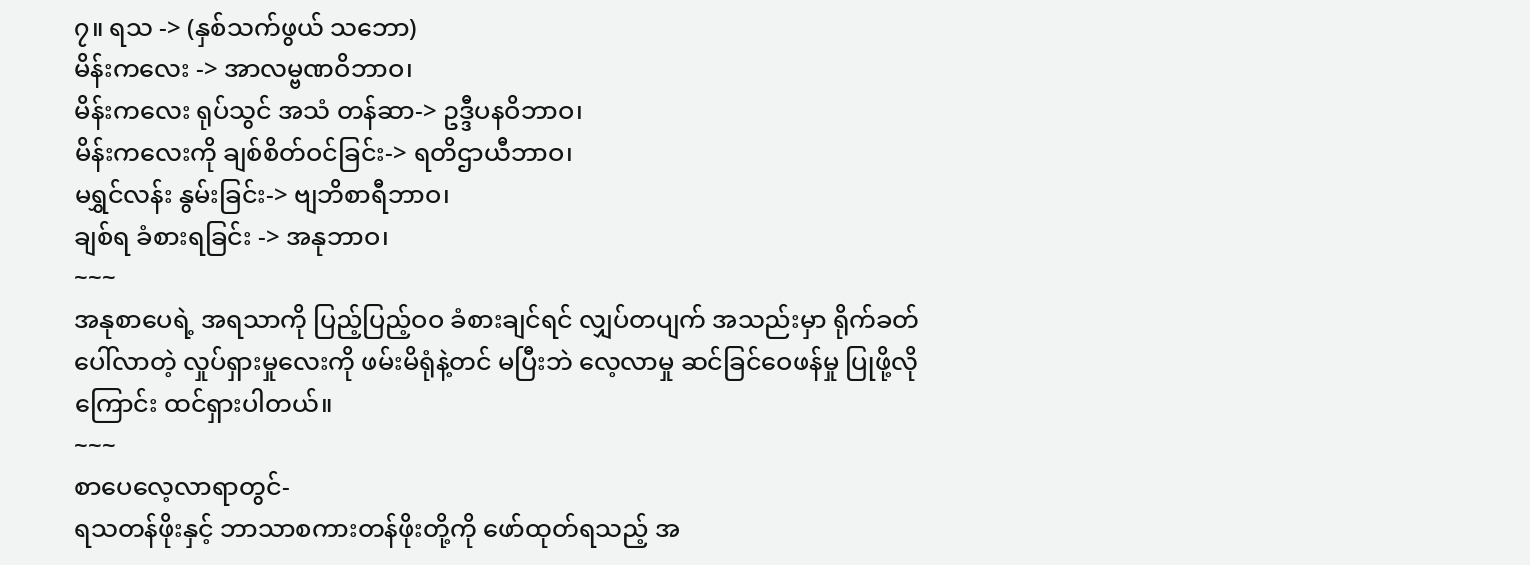၇။ ရသ -> (နှစ်သက်ဖွယ် သဘော)
မိန်းကလေး -> အာလမ္ဗဏဝိဘာဝ၊
မိန်းကလေး ရုပ်သွင် အသံ တန်ဆာ-> ဥဒ္ဒီပနဝိဘာဝ၊
မိန်းကလေးကို ချစ်စိတ်ဝင်ခြင်း-> ရတိဌာယီဘာဝ၊
မရွှင်လန်း နွမ်းခြင်း-> ဗျဘိစာရီဘာဝ၊
ချစ်ရ ခံစားရခြင်း -> အနုဘာဝ၊
~~~
အနုစာပေရဲ့ အရသာကို ပြည့်ပြည့်ဝဝ ခံစားချင်ရင် လျှပ်တပျက် အသည်းမှာ ရိုက်ခတ်ပေါ်လာတဲ့ လှုပ်ရှားမှုလေးကို ဖမ်းမိရုံနဲ့တင် မပြီးဘဲ လေ့လာမှု ဆင်ခြင်ဝေဖန်မှု ပြုဖို့လိုကြောင်း ထင်ရှားပါတယ်။
~~~
စာပေလေ့လာရာတွင်-
ရသတန်ဖိုးနှင့် ဘာသာစကားတန်ဖိုးတို့ကို ဖော်ထုတ်ရသည့် အ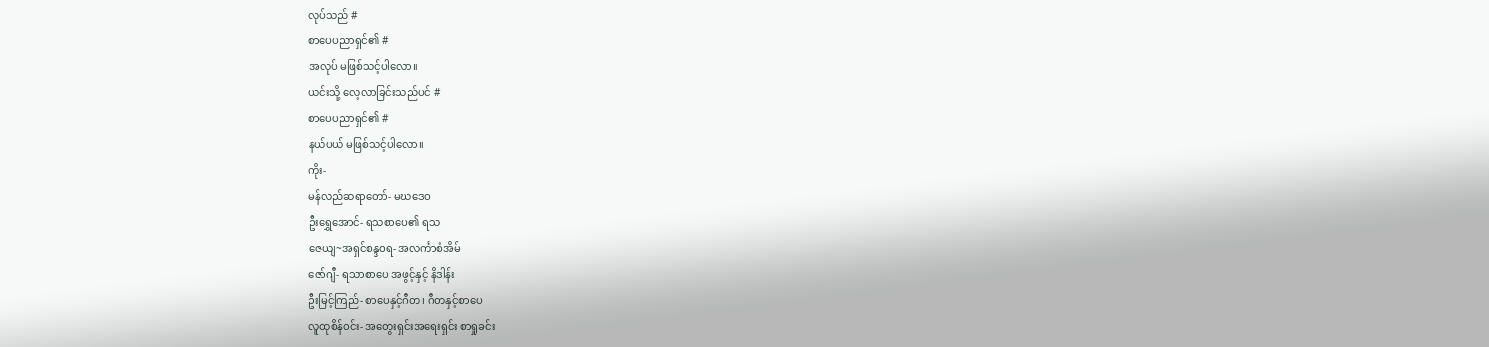လုပ်သည် #
စာပေပညာရှင်၏ #
အလုပ် မဖြစ်သင့်ပါလော။
ယင်းသို့ လေ့လာခြင်းသည်ပင် #
စာပေပညာရှင်၏ #
နယ်ပယ် မဖြစ်သင့်ပါလော။
ကိုး-
မန်လည်ဆရာတော်- မဃဒေဝ
ဦးရွှေအောင်- ရသစာပေ၏ ရသ
ဇေယျ~အရှင်စန္ဒဝရ- အလင်္ကာစံအိမ်
ဇော်ဂျီ- ရသာစာပေ အဖွင့်နှင့် နိဒါန်း
ဦးမြင့်ကြည်- စာပေနှင့်ဂီတ၊ ဂီတနှင့်စာပေ
လူထုစိန်ဝင်း- အတွေးရှင်းအရေးရှင်း စာရှုခင်း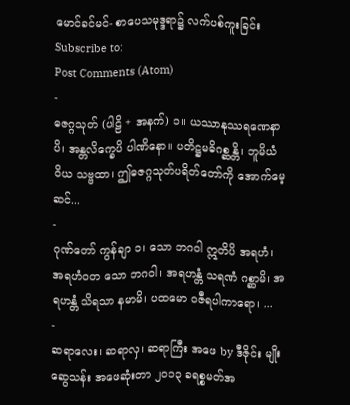မောင်ခင်မင်- စာပေသမုဒ္ဒရာ၌ လက်ပစ်ကူးခြင်း
Subscribe to:
Post Comments (Atom)
-
ဓဇဂ္ဂသုတ် (ပါဠိ + အနက်) ၁။ ယဿာနုဿရဏေနာပိ၊ အန္တလိက္ခေပိ ပါဏိနော။ ပတိဋ္ဌမဓိဂစ္ဆန္တိ၊ ဘူမိယံ ဝိယ သဗ္ဗထာ၊ ဤဓဇဂ္ဂသုတ်ပရိတ်တော်ကို အောက်မေ့ဆင်...
-
ဂုဏ်တော် ကွန်ချာ ၁၊ သော ဘဂဝါ ဣတိပိ အရဟံ၊ အရဟံဝတ သော ဘဂဝါ၊ အရဟန္တံ သရဏံ ဂစ္ဆာမိ၊ အရဟန္တံ သိရသာ နမာမိ၊ ပထမော ဝဇီရပါကာရော၊ ...
-
ဆရာလေး၊ ဆရာလှ၊ ဆရာကြီး အဖေ by ဒီဇိုင်း မျိုးဆွေသန်း အဖေဆုံးတာ ၂၀၁၃ ခရစ္စမတ်အ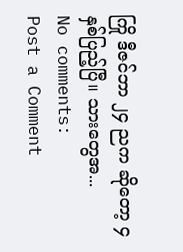ကြို ဒီဇင်ဘာ ၂၄ ညက ဆိုတော့ ၄ နှစ်ပြည့်ပြီ။ သားတွေအ...
No comments:
Post a Comment